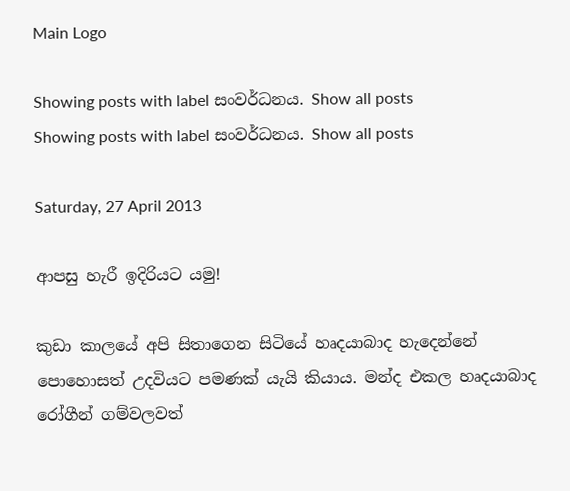Main Logo

Showing posts with label සංවර්ධනය. Show all posts
Showing posts with label සංවර්ධනය. Show all posts

Saturday, 27 April 2013

ආපසු හැරී ඉදිරියට යමු!

කුඩා කාලයේ අපි සිතාගෙන සිටියේ හෘදයාබාද හැදෙන්නේ පොහොසත් උදවියට පමණක් යැයි කියාය. මන්ද එකල හෘදයාබාද රෝගීන් ගම්වලවත්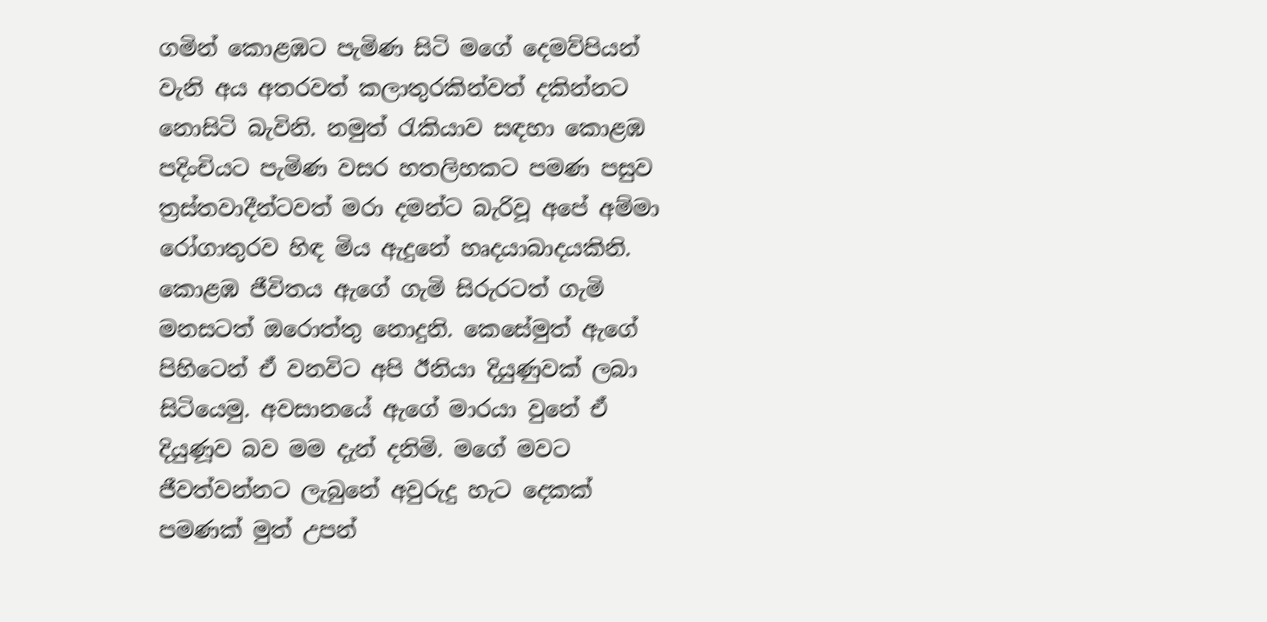ගමින් කොළඹට පැමිණ සිටි මගේ දෙමව්පියන් වැනි අය අතරවත් කලාතුරකින්වත් දකින්නට නොසිටි බැවිනි. නමුත් රැකියාව සඳහා කොළඹ පදිංචියට පැමිණ වසර හතලිහකට පමණ පසුව ත්‍රස්තවාදීන්ටවත් මරා දමන්ට බැරිවූ අපේ අම්මා රෝගාතුරව හිඳ මිය ඇදුනේ හෘදයාබාදයකිනි. කොළඹ ජීවිතය ඇගේ ගැමි සිරුරටත් ගැමි මනසටත් ඔරොත්තු නොදුනි. කෙසේමුත් ඇගේ පිහිටෙන් ඒ වනවිට අපි ඊනියා දියුණුවක් ලබා සිටියෙමු. අවසානයේ ඇගේ මාරයා වුනේ ඒ දියුණූව බව මම දැන් දනිමි. මගේ මවට ජීවත්වන්නට ලැබුනේ අවුරුදු හැට දෙකක් පමණක් මුත් උපන්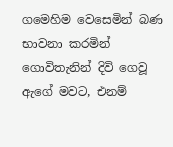ගමෙහිම වෙසෙමින් බණ භාවනා කරමින් ගොවිතැනින් දිවි ගෙවූ ඇගේ මවට, එනම්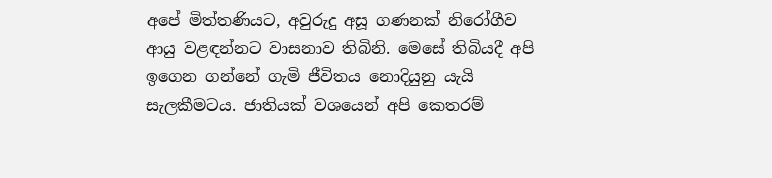අපේ මිත්තණියට, අවුරුදු අසූ ගණනක් නිරෝගීව ආයු වළඳන්නට වාසනාව තිබිනි. මෙසේ තිබියදී අපි ඉගෙන ගන්නේ ගැමි ජීවිතය නොදියුනු යැයි සැලකීමටය. ජාතියක් වශයෙන් අපි කෙතරම්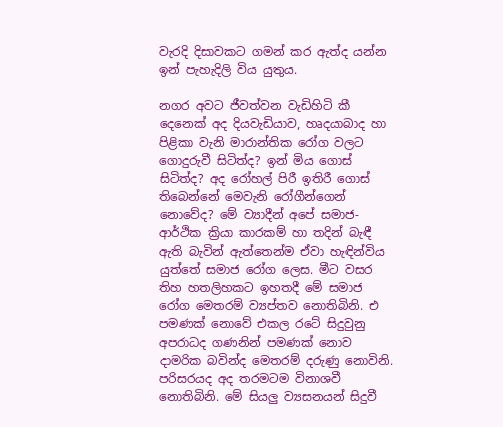වැරදි දිසාවකට ගමන් කර ඇත්ද යන්න ඉන් පැහැදිලි විය යුතුය.

නගර අවට ජීවත්වන වැඩිහිටි කී දෙනෙක් අද දියවැඩියාව, හෘදයාබාද හා පිළිකා වැනි මාරාන්තික රෝග වලට ගොදුරුවී සිටිත්ද? ඉන් මිය ගොස් සිටිත්ද? අද රෝහල් පිරී ඉතිරී ගොස් තිබෙන්නේ මෙවැනි රෝගීන්ගෙන් නොවේද? මේ ව්‍යාදීන් අපේ සමාජ-ආර්ථික ක්‍රියා කාරකම් හා තදින් බැඳී ඇති බැවින් ඇත්තෙන්ම ඒවා හැඳින්විය යුත්තේ සමාජ රෝග ලෙස. මීට වසර තිහ හතලිහකට ඉහතදී මේ සමාජ රෝග මෙතරම් ව්‍යප්තව නොතිබිනි. එ පමණක් නොවේ එකල රටේ සිදුවුනු අපරාධද ගණනින් පමණක් නොව දාමරික බවින්ද මෙතරම් දරුණු නොවිනි. පරිසරයද අද තරමටම විනාශවී නොතිබිනි. මේ සියලු ව්‍යසනයන් සිදුවී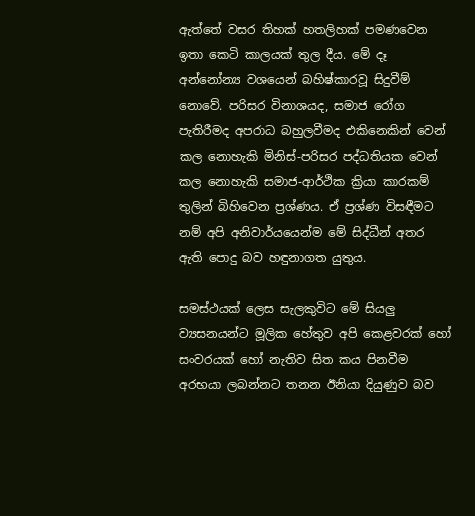ඇත්තේ වසර තිහක් හතලිහක් පමණවෙන ඉතා කෙටි කාලයක් තුල දීය. මේ දෑ අන්නෝන්‍ය වශයෙන් බහිෂ්කාරවූ සිදුවීම් නොවේ. පරිසර විනාශයද, සමාජ රෝග පැතිරීමද අපරාධ බහුලවීමද එකිනෙකින් වෙන් කල නොහැකි මිනිස්-පරිසර පද්ධතියක වෙන් කල නොහැකි සමාජ-ආර්ථික ක්‍රියා කාරකම් තුලින් බිහිවෙන ප්‍රශ්ණය. ඒ ප්‍රශ්ණ විසඳීමට නම් අපි අනිවාර්යයෙන්ම මේ සිද්ධීන් අතර ඇති පොදු බව හඳුනාගත යුතුය.

සමස්ථයක් ලෙස සැලකුවිට මේ සියලු ව්‍යසනයන්ට මූලික හේතුව අපි කෙළවරක් හෝ සංවරයක් හෝ නැතිව සිත කය පිනවීම අරභයා ලබන්නට තනන ඊනියා දියුණුව බව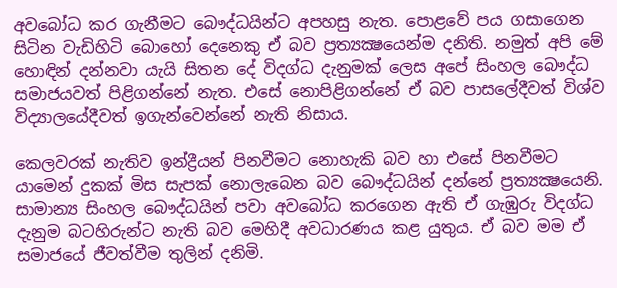අවබෝධ කර ගැනීමට බෞද්ධයින්ට අපහසු නැත. පොළවේ පය ගසාගෙන සිටින වැඩිහිටි බොහෝ දෙනෙකු ඒ බව ප්‍රත්‍යක්‍ෂයෙන්ම දනිති. නමුත් අපි මේ හොඳින් දන්නවා යැයි සිතන දේ විදග්ධ දැනුමක් ලෙස අපේ සිංහල බෞද්ධ සමාජයවත් පිළිගන්නේ නැත. එසේ නොපිළිගන්නේ ඒ බව පාසලේදීවත් විශ්ව විද්‍යාලයේදීවත් ඉගැන්වෙන්නේ නැති නිසාය.

කෙලවරක් නැතිව ඉන්ද්‍රීයන් පිනවීමට නොහැකි බව හා එසේ පිනවීමට යාමෙන් දුකක් මිස සැපක් නොලැබෙන බව බෞද්ධයින් දන්නේ ප්‍රත්‍යක්‍ෂයෙනි. සාමාන්‍ය සිංහල බෞද්ධයින් පවා අවබෝධ කරගෙන ඇති ඒ ගැඹුරු විදග්ධ දැනුම බටහිරුන්ට නැති බව මෙහිදී අවධාරණය කළ යුතුය. ඒ බව මම ඒ සමාජයේ ජීවත්වීම තුලින් දනිමි.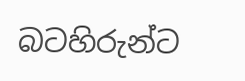බටහිරුන්ට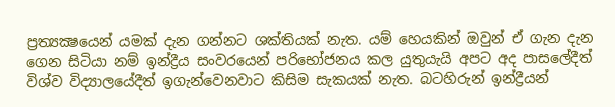ප්‍රත්‍යක්‍ෂයෙන් යමක් දැන ගන්නට ශක්තියක් නැත. යම් හෙයකින් ඔවුන් ඒ ගැන දැන ගෙන සිටියා නම් ඉන්ද්‍රීය සංවරයෙන් පරිභෝජනය කල යුතුයැයි අපට අද පාසලේදීත් විශ්ව විද්‍යාලයේදීත් ඉගැන්වෙනවාට කිසිම සැකයක් නැත. බටහිරුන් ඉන්ද්‍රීයන්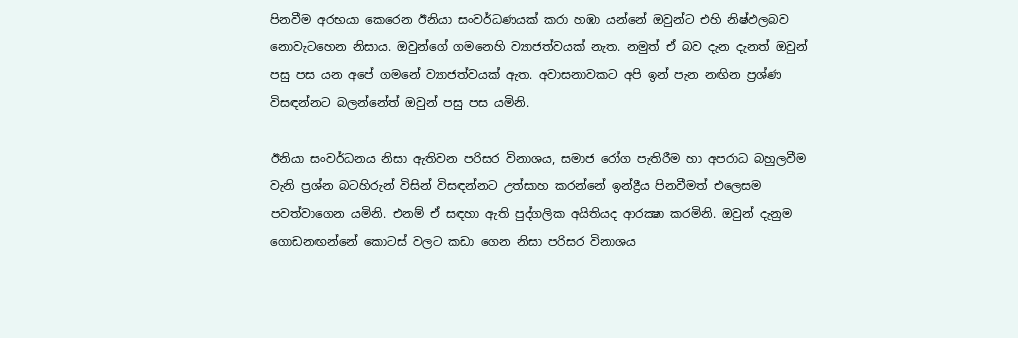පිනවීම අරභයා කෙරෙන ඊනියා සංවර්ධණයක් කරා හඹා යන්නේ ඔවුන්ට එහි නිෂ්ඵලබව නොවැටහෙන නිසාය. ඔවුන්ගේ ගමනෙහි ව්‍යාජත්වයක් නැත. නමුත් ඒ බව දැන දැනත් ඔවුන් පසු පස යන අපේ ගමනේ ව්‍යාජත්වයක් ඇත. අවාසනාවකට අපි ඉන් පැන නඟින ප්‍රශ්ණ විසඳන්නට බලන්නේත් ඔවුන් පසු පස යමිනි.

ඊනියා සංවර්ධනය නිසා ඇතිවන පරිසර විනාශය, සමාජ රෝග පැතිරීම හා අපරාධ බහුලවීම වැනි ප්‍රශ්න බටහිරුන් විසින් විසඳන්නට උත්සාහ කරන්නේ ඉන්ද්‍රීය පිනවීමත් එලෙසම පවත්වාගෙන යමිනි. එනම් ඒ සඳහා ඇති පුද්ගලික අයිතියද ආරක්‍ෂා කරමිනි. ඔවුන් දැනුම ගොඩනඟන්නේ කොටස් වලට කඩා ගෙන නිසා පරිසර විනාශය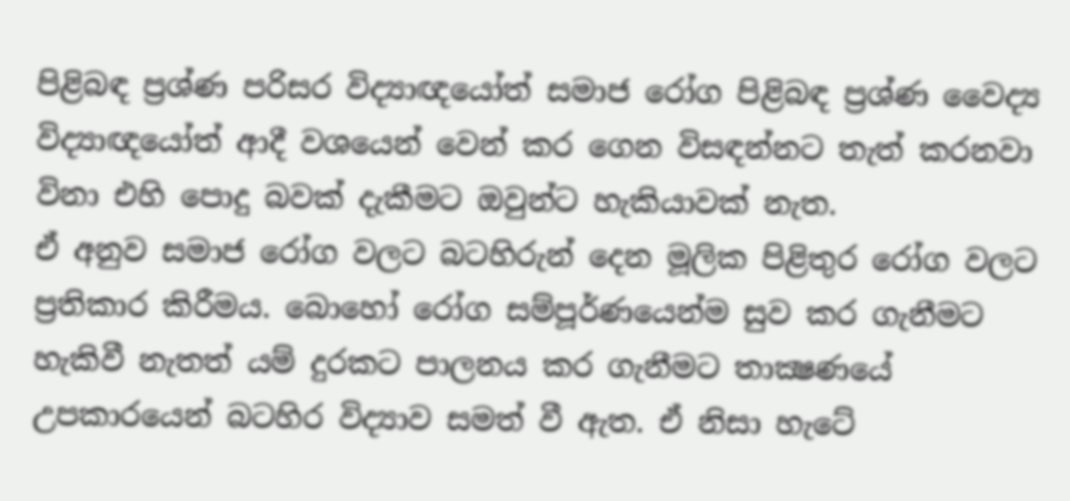පිළිබඳ ප්‍රශ්ණ පරිසර විද්‍යාඥයෝත් සමාජ රෝග පිළිබඳ ප්‍රශ්ණ වෛද්‍ය විද්‍යාඥයෝත් ආදී වශයෙන් වෙන් කර ගෙන විසඳන්නට තැත් කරනවා විනා එහි පොදු බවක් දැකීමට ඔවුන්ට හැකියාවක් නැත.
ඒ අනුව සමාජ රෝග වලට බටහිරුන් දෙන මූලික පිළිතුර රෝග වලට ප්‍රතිකාර කිරීමය. බොහෝ රෝග සම්පූර්ණයෙන්ම සුව කර ගැනීමට හැකිවී නැතත් යම් දුරකට පාලනය කර ගැනීමට තාක්‍ෂණයේ උපකාරයෙන් බටහිර විද්‍යාව සමත් වී ඇත. ඒ නිසා හැටේ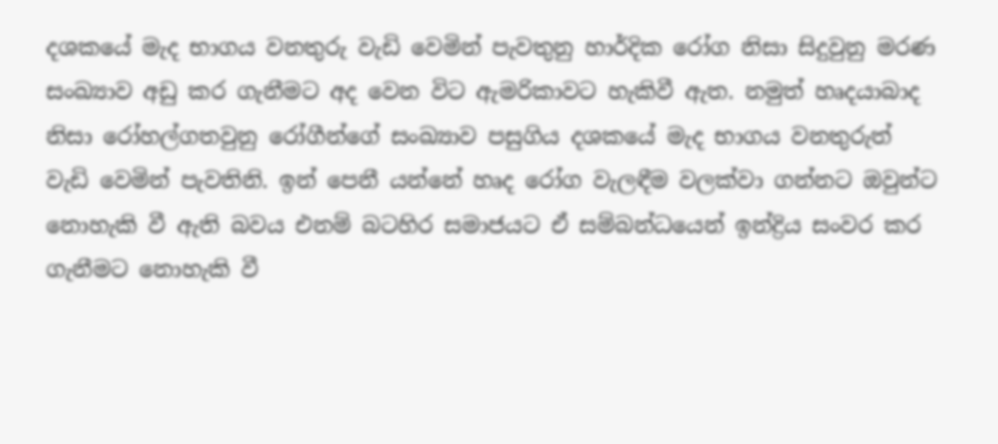දශකයේ මැද භාගය වනතුරු වැඩි වෙමින් පැවතුනු හාර්දික රෝග නිසා සිදුවුනු මරණ සංඛ්‍යාව අඩු කර ගැනීමට අද වෙන විට ඇමරිකාවට හැකිවී ඇත. නමුත් හෘදයාබාද නිසා රෝහල්ගතවුනු රෝගීන්ගේ සංඛ්‍යාව පසුගිය දශකයේ මැද භාගය වනතුරුත් වැඩි වෙමින් පැවතිනි. ඉන් පෙනී යන්නේ හෘද රෝග වැලඳීම වලක්වා ගන්නට ඔවුන්ට නොහැකි වී ඇති බවය එනම් බටහිර සමාජයට ඒ සම්බන්ධයෙන් ඉන්ද්‍රිය සංවර කර ගැනීමට නොහැකි වී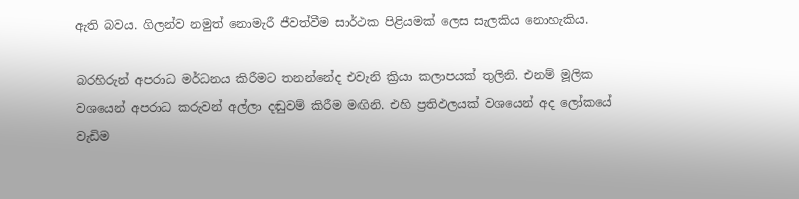ඇති බවය. ගිලන්ව නමුත් නොමැරී ජීවත්වීම සාර්ථක පිළියමක් ලෙස සැලකිය නොහැකිය.

බරහිරුන් අපරාධ මර්ධනය කිරීමට තනන්නේද එවැනි ක්‍රියා කලාපයක් තුලිනි. එනම් මූලික වශයෙන් අපරාධ කරුවන් අල්ලා දඬුවම් කිරීම මඟිනි. එහි ප්‍රතිඵලයක් වශයෙන් අද ලෝකයේ වැඩිම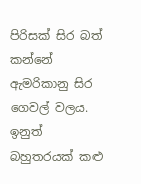පිරිසක් සිර බත් කන්නේ ඇමරිකානු සිර ගෙවල් වලය. ඉනුත් බහුතරයක් කළු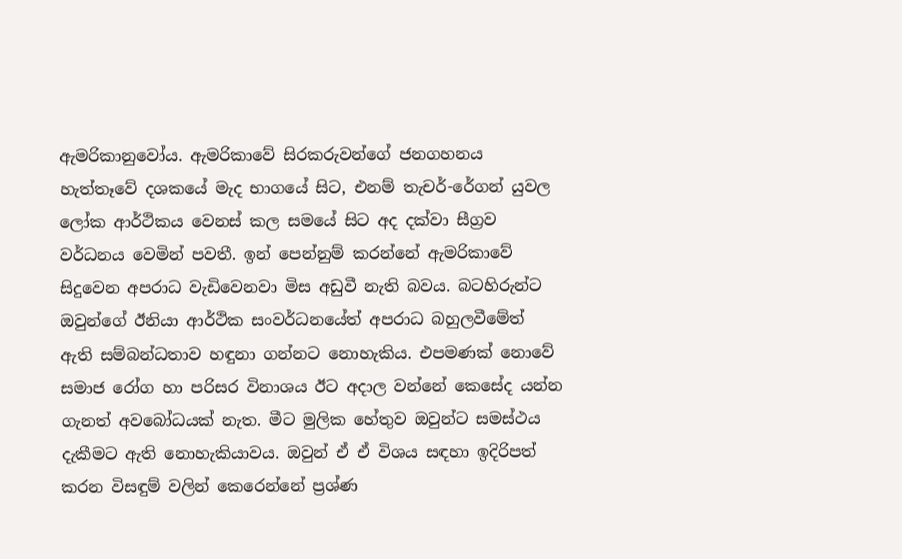ඇමරිකානුවෝය. ඇමරිකාවේ සිරකරුවන්ගේ ජනගහනය හැත්තෑවේ දශකයේ මැද භාගයේ සිට, එනම් තැචර්-රේගන් යුවල ලෝක ආර්ථිකය වෙනස් කල සමයේ සිට අද දක්වා සීග්‍රව වර්ධනය වෙමින් පවතී. ඉන් පෙන්නුම් කරන්නේ ඇමරිකාවේ සිදුවෙන අපරාධ වැඩිවෙනවා මිස අඩුවී නැති බවය. බටහිරුන්ට ඔවුන්ගේ ඊනියා ආර්ථික සංවර්ධනයේත් අපරාධ බහුලවීමේත් ඇති සම්බන්ධතාව හඳුනා ගන්නට නොහැකිය. එපමණක් නොවේ සමාජ රෝග හා පරිසර විනාශය ඊට අදාල වන්නේ කෙසේද යන්න ගැනත් අවබෝධයක් නැත. මීට මුලික හේතුව ඔවුන්ට සමස්ථය දැකීමට ඇති නොහැකියාවය. ඔවුන් ඒ ඒ විශය සඳහා ඉදිරිපත් කරන විසඳුම් වලින් කෙරෙන්නේ ප්‍රශ්ණ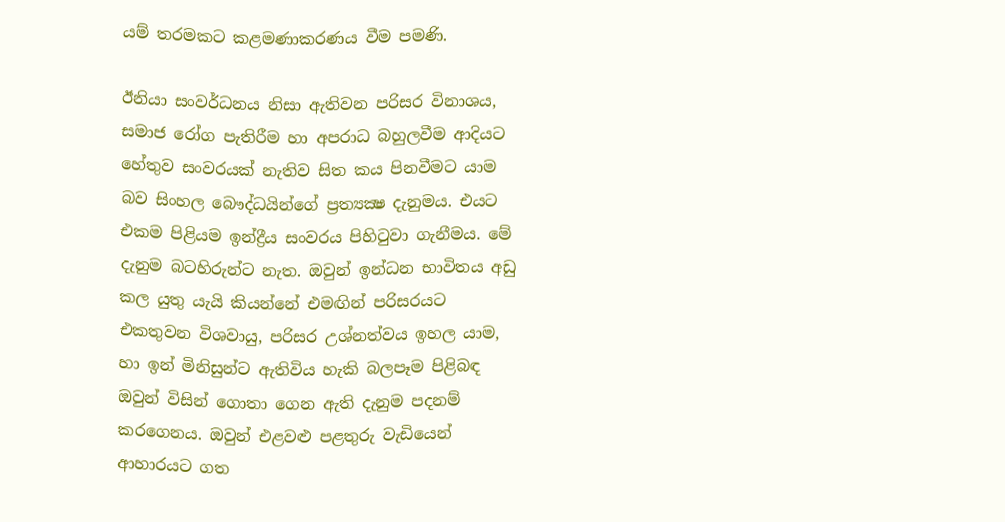යම් තරමකට කළමණාකරණය වීම පමණි.

ඊනියා සංවර්ධනය නිසා ඇතිවන පරිසර විනාශය, සමාජ රෝග පැතිරීම හා අපරාධ බහුලවීම ආදියට හේතුව සංවරයක් නැතිව සිත කය පිනවීමට යාම බව සිංහල බෞද්ධයින්ගේ ප්‍රත්‍යක්‍ෂ දැනුමය. එයට එකම පිළියම ඉන්ද්‍රීය සංවරය පිහිටුවා ගැනීමය. මේ දැනුම බටහිරුන්ට නැත. ඔවුන් ඉන්ධන භාවිතය අඩු කල යුතු යැයි කියන්නේ එමඟින් පරිසරයට එකතුවන විශවායු, පරිසර උශ්නත්වය ඉහල යාම, හා ඉන් මිනිසුන්ට ඇතිවිය හැකි බලපෑම පිළිබඳ ඔවුන් විසින් ගොතා ගෙන ඇති දැනුම පදනම් කරගෙනය. ඔවුන් එළවළු පළතුරු වැඩියෙන් ආහාරයට ගත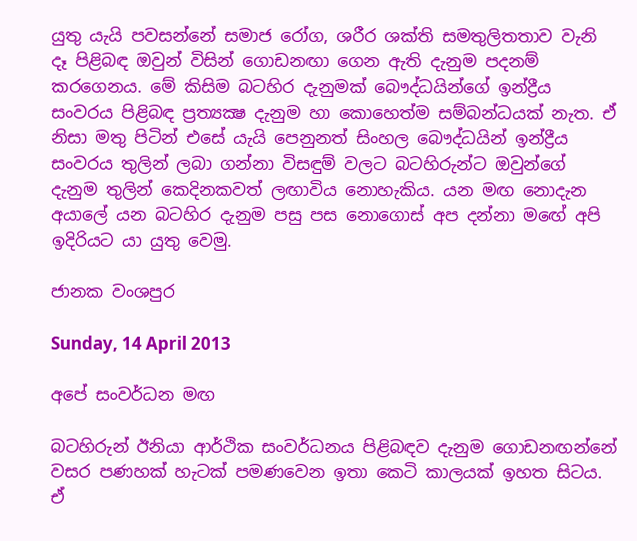යුතු යැයි පවසන්නේ සමාජ රෝග, ශරීර ශක්ති සමතුලිතතාව වැනි දෑ පිළිබඳ ඔවුන් විසින් ගොඩනඟා ගෙන ඇති දැනුම පදනම් කරගෙනය. මේ කිසිම බටහිර දැනුමක් බෞද්ධයින්ගේ ඉන්ද්‍රීය සංවරය පිළිබඳ ප්‍රත්‍යක්‍ෂ දැනුම හා කොහෙත්ම සම්බන්ධයක් නැත. ඒ නිසා මතු පිටින් එසේ යැයි පෙනුනත් සිංහල බෞද්ධයින් ඉන්ද්‍රීය සංවරය තුලින් ලබා ගන්නා විසඳුම් වලට බටහිරුන්ට ඔවුන්ගේ දැනුම තුලින් කෙදිනකවත් ලඟාවිය නොහැකිය. යන මඟ නොදැන අයාලේ යන බටහිර දැනුම පසු පස නොගොස් අප දන්නා මඟේ අපි ඉදිරියට යා යුතු වෙමු.

ජානක වංශපුර

Sunday, 14 April 2013

අපේ සංවර්ධන මඟ

බටහිරුන් ඊනියා ආර්ථික සංවර්ධනය පිළිබඳව දැනුම ගොඩනඟන්නේ වසර පණහක් හැටක් පමණවෙන ඉතා කෙටි කාලයක් ඉහත සිටය. ඒ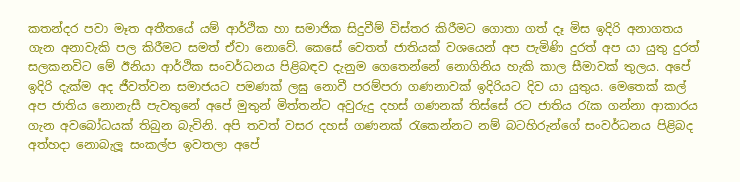කතන්දර පවා මෑත අතීතයේ යම් ආර්ථික හා සමාජික සිදුවීම් විස්තර කිරීමට ගොතා ගත් දෑ මිස ඉදිරි අනාගතය ගැන අනාවැකි පල කිරීමට සමත් ඒවා නොවේ. කෙසේ වෙතත් ජාතියක් වශයෙන් අප පැමිණි දුරත් අප යා යුතු දුරත් සලකනවිට මේ ඊනියා ආර්ථික සංවර්ධනය පිළිබඳව දැනුම ගෙතෙන්නේ නොගිනිය හැකි කාල සීමාවක් තුලය. අපේ ඉදිරි දැක්ම අද ජීවත්වන සමාජයට පමණක් ලඝු නොවී පරම්පරා ගණනාවක් ඉදිරියට දිව යා යුතුය. මෙතෙක් කල් අප ජාතිය නොනැසී පැවතුනේ අපේ මුතුන් මිත්තන්ට අවුරුදු දහස් ගණනක් තිස්සේ රට ජාතිය රැක ගන්නා ආකාරය ගැන අවබෝධයක් තිබුන බැවිනි. අපි තවත් වසර දහස් ගණනක් රැකෙන්නට නම් බටහිරුන්ගේ සංවර්ධනය පිළිබද අත්හදා නොබැලූ සංකල්ප ඉවතලා අපේ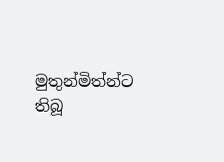මුතුන්මිත්න්ට තිබූ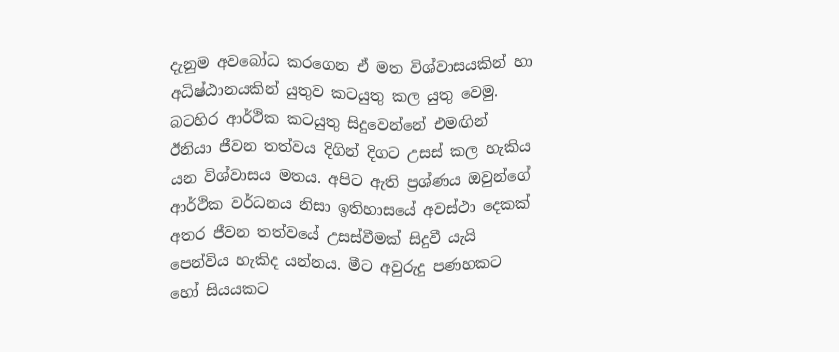දැනුම අවබෝධ කරගෙන ඒ මත විශ්වාසයකින් හා අධිෂ්ඨානයකින් යුතුව කටයුතු කල යුතු වෙමු.
බටහිර ආර්ථික කටයුතු සිදුවෙන්නේ එමඟින් ඊනියා ජීවන තත්වය දිගින් දිගට උසස් කල හැකිය යන විශ්වාසය මතය. අපිට ඇති ප්‍රශ්ණය ඔවුන්ගේ ආර්ථික වර්ධනය නිසා ඉතිහාසයේ අවස්ථා දෙකක් අතර ජීවන තත්වයේ උසස්වීමක් සිදුවී යැයි පෙන්විය හැකිද යන්නය. මීට අවුරුදු පණහකට හෝ සියයකට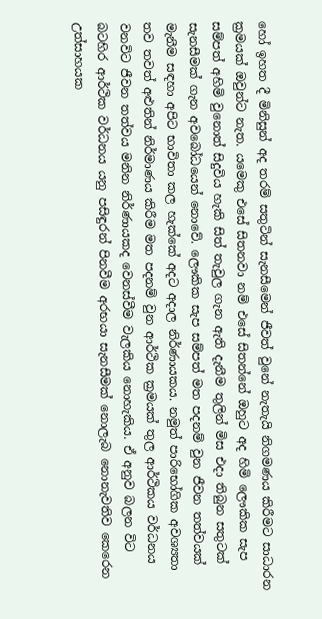හෝ ඉහත දී මිනිසුන් අද තරම් සතුටින් සැනසීමෙන් ජීවත් වුනේ නැතැයි නිගමණය කිරීමට සාධාරන ක්‍රමයක් ඔවුන්ට නැත. යමෙකු එසේ සිතනවා නම් එසේ සිතන්නේ ඔහුට අද හිමි ලෞකික සැප සම්පත් අහිමි වුනොත් සිදුවිය හැකි සිත් තැවුල ගැන ඇති දැනීම තුලින් මිස එදා තිබුන සතුටක් සැනසීමක් ගැන අවබෝධයෙන් නොවේ. ලෞකික සැප සම්පත් මත පදනම් වුන ජීවන තත්වයක් මැනීම සඳහා අපිට භාවිතා කල හැක්කේ අදට අදාල නිර්ණායකය. නමුත් පාරිභෝගික අවශ්‍යතා තව තවත් අළුතින් නිර්මාණය කිරීම මත පදනම් වුන ආර්ථික ක්‍රමයක් තුල ආර්ථිකය වර්ධනය වනවිට ජීවන තත්වය මනින නිර්ණායකද වෙනස්වීම වැලකිය නොහැකිය. ඒ අනුව බලන විට බටහිර ආර්ථික වර්ධනය යනු පසිඳුරන් පිනවීම අරභයා සැනසීමක් නොලැබ නොනැවතිව කෙරෙන උත්සාහයක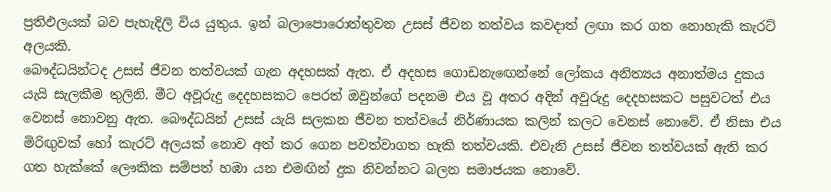ප්‍රතිඵලයක් බව පැහැදිලි විය යුතුය. ඉන් බලාපොරොත්තුවන උසස් ජීවන තත්වය කවදාත් ලඟා කර ගත නොහැකි කැරට් අලයකි.
බෞද්ධයින්ටද උසස් ජීවන තත්වයක් ගැන අදහසක් ඇත. ඒ අදහස ගොඩනැඟෙන්නේ ලෝකය අනිත්‍යය අනාත්මය දුකය යැයි සැලකීම තුලිනි. මීට අවූරුදු දෙදහසකට පෙරත් ඔවුන්ගේ පදනම එය වූ අතර අදින් අවුරුදු දෙදහසකට පසුවටත් එය වෙනස් නොවනු ඇත. බෞද්ධයින් උසස් යැයි සලකන ජීවන තත්වයේ නිර්ණායක කලින් කලට වෙනස් නොවේ. ඒ නිසා එය මිරිඟුවක් හෝ කැරට් අලයක් නොව අත් කර ගෙන පවත්වාගත හැකි තත්වයකි. එවැනි උසස් ජීවන තත්වයක් ඇති කර ගත හැක්කේ ලෞකික සම්පත් හඹා යන එමඟින් දුක නිවන්නට බලන සමාජයක නොවේ.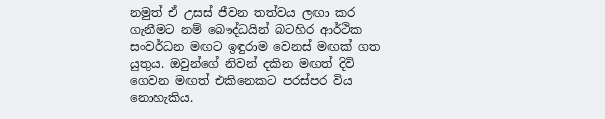නමුත් ඒ උසස් ජීවන තත්වය ලඟා කර ගැනීමට නම් බෞද්ධයින් බටහිර ආර්ථික සංවර්ධන මඟට ඉඳුරාම වෙනස් මඟක් ගත යුතුය. ඔවුන්ගේ නිවන් දකින මඟත් දිවි ගෙවන මඟත් එකිනෙකට පරස්පර විය නොහැකිය.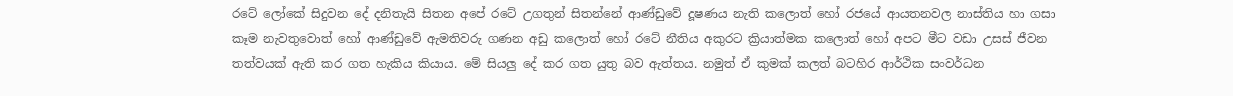රටේ ලෝකේ සිදුවන දේ දනිතැයි සිතන අපේ රටේ උගතුන් සිතන්නේ ආණ්ඩුවේ දූෂණය නැති කලොත් හෝ රජයේ ආයතනවල නාස්තිය හා ගසා කෑම නැවතුවොත් හෝ ආණ්ඩුවේ ඇමතිවරු ගණන අඩු කලොත් හෝ රටේ නීතිය අකුරට ක්‍රියාත්මක කලොත් හෝ අපට මීට වඩා උසස් ජීවන තත්වයක් ඇති කර ගත හැකිය කියාය. මේ සියලු දේ කර ගත යුතු බව ඇත්තය. නමුත් ඒ කුමක් කලත් බටහිර ආර්ථික සංවර්ධන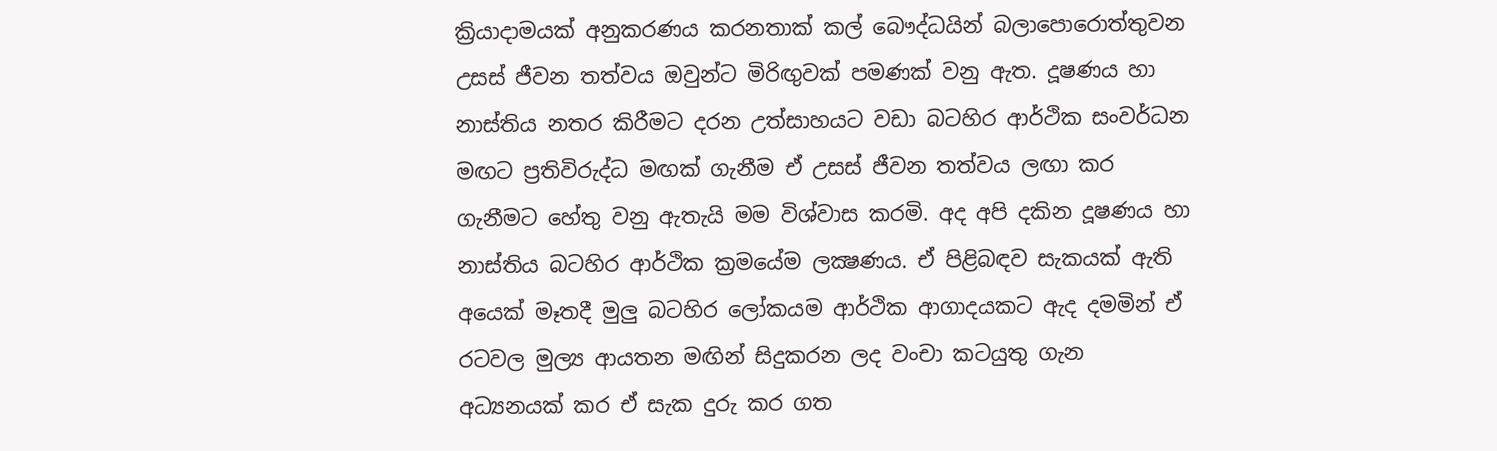ක්‍රියාදාමයක් අනුකරණය කරනතාක් කල් බෞද්ධයින් බලාපොරොත්තුවන උසස් ජීවන තත්වය ඔවුන්ට මිරිඟුවක් පමණක් වනු ඇත. දූෂණය හා නාස්තිය නතර කිරීමට දරන උත්සාහයට වඩා බටහිර ආර්ථික සංවර්ධන මඟට ප්‍රතිවිරුද්ධ මඟක් ගැනීම ඒ උසස් ජීවන තත්වය ලඟා කර ගැනීමට හේතු වනු ඇතැයි මම විශ්වාස කරමි. අද අපි දකින දූෂණය හා නාස්තිය බටහිර ආර්ථික ක්‍රමයේම ලක්‍ෂණය. ඒ පිළිබඳව සැකයක් ඇති අයෙක් මෑතදී මුලු බටහිර ලෝකයම ආර්ථික ආගාදයකට ඇද දමමින් ඒ රටවල මුල්‍ය ආයතන මඟින් සිදුකරන ලද වංචා කටයුතු ගැන අධ්‍යනයක් කර ඒ සැක දුරු කර ගත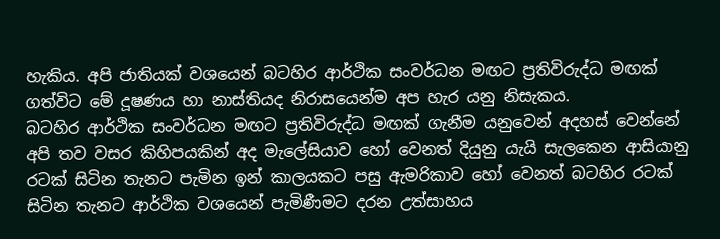හැකිය. අපි ජාතියක් වශයෙන් බටහිර ආර්ථික සංවර්ධන මඟට ප්‍රතිවිරුද්ධ මඟක් ගත්විට මේ දූෂණය හා නාස්තියද නිරාසයෙන්ම අප හැර යනු නිසැකය.
බටහිර ආර්ථික සංවර්ධන මඟට ප්‍රතිවිරුද්ධ මඟක් ගැනීම යනුවෙන් අදහස් වෙන්නේ අපි තව වසර කිහිපයකින් අද මැලේසියාව හෝ වෙනත් දියුනු යැයි සැලකෙන ආසියානු රටක් සිටින තැනට පැමින ඉන් කාලයකට පසු ඇමරිකාව හෝ වෙනත් බටහිර රටක් සිටින තැනට ආර්ථික වශයෙන් පැමිණීමට දරන උත්සාහය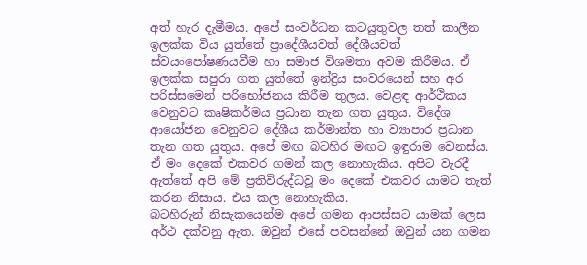අත් හැර දැමීමය. අපේ සංවර්ධන කටයුතුවල තත් කාලීන ඉලක්ක විය යුත්තේ ප්‍රාදේශීයවත් දේශීයවත් ස්වයංපෝෂණයවීම හා සමාජ විශමතා අවම කිරීමය. ඒ ඉලක්ක සපුරා ගත යුත්තේ ඉන්ද්‍රිය සංවරයෙන් සහ අර පරිස්සමෙන් පරිභෝජනය කිරීම තුලය. වෙළඳ ආර්ථිකය වෙනුවට කෘෂිකර්මය ප්‍රධාන තැන ගත යුතුය. විදේශ ආයෝජන වෙනුවට දේශීය කර්මාන්ත හා ව්‍යාපාර ප්‍රධාන තැන ගත යුතුය. අපේ මඟ බටහිර මඟට ඉඳුරාම වෙනස්ය. ඒ මං දෙකේ එකවර ගමන් කල නොහැකිය. අපිට වැරදී ඇත්තේ අපි මේ ප්‍රතිවිරුද්ධවූ මං දෙකේ එකවර යාමට තැත් කරන නිසාය. එය කල නොහැකිය.
බටහිරුන් නිසැකයෙන්ම අපේ ගමන ආපස්සට යාමක් ලෙස අර්ථ දක්වනු ඇත. ඔවුන් එසේ පවසන්නේ ඔවුන් යන ගමන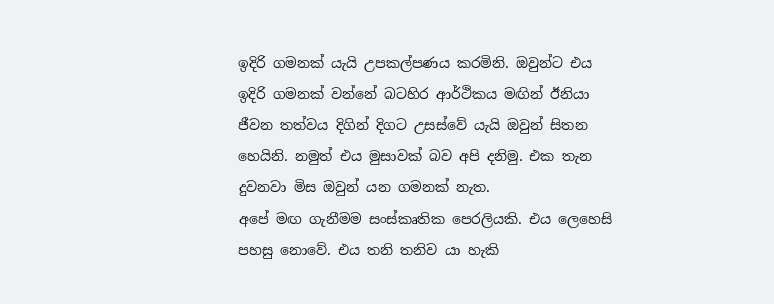ඉදිරි ගමනක් යැයි උපකල්පණය කරමිනි. ඔවුන්ට එය ඉදිරි ගමනක් වන්නේ බටහිර ආර්ථිකය මඟින් ඊනියා ජීවන තත්වය දිගින් දිගට උසස්වේ යැයි ඔවුන් සිතන හෙයිනි. නමුත් එය මුසාවක් බව අපි දනිමු. එක තැන දුවනවා මිස ඔවුන් යන ගමනක් නැත.
අපේ මඟ ගැනීමම සංස්කෘතික පෙරලියකි. එය ලෙහෙසි පහසු නොවේ. එය තනි තනිව යා හැකි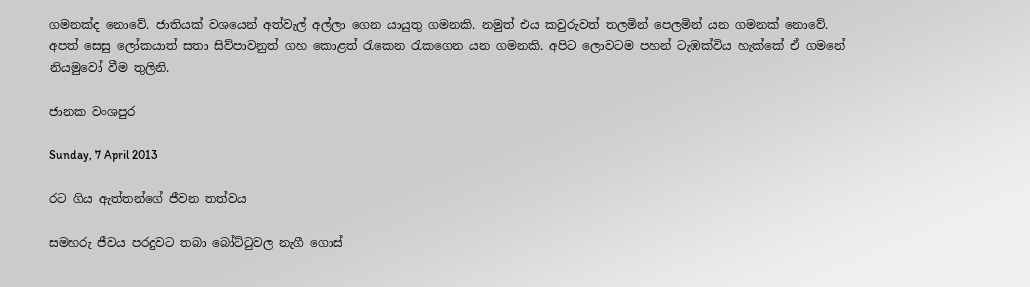ගමනක්ද නොවේ. ජාතියක් වශයෙන් අත්වැල් අල්ලා ගෙන යායුතු ගමනකි. නමුත් එය කවුරුවත් තලමින් පෙලමින් යන ගමනක් නොවේ. අපත් සෙසු ලෝකයාත් සතා සිව්පාවනුත් ගහ කොළත් රැකෙන රැකගෙන යන ගමනකි. අපිට ලොවටම පහන් ටැඹක්විය හැක්කේ ඒ ගමනේ නියමුවෝ වීම තුලිනි.

ජානක වංශපුර

Sunday, 7 April 2013

රට ගිය ඇත්තන්ගේ ජීවන තත්වය

සමහරු ජීවය පරදුවට තබා බෝට්ටුවල නැගී ගොස්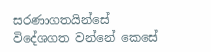සරණාගතයින්සේ විදේශගත වන්නේ කෙසේ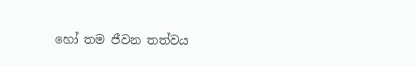හෝ තම ජීවන තත්වය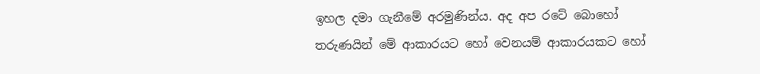ඉහල දමා ගැනීමේ අරමුණින්ය. අද අප රටේ බොහෝ තරුණයින් මේ ආකාරයට හෝ වෙනයම් ආකාරයකට හෝ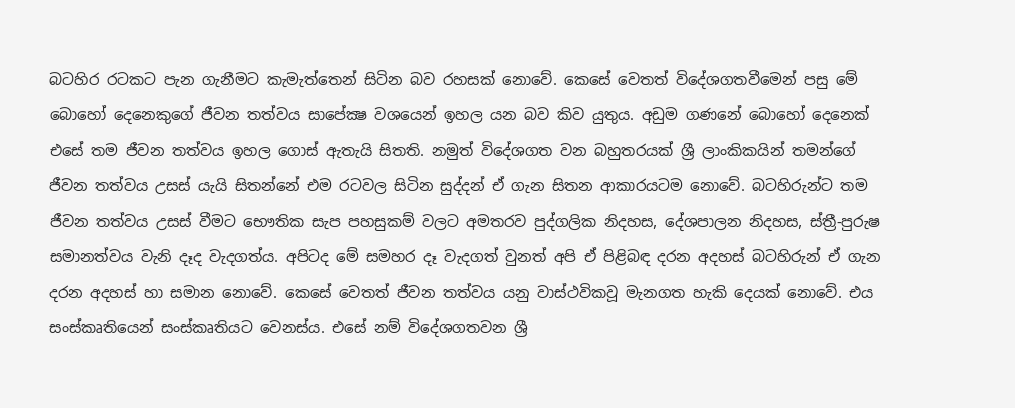බටහිර රටකට පැන ගැනීමට කැමැත්තෙන් සිටින බව රහසක් නොවේ. කෙසේ වෙතත් විදේශගතවීමෙන් පසු මේ බොහෝ දෙනෙකුගේ ජීවන තත්වය සාපේක්‍ෂ වශයෙන් ඉහල යන බව කිව යුතුය. අඩුම ගණනේ බොහෝ දෙනෙක් එසේ තම ජීවන තත්වය ඉහල ගොස් ඇතැයි සිතති. නමුත් විදේශගත වන බහුතරයක් ශ්‍රී ලාංකිකයින් තමන්ගේ ජීවන තත්වය උසස් යැයි සිතන්නේ එම රටවල සිටින සුද්දන් ඒ ගැන සිතන ආකාරයටම නොවේ. බටහිරුන්ට තම ජීවන තත්වය උසස් වීමට භෞතික සැප පහසුකම් වලට අමතරව පුද්ගලික නිදහස, දේශපාලන නිදහස, ස්ත්‍රී-පුරුෂ සමානත්වය වැනි දෑද වැදගත්ය. අපිටද මේ සමහර දෑ වැදගත් වුනත් අපි ඒ පිළිබඳ දරන අදහස් බටහිරුන් ඒ ගැන දරන අදහස් හා සමාන නොවේ. කෙසේ වෙතත් ජීවන තත්වය යනු වාස්ථවිකවූ මැනගත හැකි දෙයක් නොවේ. එය සංස්කෘතියෙන් සංස්කෘතියට වෙනස්ය. එසේ නම් විදේශගතවන ශ්‍රී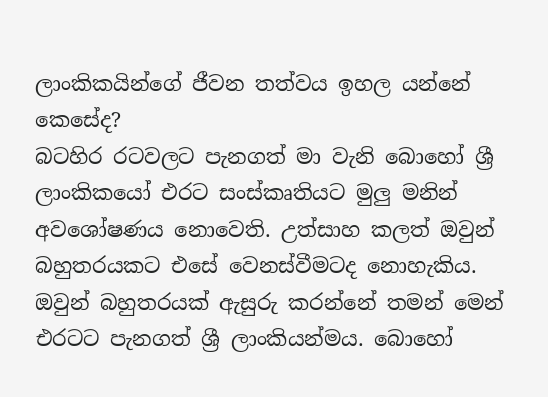ලාංකිකයින්ගේ ජීවන තත්වය ඉහල යන්නේ කෙසේද?
බටහිර රටවලට පැනගත් මා වැනි බොහෝ ශ්‍රී ලාංකිකයෝ එරට සංස්කෘතියට මුලු මනින් අවශෝෂණය නොවෙති. උත්සාහ කලත් ඔවුන් බහුතරයකට එසේ වෙනස්වීමටද නොහැකිය. ඔවුන් බහුතරයක් ඇසුරු කරන්නේ තමන් මෙන් එරටට පැනගත් ශ්‍රී ලාංකියන්මය. බොහෝ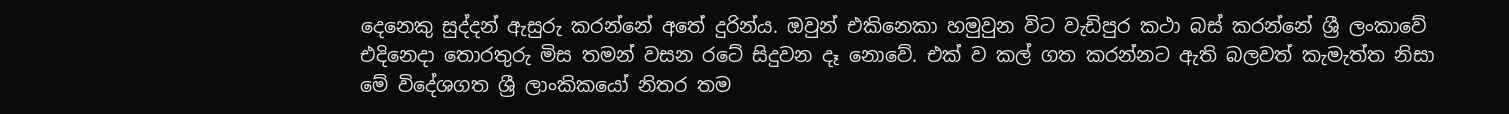දෙනෙකු සුද්දන් ඇසුරු කරන්නේ අතේ දුරින්ය. ඔවුන් එකිනෙකා හමුවුන විට වැඩිපුර කථා බස් කරන්නේ ශ්‍රී ලංකාවේ එදිනෙදා තොරතුරු මිස තමන් වසන රටේ සිදුවන දෑ නොවේ. එක් ව කල් ගත කරන්නට ඇති බලවත් කැමැත්ත නිසා මේ විදේශගත ශ්‍රී ලාංකිකයෝ නිතර තම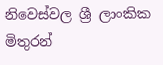නිවෙස්වල ශ්‍රී ලාංකික මිතුරන්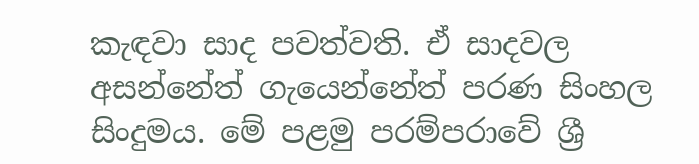කැඳවා සාද පවත්වති. ඒ සාදවල අසන්නේත් ගැයෙන්නේත් පරණ සිංහල සිංදුමය. මේ පළමු පරම්පරාවේ ශ්‍රී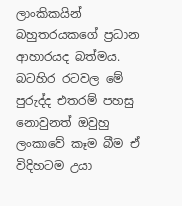ලාංකිකයින් බහුතරයකගේ ප්‍රධාන ආහාරයද බත්මය. බටහිර රටවල මේ පුරුද්ද එතරම් පහසු නොවුනත් ඔවුහු ලංකාවේ කෑම බීම ඒ විදිහටම උයා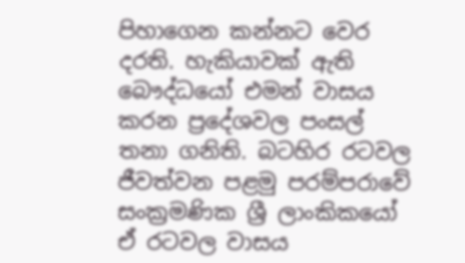පිහාගෙන කන්නට වෙර දරති. හැකියාවක් ඇති බෞද්ධයෝ එමන් වාසය කරන ප්‍රදේශවල පංසල් තනා ගනිති. බටහිර රටවල ජීවත්වන පළමු පරම්පරාවේ සංක්‍රමණික ශ්‍රී ලාංකිකයෝ ඒ රටවල වාසය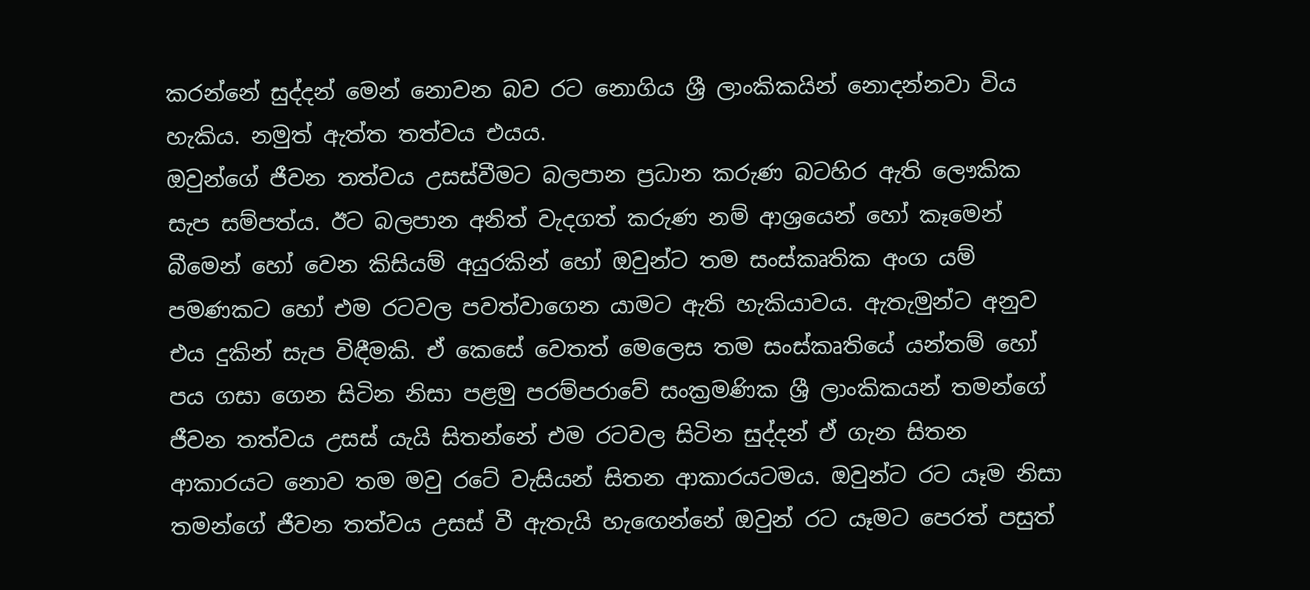කරන්නේ සුද්දන් මෙන් නොවන බව රට නොගිය ශ්‍රී ලාංකිකයින් නොදන්නවා විය හැකිය. නමුත් ඇත්ත තත්වය එයය.
ඔවුන්ගේ ජීවන තත්වය උසස්වීමට බලපාන ප්‍රධාන කරුණ බටහිර ඇති ලෞකික සැප සම්පත්ය. ඊට බලපාන අනිත් වැදගත් කරුණ නම් ආශ්‍රයෙන් හෝ කෑමෙන් බීමෙන් හෝ වෙන කිසියම් අයුරකින් හෝ ඔවුන්ට තම සංස්කෘතික අංග යම් පමණකට හෝ එම රටවල පවත්වාගෙන යාමට ඇති හැකියාවය. ඇතැමුන්ට අනුව එය දුකින් සැප විඳීමකි. ඒ කෙසේ වෙතත් මෙලෙස තම සංස්කෘතියේ යන්තම් හෝ පය ගසා ගෙන සිටින නිසා පළමු පරම්පරාවේ සංක්‍රමණික ශ්‍රී ලාංකිකයන් තමන්ගේ ජීවන තත්වය උසස් යැයි සිතන්නේ එම රටවල සිටින සුද්දන් ඒ ගැන සිතන ආකාරයට නොව තම මවු රටේ වැසියන් සිතන ආකාරයටමය. ඔවුන්ට රට යෑම නිසා තමන්ගේ ජීවන තත්වය උසස් වී ඇතැයි හැඟෙන්නේ ඔවුන් රට යෑමට පෙරත් පසුත්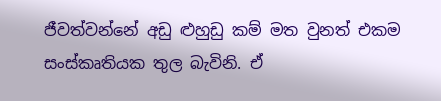ජීවත්වන්නේ අඩු ළුහුඩු කම් මත වුනත් එකම සංස්කෘතියක තුල බැවිනි. ඒ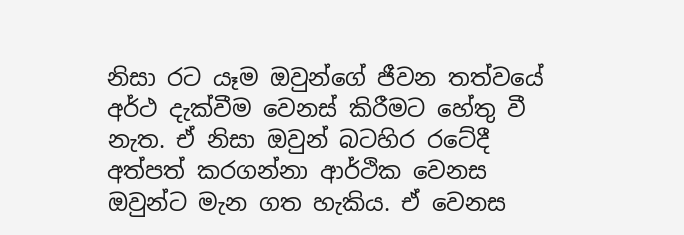නිසා රට යෑම ඔවුන්ගේ ජීවන තත්වයේ අර්ථ දැක්වීම වෙනස් කිරීමට හේතු වී නැත. ඒ නිසා ඔවුන් බටහිර රටේදී අත්පත් කරගන්නා ආර්ථික වෙනස ඔවුන්ට මැන ගත හැකිය. ඒ වෙනස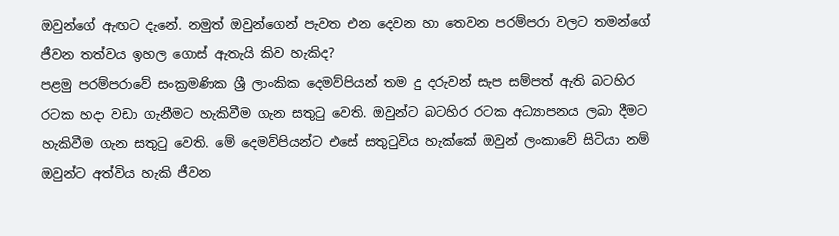ඔවුන්ගේ ඇඟට දැනේ. නමුත් ඔවුන්ගෙන් පැවත එන දෙවන හා තෙවන පරම්පරා වලට තමන්ගේ ජීවන තත්වය ඉහල ගොස් ඇතැයි කිව හැකිද?
පළමු පරම්පරාවේ සංක්‍රමණික ශ්‍රී ලාංකික දෙමව්පියන් තම දු දරුවන් සැප සම්පත් ඇති බටහිර රටක හදා වඩා ගැනීමට හැකිවීම ගැන සතුටු වෙති. ඔවුන්ට බටහිර රටක අධ්‍යාපනය ලබා දීමට හැකිවීම ගැන සතුටු වෙති. මේ දෙමව්පියන්ට එසේ සතුටුවිය හැක්කේ ඔවුන් ලංකාවේ සිටියා නම් ඔවුන්ට අත්විය හැකි ජීවන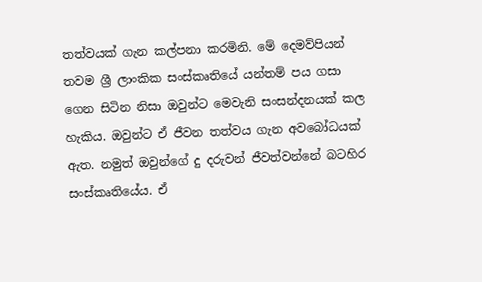තත්වයක් ගැන කල්පනා කරමිනි. මේ දෙමව්පියන් තවම ශ්‍රී ලාංකික සංස්කෘතියේ යන්තම් පය ගසා ගෙන සිටින නිසා ඔවුන්ට මෙවැනි සංසන්දනයක් කල හැකිය. ඔවුන්ට ඒ ජීවන තත්වය ගැන අවබෝධයක් ඇත. නමුත් ඔවුන්ගේ දු දරුවන් ජීවත්වන්නේ බටහිර සංස්කෘතියේය. ඒ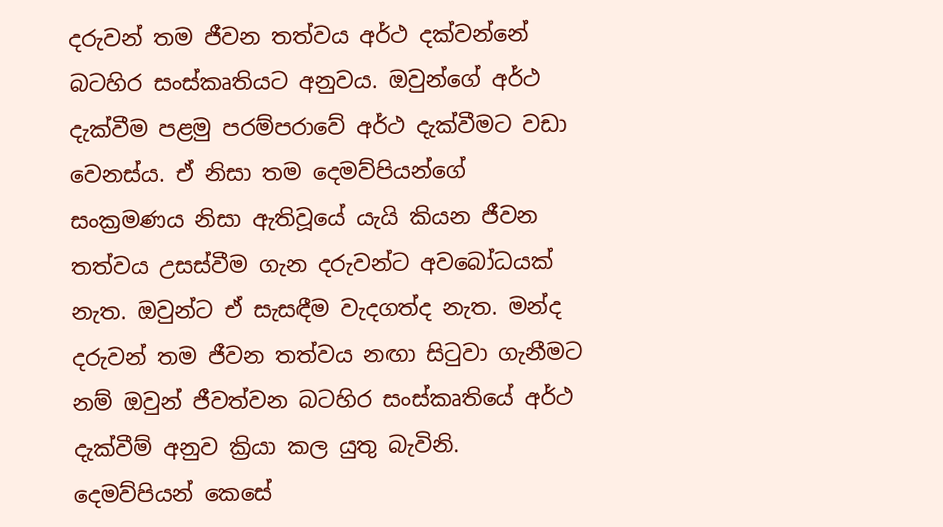දරුවන් තම ජීවන තත්වය අර්ථ දක්වන්නේ බටහිර සංස්කෘතියට අනුවය. ඔවුන්ගේ අර්ථ දැක්වීම පළමු පරම්පරාවේ අර්ථ දැක්වීමට වඩා වෙනස්ය. ඒ නිසා තම දෙමව්පියන්ගේ සංක්‍රමණය නිසා ඇතිවූයේ යැයි කියන ජීවන තත්වය උසස්වීම ගැන දරුවන්ට අවබෝධයක් නැත. ඔවුන්ට ඒ සැසඳීම වැදගත්ද නැත. මන්ද දරුවන් තම ජීවන තත්වය නඟා සිටුවා ගැනීමට නම් ඔවුන් ජීවත්වන බටහිර සංස්කෘතියේ අර්ථ දැක්වීම් අනුව ක්‍රියා කල යුතු බැවිනි. දෙමව්පියන් කෙසේ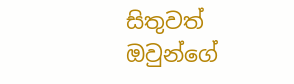සිතුවත් ඔවුන්ගේ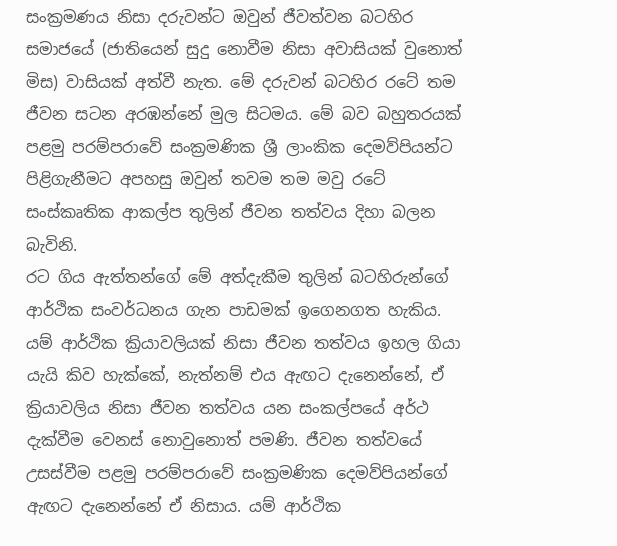සංක්‍රමණය නිසා දරුවන්ට ඔවුන් ජීවත්වන බටහිර සමාජයේ (ජාතියෙන් සුදු නොවීම නිසා අවාසියක් වුනොත් මිස) වාසියක් අත්වී නැත. මේ දරුවන් බටහිර රටේ තම ජීවන සටන අරඹන්නේ මුල සිටමය. මේ බව බහුතරයක් පළමු පරම්පරාවේ සංක්‍රමණික ශ්‍රී ලාංකික දෙමව්පියන්ට පිළිගැනීමට අපහසු ඔවුන් තවම තම මවු රටේ සංස්කෘතික ආකල්ප තුලින් ජීවන තත්වය දිහා බලන බැවිනි.
රට ගිය ඇත්තන්ගේ මේ අත්දැකීම තුලින් බටහිරුන්ගේ ආර්ථික සංවර්ධනය ගැන පාඩමක් ඉගෙනගත හැකිය. යම් ආර්ථික ක්‍රියාවලියක් නිසා ජීවන තත්වය ඉහල ගියා යැයි කිව හැක්කේ, නැත්නම් එය ඇඟට දැනෙන්නේ, ඒ ක්‍රියාවලිය නිසා ජීවන තත්වය යන සංකල්පයේ අර්ථ දැක්වීම වෙනස් නොවුනොත් පමණි. ජීවන තත්වයේ උසස්වීම පළමු පරම්පරාවේ සංක්‍රමණික දෙමව්පියන්ගේ ඇඟට දැනෙන්නේ ඒ නිසාය. යම් ආර්ථික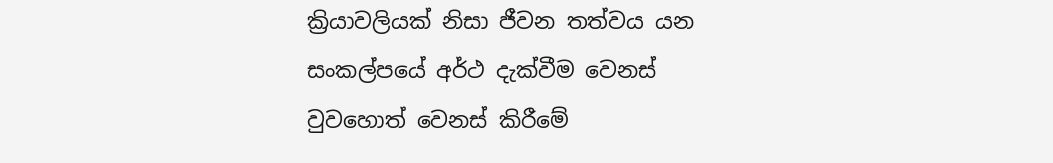ක්‍රියාවලියක් නිසා ජීවන තත්වය යන සංකල්පයේ අර්ථ දැක්වීම වෙනස් වුවහොත් වෙනස් කිරීමේ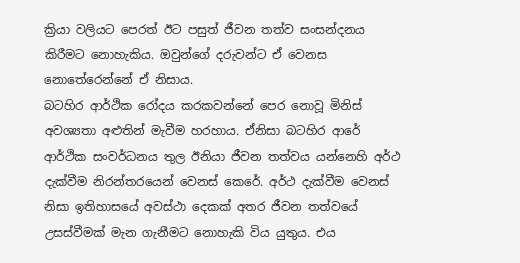ක්‍රියා වලියට පෙරත් ඊට පසුත් ජීවන තත්ව සංසන්දනය කිරීමට නොහැකිය. ඔවුන්ගේ දරුවන්ට ඒ වෙනස නොතේරෙන්නේ ඒ නිසාය.
බටහිර ආර්ථික රෝදය කරකවන්නේ පෙර නොවූ මිනිස් අවශ්‍යතා අළුතින් මැවීම හරහාය. ඒනිසා බටහිර ආරේ ආර්ථික සංවර්ධනය තුල ඊනියා ජීවන තත්වය යන්නෙහි අර්ථ දැක්වීම නිරන්තරයෙන් වෙනස් කෙරේ. අර්ථ දැක්වීම වෙනස් නිසා ඉතිහාසයේ අවස්ථා දෙකක් අතර ජීවන තත්වයේ උසස්වීමක් මැන ගැනීමට නොහැකි විය යුතුය. එය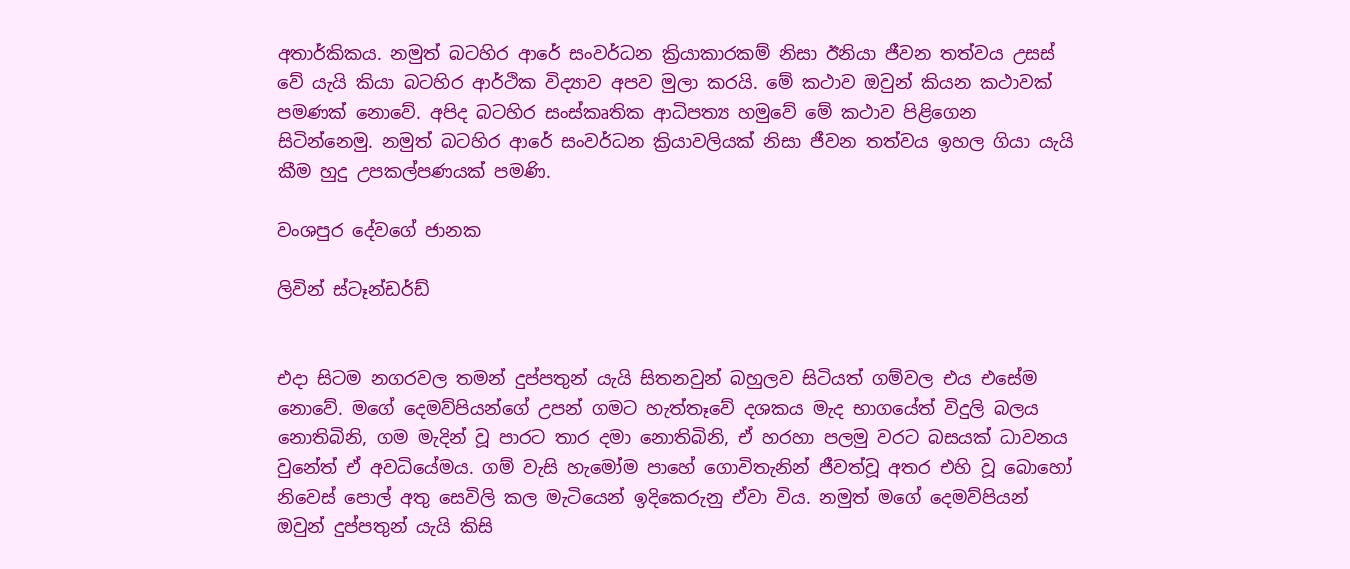අතාර්කිකය. නමුත් බටහිර ආරේ සංවර්ධන ක්‍රියාකාරකම් නිසා ඊනියා ජීවන තත්වය උසස් වේ යැයි කියා බටහිර ආර්ථික විද්‍යාව අපව මුලා කරයි. මේ කථාව ඔවුන් කියන කථාවක් පමණක් නොවේ. අපිද බටහිර සංස්කෘතික ආධිපත්‍ය හමුවේ මේ කථාව පිළිගෙන සිටින්නෙමු. නමුත් බටහිර ආරේ සංවර්ධන ක්‍රියාවලියක් නිසා ජීවන තත්වය ඉහල ගියා යැයි කීම හුදු උපකල්පණයක් පමණි.

වංශපුර දේවගේ ජානක

ලිවින් ස්ටෑන්ඩර්ඩ්


එදා සිටම නගරවල තමන් දුප්පතුන් යැයි සිතනවුන් බහුලව සිටියත් ගම්වල එය එසේම නොවේ. මගේ දෙමව්පියන්ගේ උපන් ගමට හැත්තෑවේ දශකය මැද භාගයේත් විදුලි බලය නොතිබිනි, ගම මැදින් වූ පාරට තාර දමා නොතිබිනි, ඒ හරහා පලමු වරට බසයක් ධාවනය වුනේත් ඒ අවධියේමය. ගම් වැසි හැමෝම පාහේ ගොවිතැනින් ජීවත්වූ අතර එහි වූ බොහෝ නිවෙස් පොල් අතු සෙවිලි කල මැටියෙන් ඉදිකෙරුනු ඒවා විය. නමුත් මගේ දෙමව්පියන් ඔවුන් දුප්පතුන් යැයි කිසි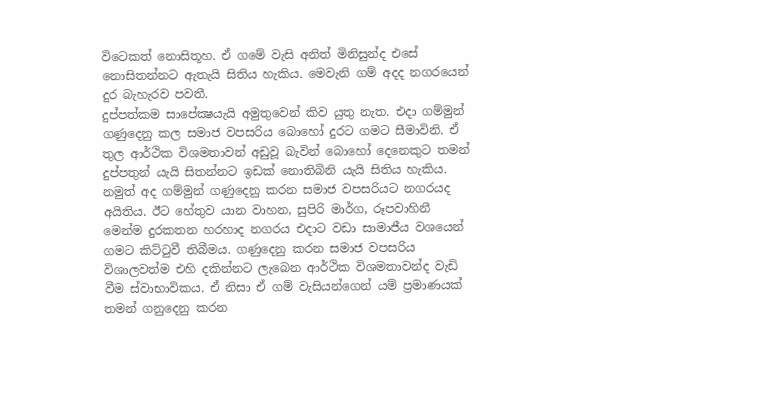විටෙකත් නොසිතූහ. ඒ ගමේ වැසි අනිත් මිනිසුන්ද එසේ නොසිතන්නට ඇතැයි සිතිය හැකිය. මෙවැනි ගම් අදද නගරයෙන් දුර බැහැරව පවතී.
දුප්පත්කම සාපේක්‍ෂයැයි අමුතුවෙන් කිව යුතු නැත. එදා ගම්මුන් ගණුදෙනු කල සමාජ වපසරිය බොහෝ දුරට ගමට සීමාවිනි. ඒ තුල ආර්ථික විශමතාවන් අඩුවූ බැවින් බොහෝ දෙනෙකුට තමන් දුප්පතුන් යැයි සිතන්නට ඉඩක් නොතිබිනි යැයි සිතිය හැකිය. නමුත් අද ගම්මුන් ගණුදෙනු කරන සමාජ වපසරියට නගරයද අයිතිය. ඊට හේතුව යාන වාහන, සුපිරි මාර්ග, රූපවාහිනී මෙන්ම දුරකතන හරහාද නගරය එදාට වඩා සාමාජීය වශයෙන් ගමට කිට්ටුවී තිබීමය. ගණුදෙනු කරන සමාජ වපසරිය විශාලවත්ම එහි දකින්නට ලැබෙන ආර්ථික විශමතාවන්ද වැඩි වීම ස්වාභාවිකය. ඒ නිසා ඒ ගම් වැසියන්ගෙන් යම් ප්‍රමාණයක් තමන් ගනුදෙනු කරන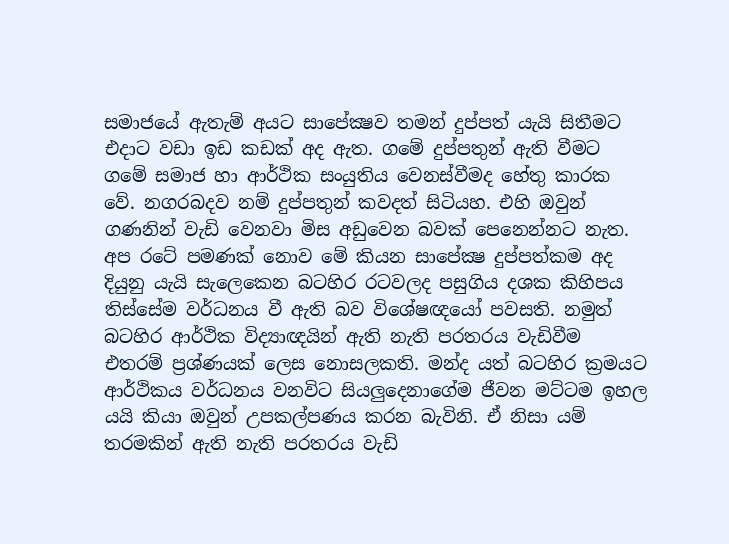සමාජයේ ඇතැම් අයට සාපේක්‍ෂව තමන් දුප්පත් යැයි සිතීමට එදාට වඩා ඉඩ කඩක් අද ඇත. ගමේ දුප්පතුන් ඇති වීමට ගමේ සමාජ හා ආර්ථික සංයුතිය වෙනස්වීමද හේතු කාරක වේ. නගරබදව නම් දුප්පතුන් කවදත් සිටියහ. එහි ඔවුන් ගණනින් වැඩි වෙනවා මිස අඩුවෙන බවක් පෙනෙන්නට නැත. අප රටේ පමණක් නොව මේ කියන සාපේක්‍ෂ දුප්පත්කම අද දියුනු යැයි සැලෙකෙන බටහිර රටවලද පසුගිය දශක කිහිපය තිස්සේම වර්ධනය වී ඇති බව විශේෂඥයෝ පවසති. නමුත් බටහිර ආර්ථික විද්‍යාඥයින් ඇති නැති පරතරය වැඩිවීම එතරම් ප්‍රශ්ණයක් ලෙස නොසලකති. මන්ද යත් බටහිර ක්‍රමයට ආර්ථිකය වර්ධනය වනවිට සියලුදෙනාගේම ජීවන මට්ටම ඉහල යයි කියා ඔවුන් උපකල්පණය කරන බැවිනි. ඒ නිසා යම් තරමකින් ඇති නැති පරතරය වැඩි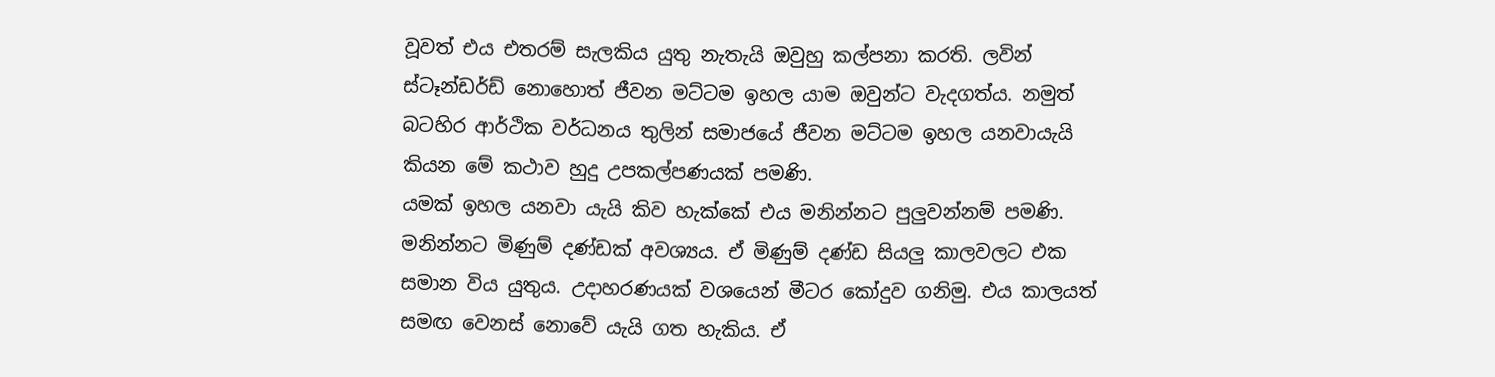වූවත් එය එතරම් සැලකිය යුතු නැතැයි ඔවුහු කල්පනා කරති. ලවින් ස්ටෑන්ඩර්ඩ් නොහොත් ජීවන මට්ටම ඉහල යාම ඔවුන්ට වැදගත්ය. නමුත් බටහිර ආර්ථික වර්ධනය තුලින් සමාජයේ ජීවන මට්ටම ඉහල යනවායැයි කියන මේ කථාව හුදු උපකල්පණයක් පමණි.
යමක් ඉහල යනවා යැයි කිව හැක්කේ එය මනින්නට පුලුවන්නම් පමණි. මනින්නට මිණුම් දණ්ඩක් අවශ්‍යය. ඒ මිණුම් දණ්ඩ සියලු කාලවලට එක සමාන විය යුතුය. උදාහරණයක් වශයෙන් මීටර කෝදුව ගනිමු. එය කාලයත් සමඟ වෙනස් නොවේ යැයි ගත හැකිය. ඒ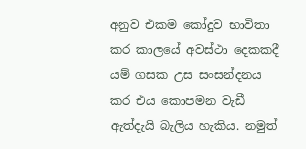අනුව එකම කෝදුව භාවිතා කර කාලයේ අවස්ථා දෙකකදී යම් ගසක උස සංසන්දනය කර එය කොපමන වැඩී ඇත්දැයි බැලිය හැකිය. නමුත්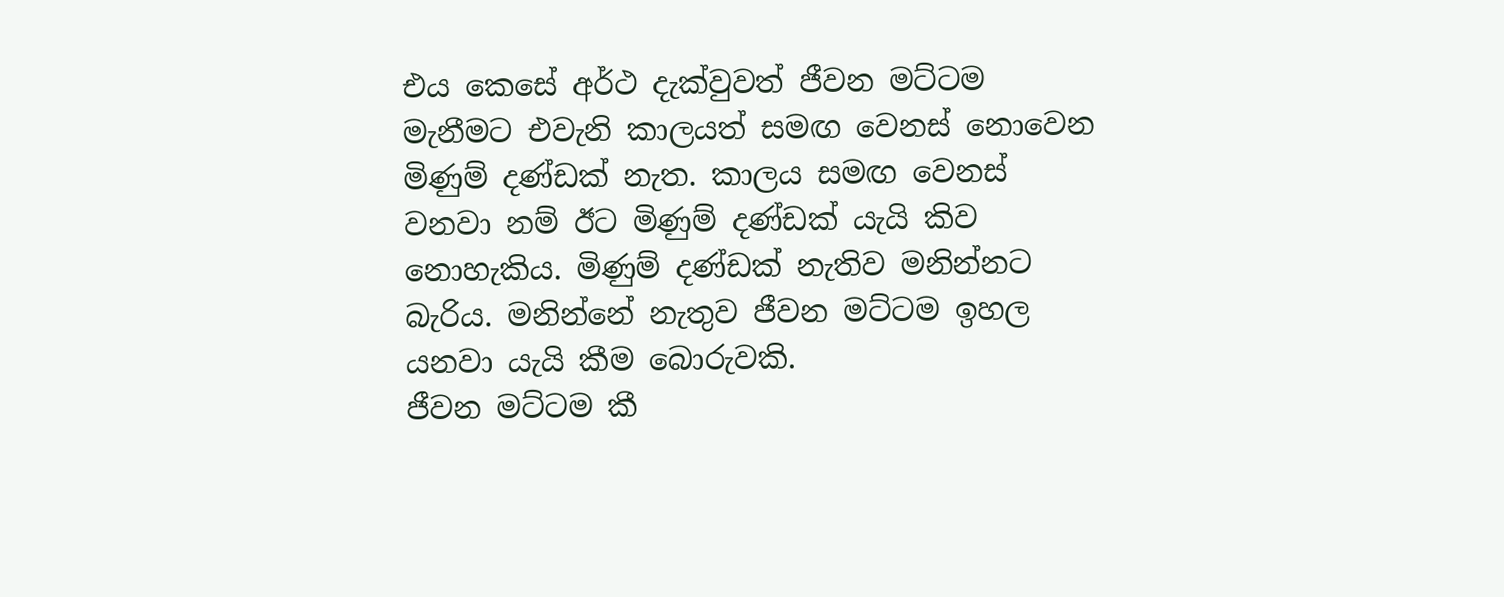එය කෙසේ අර්ථ දැක්වුවත් ජීවන මට්ටම මැනීමට එවැනි කාලයත් සමඟ වෙනස් නොවෙන මිණුම් දණ්ඩක් නැත. කාලය සමඟ වෙනස් වනවා නම් ඊට මිණුම් දණ්ඩක් යැයි කිව නොහැකිය. මිණුම් දණ්ඩක් නැතිව මනින්නට බැරිය. මනින්නේ නැතුව ජීවන මට්ටම ඉහල යනවා යැයි කීම බොරුවකි.
ජීවන මට්ටම කී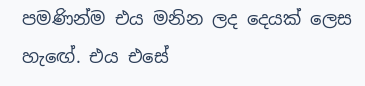පමණින්ම එය මනින ලද දෙයක් ලෙස හැඟේ. එය එසේ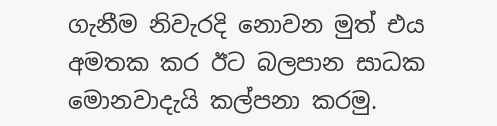ගැනීම නිවැරදි නොවන මුත් එය අමතක කර ඊට බලපාන සාධක මොනවාදැයි කල්පනා කරමු.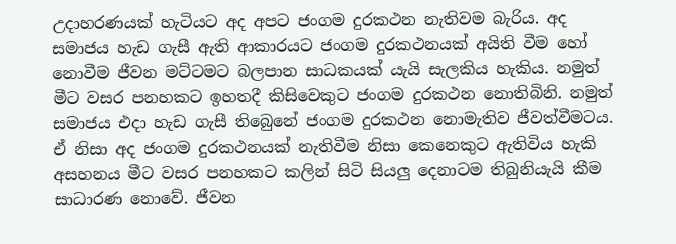උදාහරණයක් හැටියට අද අපට ජංගම දුරකථන නැතිවම බැරිය. අද සමාජය හැඩ ගැසී ඇති ආකාරයට ජංගම දුරකථනයක් අයිති වීම හෝ නොවීම ජීවන මට්ටමට බලපාන සාධකයක් යැයි සැලකිය හැකිය. නමුත් මීට වසර පනහකට ඉහතදී කිසිවෙකුට ජංගම දුරකථන නොතිබිනි. නමුත් සමාජය එදා හැඩ ගැසී තිබෙුනේ ජංගම දුරකථන නොමැතිව ජීවත්වීමටය. ඒ නිසා අද ජංගම දුරකථනයක් නැතිවීම නිසා කෙනෙකුට ඇතිවිය හැකි අසහනය මීට වසර පනහකට කලින් සිටි සියලු දෙනාටම තිබුනියැයි කීම සාධාරණ නොවේ. ජීවන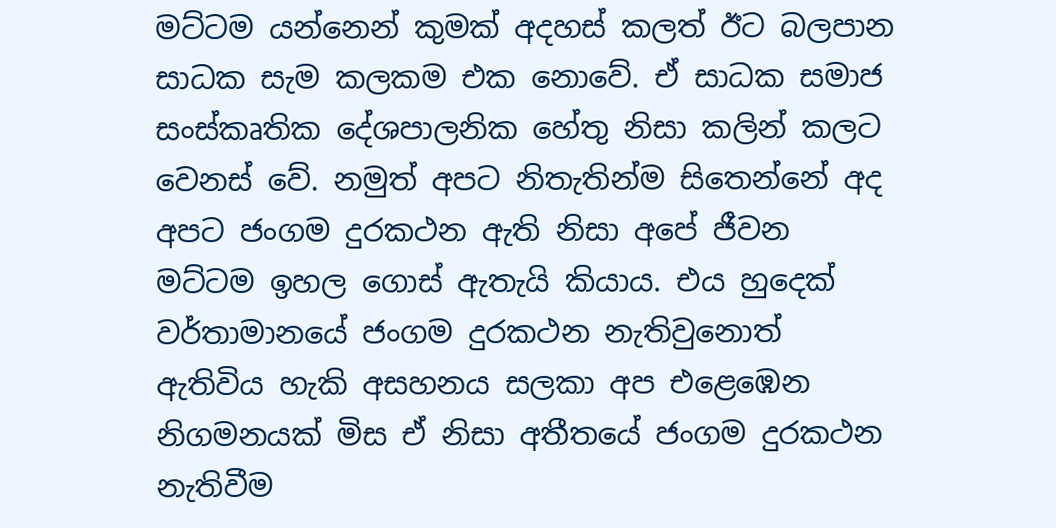මට්ටම යන්නෙන් කුමක් අදහස් කලත් ඊට බලපාන සාධක සැම කලකම එක නොවේ. ඒ සාධක සමාජ සංස්කෘතික දේශපාලනික හේතු නිසා කලින් කලට වෙනස් වේ. නමුත් අපට නිතැතින්ම සිතෙන්නේ අද අපට ජංගම දුරකථන ඇති නිසා අපේ ජීවන මට්ටම ඉහල ගොස් ඇතැයි කියාය. එය හුදෙක් වර්තාමානයේ ජංගම දුරකථන නැතිවුනොත් ඇතිවිය හැකි අසහනය සලකා අප එළෙඹෙන නිගමනයක් මිස ඒ නිසා අතීතයේ ජංගම දුරකථන නැතිවීම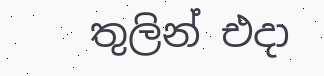තුලින් එදා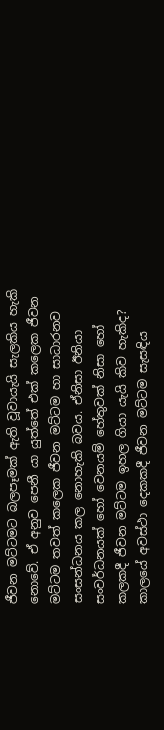ජීවන මට්ටමට බලපෑමක් ඇති වූවායැයි සැලකිය හැකි නොවේ. ඒ අනුව පෙනී යා යුත්තේ එක් කලෙක ජීවන මට්ටම තවත් කලෙක ජීවන මට්ටම හා සාධාරනව සංසන්ධනය කල නොහැකි බවය. ඒනිසා ඊනියා සංවර්ධනයක් හෝ වෙනයම් හේතුවක් නිසා හෝ කලකදී ජීවන මට්ටම ඉහල ගියා යැයි කිව හැකිද?
කාලයේ අවස්ථා දෙකකදී ජීවන මට්ටම සැසඳිය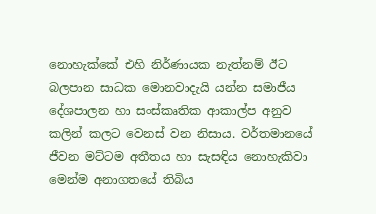නොහැක්කේ එහි නිර්ණායක නැත්නම් ඊට බලපාන සාධක මොනවාදැයි යන්න සමාජීය දේශපාලන හා සංස්කෘතික ආකාල්ප අනුව කලින් කලට වෙනස් වන නිසාය. වර්තමානයේ ජීවන මට්ටම අතීතය හා සැසඳිය නොහැකිවා මෙන්ම අනාගතයේ තිබිය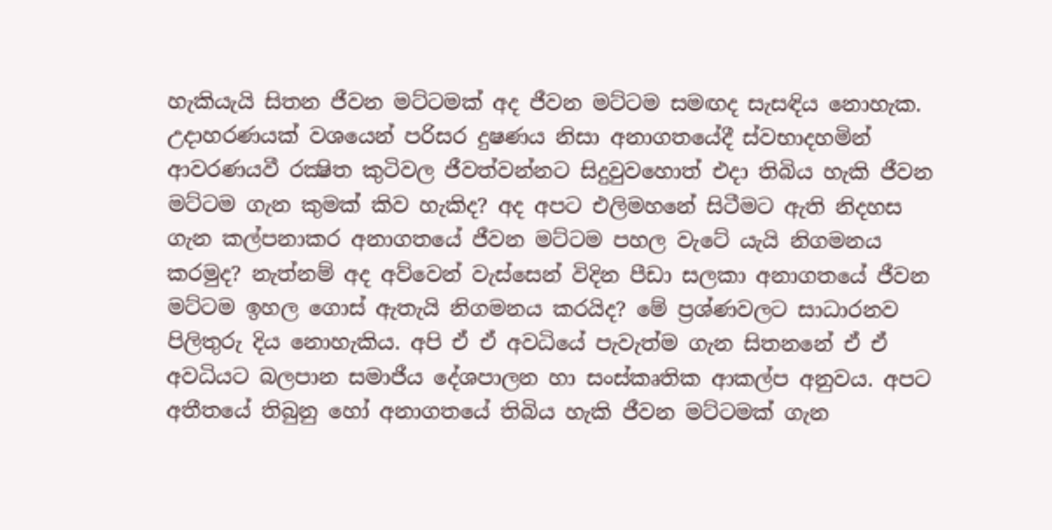හැකියැයි සිතන ජීවන මට්ටමක් අද ජීවන මට්ටම සමඟද සැසඳිය නොහැක. උදාහරණයක් වශයෙන් පරිසර දුෂණය නිසා අනාගතයේදී ස්වභාදහමින් ආවරණයවී රක්‍ෂිත කුටිවල ජීවත්වන්නට සිදුවුවහොත් එදා තිබිය හැකි ජීවන මට්ටම ගැන කුමක් කිව හැකිද? අද අපට එලිමහනේ සිටීමට ඇති නිදහස ගැන කල්පනාකර අනාගතයේ ජීවන මට්ටම පහල වැටේ යැයි නිගමනය කරමුද? නැත්නම් අද අව්වෙන් වැස්සෙන් විදින පීඩා සලකා අනාගතයේ ජීවන මට්ටම ඉහල ගොස් ඇතැයි නිගමනය කරයිද? මේ ප්‍රශ්ණවලට සාධාරනව පිලිතුරු දිය නොහැකිය. අපි ඒ ඒ අවධියේ පැවැත්ම ගැන සිතනනේ ඒ ඒ අවධියට බලපාන සමාජීය දේශපාලන හා සංස්කෘතික ආකල්ප අනුවය. අපට අතීතයේ තිබුනු හෝ අනාගතයේ තිබිය හැකි ජීවන මට්ටමක් ගැන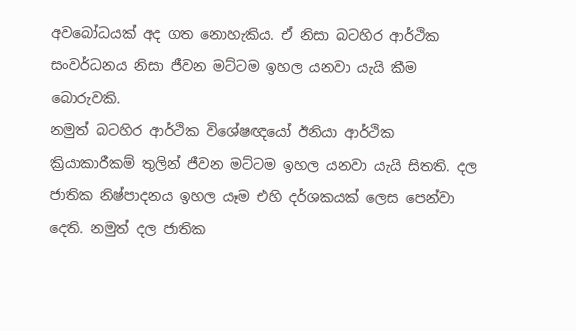අවබෝධයක් අද ගත නොහැකිය. ඒ නිසා බටහිර ආර්ථික සංවර්ධනය නිසා ජීවන මට්ටම ඉහල යනවා යැයි කීම බොරුවකි.
නමුත් බටහිර ආර්ථික විශේෂඥයෝ ඊනියා ආර්ථික ක්‍රියාකාරීකම් තුලින් ජීවන මට්ටම ඉහල යනවා යැයි සිතති. දල ජාතික නිෂ්පාදනය ඉහල යෑම එහි දර්ශකයක් ලෙස පෙන්වා දෙති. නමුත් දල ජාතික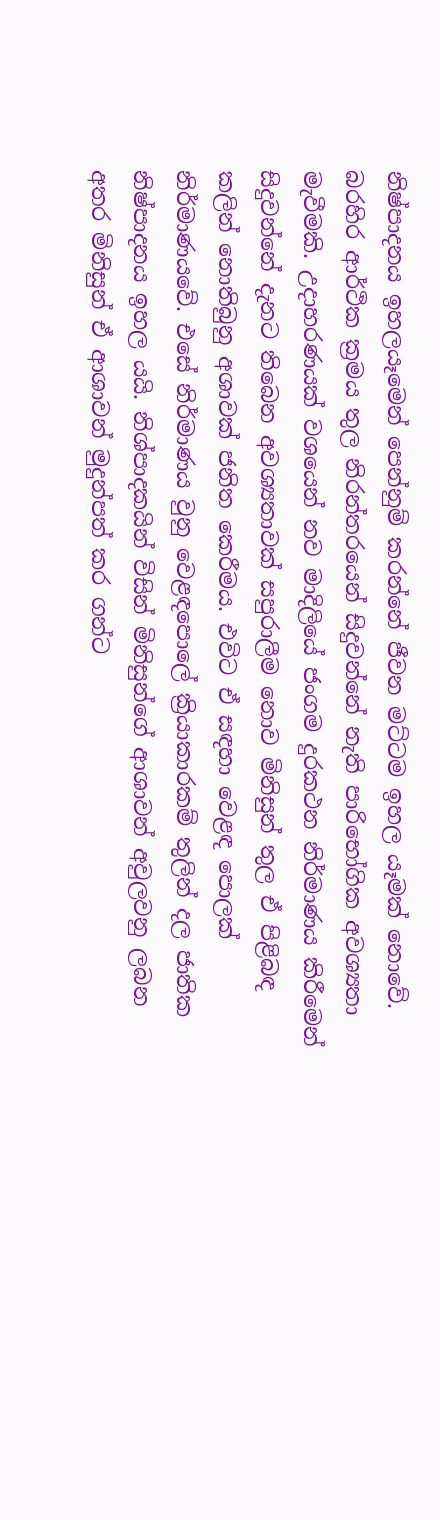නිෂ්පාදනය ඉහලයෑමෙන් පෙන්නුම් කරන්නේ ජීවන මට්ටම ඉහල යෑමක් නොවේ. බරහිර ආර්ථික ක්‍රමය තුල නිරන්තරයෙන් සිදුවන්නේ නැති පාරිභෝගික අවශ්‍යතා මැවීමකි. උදාහරණයක් වශයෙන් නව මාදිලියේ ජංගම දුරකථන නිර්මාණය කිරීමෙන් සිදුවන්නේ දැනට තිබෙන අවශ්‍යතාවක් සපුරාලීම නොව මිනිසුන් තුල ඒ පිළිබඳ කලින් නොතිබුනු අශාවක් ජනිත කෙරීමය. එවිට ඒ සඳහා වෙළඳ පොලක් නිර්මාණයවේ. එසේ නිර්මාණය වුනු වෙළඳපොලේ ක්‍රියාකාරකම් තුලින් දල ජාතික නිෂ්පාදනය ඉහල යයි. නිශ්පාදකයින් විසින් මිනිසුන්ගේ ආශාවන් අවුලවනු ලබන අතර මිනිසුන් ඒ ආශාවන් මුදුන්පත් කර ගන්ට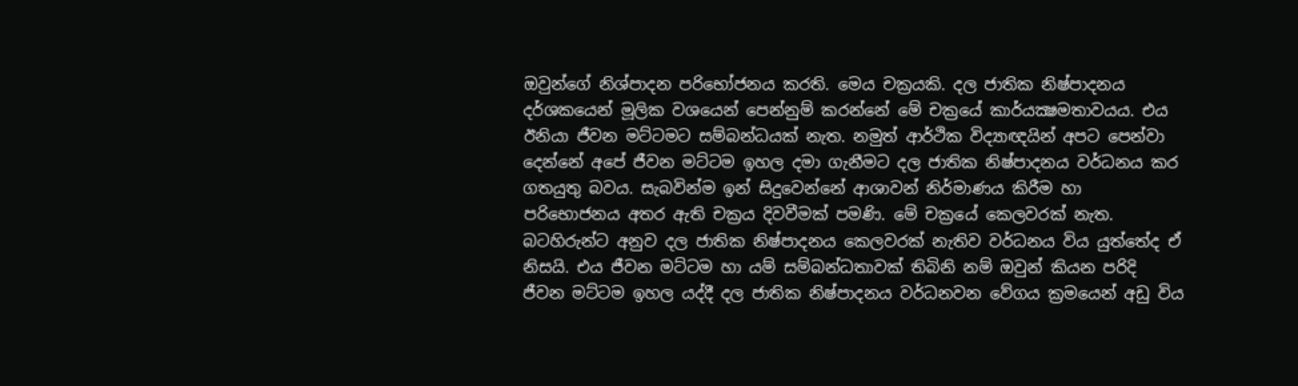ඔවුන්ගේ නිශ්පාදන පරිභෝජනය කරති. මෙය චක්‍රයකි. දල ජාතික නිෂ්පාදනය දර්ශකයෙන් මූලික වශයෙන් පෙන්නුම් කරන්නේ මේ චක්‍රයේ කාර්යක්‍ෂමතාවයය. එය ඊනියා ජීවන මට්ටමට සම්බන්ධයක් නැත. නමුත් ආර්ථික විද්‍යාඥයින් අපට පෙන්වා දෙන්නේ අපේ ජීවන මට්ටම ඉහල දමා ගැනීමට දල ජාතික නිෂ්පාදනය වර්ධනය කර ගතයුතු බවය. සැබවින්ම ඉන් සිදුවෙන්නේ ආශාවන් නිර්මාණය කිරීම හා පරිභොජනය අතර ඇති චක්‍රය දිවවීමක් පමණි. මේ චක්‍රයේ කෙලවරක් නැත. බටහිරුන්ට අනුව දල ජාතික නිෂ්පාදනය කෙලවරක් නැතිව වර්ධනය විය යුත්තේද ඒ නිසයි. එය ජීවන මට්ටම හා යම් සම්බන්ධතාවක් තිබිනි නම් ඔවුන් කියන පරිදි ජීවන මට්ටම ඉහල යද්දී දල ජාතික නිෂ්පාදනය වර්ධනවන වේගය ක්‍රමයෙන් අඩු විය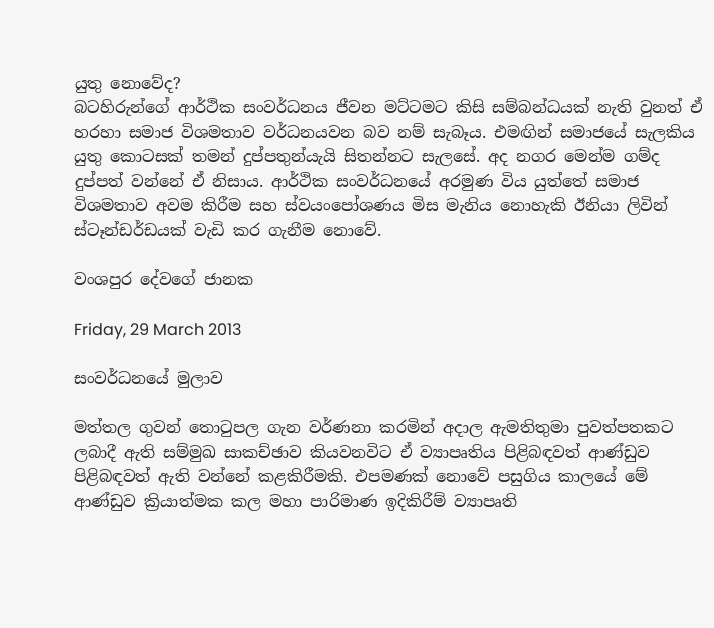යුතු නොවේද?
බටහිරුන්ගේ ආර්ථික සංවර්ධනය ජීවන මට්ටමට කිසි සම්බන්ධයක් නැති වුනත් ඒ හරහා සමාජ විශමතාව වර්ධනයවන බව නම් සැබෑය. එමඟින් සමාජයේ සැලකිය යුතු කොටසක් තමන් දුප්පතුන්යැයි සිතන්නට සැලසේ. අද නගර මෙන්ම ගම්ද දුප්පත් වන්නේ ඒ නිසාය. ආර්ථික සංවර්ධනයේ අරමුණ විය යුත්තේ සමාජ විශමතාව අවම කිරීම සහ ස්වයංපෝශණය මිස මැනිය නොහැකි ඊනියා ලිවින් ස්ටෑන්ඩර්ඩයක් වැඩි කර ගැනීම නොවේ.

වංශපුර දේවගේ ජානක

Friday, 29 March 2013

සංවර්ධනයේ මුලාව

මත්තල ගුවන් තොටුපල ගැන වර්ණනා කරමින් අදාල ඇමතිතුමා පුවත්පතකට ලබාදී ඇති සම්මුඛ සාකච්ඡාව කියවනවිට ඒ ව්‍යාපෘතිය පිළිබඳවත් ආණ්ඩුව පිළිබඳවත් ඇති වන්නේ කළකිරීමකි. එපමණක් නොවේ පසුගිය කාලයේ මේ ආණ්ඩුව ක්‍රියාත්මක කල මහා පාරිමාණ ඉදිකිරීම් ව්‍යාපෘති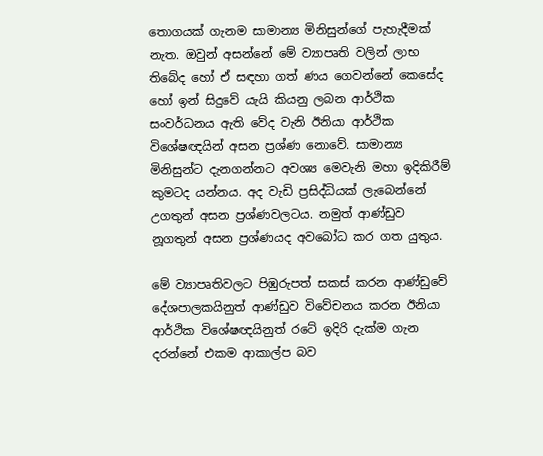තොගයක් ගැනම සාමාන්‍ය මිනිසුන්ගේ පැහැදීමක් නැත. ඔවුන් අසන්නේ මේ ව්‍යාපෘති වලින් ලාභ තිබේද හෝ ඒ සඳහා ගත් ණය ගෙවන්නේ කෙසේද හෝ ඉන් සිදුවේ යැයි කියනු ලබන ආර්ථික සංවර්ධනය ඇති වේද වැනි ඊනියා ආර්ථික විශේෂඥයින් අසන ප්‍රශ්ණ නොවේ. සාමාන්‍ය මිනිසුන්ට දැනගන්නට අවශ්‍ය මෙවැනි මහා ඉදිකිරීම් කුමටද යන්නය. අද වැඩි ප්‍රසිද්ධියක් ලැබෙන්නේ උගතුන් අසන ප්‍රශ්ණවලටය. නමුත් ආණ්ඩුව නූගතුන් අසන ප්‍රශ්ණයද අවබෝධ කර ගත යුතුය.

මේ ව්‍යාපෘතිවලට පිඹුරුපත් සකස් කරන ආණ්ඩුවේ දේශපාලකයිනුත් ආණ්ඩුව විවේචනය කරන ඊනියා ආර්ථික විශේෂඥයිනුත් රටේ ඉදිරි දැක්ම ගැන දරන්නේ එකම ආකාල්ප බව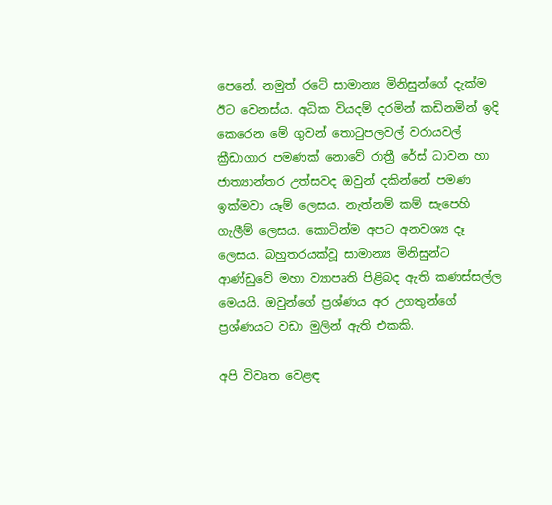පෙනේ. නමුත් රටේ සාමාන්‍ය මිනිසුන්ගේ දැක්ම ඊට වෙනස්ය. අධික වියදම් දරමින් කඩිනමින් ඉදි කෙරෙන මේ ගුවන් තොටුපලවල් වරායවල් ක්‍රීඩාගාර පමණක් නොවේ රාත්‍රී රේස් ධාවන හා ජාත්‍යාන්තර උත්සවද ඔවුන් දකින්නේ පමණ ඉක්මවා යෑම් ලෙසය. නැත්නම් කම් සැපෙහි ගැලීම් ලෙසය. කොටින්ම අපට අනවශ්‍ය දෑ ලෙසය. බහුතරයක්වූ සාමාන්‍ය මිනිසුන්ට ආණ්ඩුවේ මහා ව්‍යාපෘති පිළිබද ඇති කණස්සල්ල මෙයයි. ඔවුන්ගේ ප්‍රශ්ණය අර උගතුන්ගේ ප්‍රශ්ණයට වඩා මුලින් ඇති එකකි.

අපි විවෘත වෙළඳ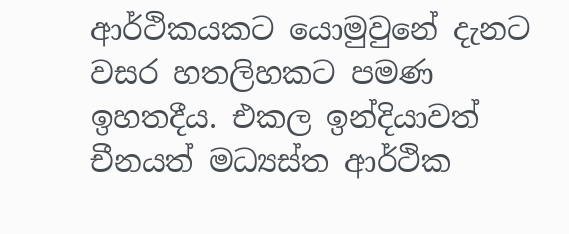ආර්ථිකයකට යොමුවුනේ දැනට වසර හතලිහකට පමණ ඉහතදීය. එකල ඉන්දියාවත් චීනයත් මධ්‍යස්ත ආර්ථික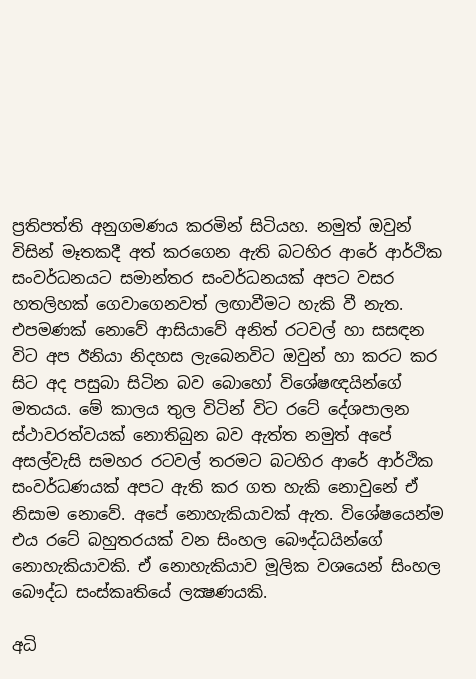ප්‍රතිපත්ති අනුගමණය කරමින් සිටියහ. නමුත් ඔවුන් විසින් මෑතකදී අත් කරගෙන ඇති බටහිර ආරේ ආර්ථික සංවර්ධනයට සමාන්තර සංවර්ධනයක් අපට වසර හතලිහක් ගෙවාගෙනවත් ලඟාවීමට හැකි වී නැත. එපමණක් නොවේ ආසියාවේ අනිත් රටවල් හා සසඳන විට අප ඊනියා නිදහස ලැබෙනවිට ඔවුන් හා කරට කර සිට අද පසුබා සිටින බව බොහෝ විශේෂඥයින්ගේ මතයය. මේ කාලය තුල විටින් විට රටේ දේශපාලන ස්ථාවරත්වයක් නොතිබුන බව ඇත්ත නමුත් අපේ අසල්වැසි සමහර රටවල් තරමට බටහිර ආරේ ආර්ථික සංවර්ධණයක් අපට ඇති කර ගත හැකි නොවුනේ ඒ නිසාම නොවේ. අපේ නොහැකියාවක් ඇත. විශේෂයෙන්ම එය රටේ බහුතරයක් වන සිංහල බෞද්ධයින්ගේ නොහැකියාවකි. ඒ නොහැකියාව මූලික වශයෙන් සිංහල බෞද්ධ සංස්කෘතියේ ලක්‍ෂණයකි.

අධි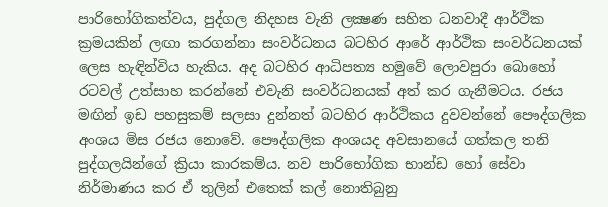පාරිභෝගිකත්වය, පුද්ගල නිදහස වැනි ලක්‍ෂණ සහිත ධනවාදී ආර්ථික ක්‍රමයකින් ලඟා කරගන්නා සංවර්ධනය බටහිර ආරේ ආර්ථික සංවර්ධනයක් ලෙස හැඳින්විය හැකිය. අද බටහිර ආධිපත්‍ය හමුවේ ලොවපුරා බොහෝ රටවල් උත්සාහ කරන්නේ එවැනි සංවර්ධනයක් අත් කර ගැනීමටය. රජය මඟින් ඉඩ පහසුකම් සලසා දුන්නත් බටහිර ආර්ථිකය දුවවන්නේ පෞද්ගලික අංශය මිස රජය නොවේ. පෞද්ගලික අංශයද අවසානයේ ගත්කල තනි පුද්ගලයින්ගේ ක්‍රියා කාරකම්ය. නව පාරිභෝගික භාන්ඩ හෝ සේවා නිර්මාණය කර ඒ තුලින් එතෙක් කල් නොතිබුනු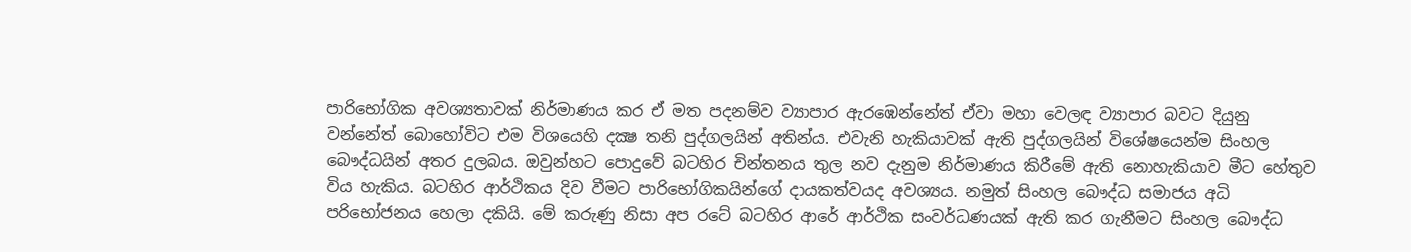පාරිභෝගික අවශ්‍යතාවක් නිර්මාණය කර ඒ මත පදනම්ව ව්‍යාපාර ඇරඹෙන්නේත් ඒවා මහා වෙලඳ ව්‍යාපාර බවට දියුනු වන්නේත් බොහෝවිට එම විශයෙහි දක්‍ෂ තනි පුද්ගලයින් අතින්ය. එවැනි හැකියාවක් ඇති පුද්ගලයින් විශේෂයෙන්ම සිංහල බෞද්ධයින් අතර දුලබය. ඔවුන්හට පොදුවේ බටහිර චින්තනය තුල නව දැනුම නිර්මාණය කිරීමේ ඇති නොහැකියාව මීට හේතුව විය හැකිය. බටහිර ආර්ථිකය දිව වීමට පාරිභෝගිකයින්ගේ දායකත්වයද අවශ්‍යය. නමුත් සිංහල බෞද්ධ සමාජය අධි පරිභෝජනය හෙලා දකියි. මේ කරුණු නිසා අප රටේ බටහිර ආරේ ආර්ථික සංවර්ධණයක් ඇති කර ගැනීමට සිංහල බෞද්ධ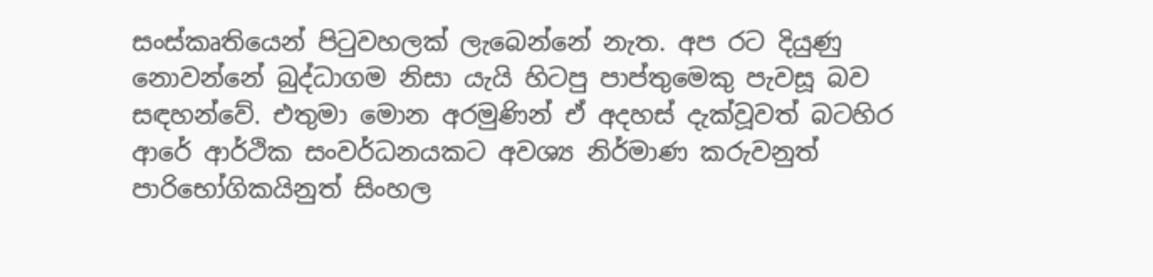සංස්කෘතියෙන් පිටුවහලක් ලැබෙන්නේ නැත. අප රට දියුණු නොවන්නේ බුද්ධාගම නිසා යැයි හිටපු පාප්තුමෙකු පැවසූ බව සඳහන්වේ. එතුමා මොන අරමුණින් ඒ අදහස් දැක්වූවත් බටහිර ආරේ ආර්ථික සංවර්ධනයකට අවශ්‍ය නිර්මාණ කරුවනුත් පාරිභෝගිකයිනුත් සිංහල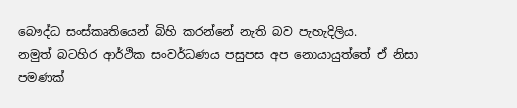බෞද්ධ සංස්කෘතියෙන් බිහි කරන්නේ නැති බව පැහැදිලිය.
නමුත් බටහිර ආර්ථික සංවර්ධණය පසුපස අප නොයායුත්තේ ඒ නිසා පමණක්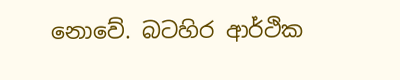නොවේ. බටහිර ආර්ථික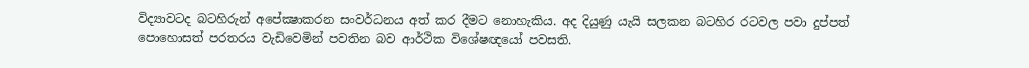විද්‍යාවටද බටහිරුන් අපේක්‍ෂාකරන සංවර්ධනය අත් කර දීමට නොහැකිය. අද දියුණු යැයි සලකන බටහිර රටවල පවා දුප්පත් පොහොසත් පරතරය වැඩිවෙමින් පවතින බව ආර්ථික විශේෂඥයෝ පවසති.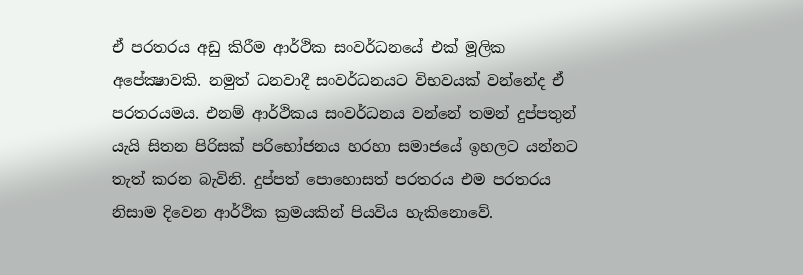ඒ පරතරය අඩු කිරීම ආර්ථික සංවර්ධනයේ එක් මූලික අපේක්‍ෂාවකි. නමුත් ධනවාදී සංවර්ධනයට විභවයක් වන්නේද ඒ පරතරයමය. එනම් ආර්ථිකය සංවර්ධනය වන්නේ තමන් දුප්පතුන් යැයි සිතන පිරිසක් පරිභෝජනය හරහා සමාජයේ ඉහලට යන්නට තැත් කරන බැවිනි. දුප්පත් පොහොසත් පරතරය එම පරතරය නිසාම දිවෙන ආර්ථික ක්‍රමයකින් පියවිය හැකිනොවේ.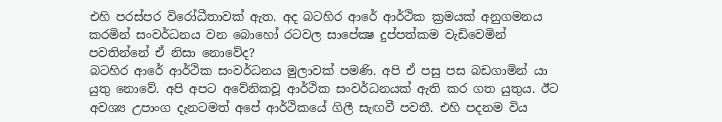එහි පරස්පර විරෝධීතාවක් ඇත. අද බටහිර ආරේ ආර්ථික ක්‍රමයක් අනුගමනය කරමින් සංවර්ධනය වන බොහෝ රටවල සාපේක්‍ෂ දුප්පත්කම වැඩිවෙමින් පවතින්නේ ඒ නිසා නොවේද?
බටහිර ආරේ ආර්ථික සංවර්ධනය මුලාවක් පමණි. අපි ඒ පසු පස බඩගාමින් යා යුතු නොවේ. අපි අපට අවේනිකවූ ආර්ථික සංවර්ධනයක් ඇති කර ගත යුතුය. ඊට අවශ්‍ය උපාංග දැනටමත් අපේ ආර්ථිකයේ ගිලී සැඟවී පවතී. එහි පදනම විය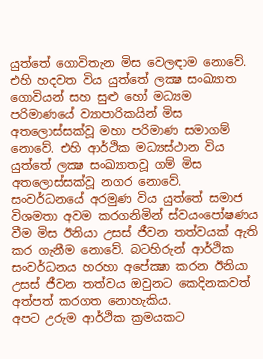යුත්තේ ගොවිතැන මිස වෙලඳාම නොවේ. එහි හදවත විය යුත්තේ ලක්‍ෂ සංඛ්‍යාත ගොවියන් සහ සුළු හෝ මධ්‍යම පරිමාණයේ ව්‍යාපාරිකයින් මිස අතලොස්සක්වූ මහා පරිමාණ සමාගම් නොවේ. එහි ආර්ථික මධ්‍යස්ථාන විය යුත්තේ ලක්‍ෂ සංඛ්‍යාතවූ ගම් මිස අතලොස්සක්වූ නගර නොවේ. සංවර්ධනයේ අරමුණ විය යුත්තේ සමාජ විශමතා අවම කරගනිමින් ස්වයංපෝෂණය වීම මිස ඊනියා උසස් ජීවන තත්වයක් ඇති කර ගැනීම නොවේ. බටහිරුන් ආර්ථික සංවර්ධනය හරහා අපේක්‍ෂා කරන ඊනියා උසස් ජීවන තත්වය ඔවුනට කෙදිනකවත් අත්පත් කරගත නොහැකිය.
අපට උරුම ආර්ථික ක්‍රමයකට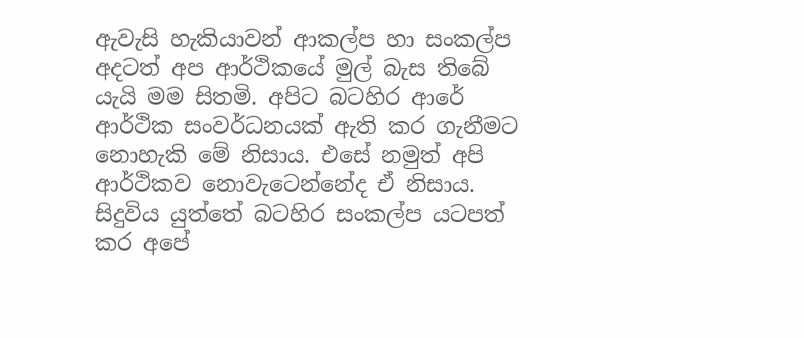ඇවැසි හැකියාවන් ආකල්ප හා සංකල්ප අදටත් අප ආර්ථිකයේ මුල් බැස තිබේ යැයි මම සිතමි. අපිට බටහිර ආරේ ආර්ථික සංවර්ධනයක් ඇති කර ගැනීමට නොහැකි මේ නිසාය. එසේ නමුත් අපි ආර්ථිකව නොවැටෙන්නේද ඒ නිසාය. සිදුවිය යුත්තේ බටහිර සංකල්ප යටපත් කර අපේ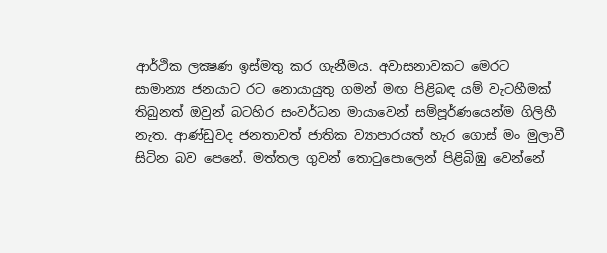ආර්ථික ලක්‍ෂණ ඉස්මතු කර ගැනීමය. අවාසනාවකට මෙරට සාමාන්‍ය ජනයාට රට නොයායුතු ගමන් මඟ පිළිබඳ යම් වැටහීමක් තිබුනත් ඔවුන් බටහිර සංවර්ධන මායාවෙන් සම්පූර්ණයෙන්ම ගිලිහී නැත. ආණ්ඩුවද ජනතාවත් ජාතික ව්‍යාපාරයත් හැර ගොස් මං මුලාවී සිටින බව පෙනේ. මත්තල ගුවන් තොටුපොලෙන් පිළිබිඹු වෙන්නේ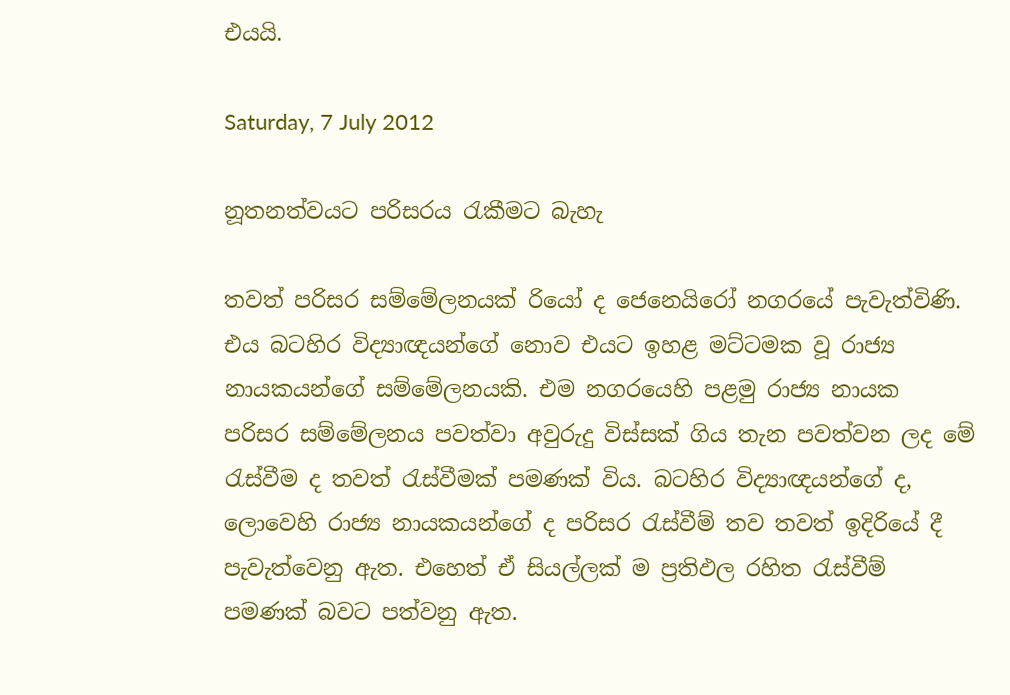එයයි.

Saturday, 7 July 2012

නූතනත්වයට පරිසරය රැකීමට බැහැ

තවත් පරිසර සම්මේලනයක් රියෝ ද ජෙනෙයිරෝ නගරයේ පැවැත්විණි. එය බටහිර විද්‍යාඥයන්ගේ නොව එයට ඉහළ මට්ටමක වූ රාජ්‍ය නායකයන්ගේ සම්මේලනයකි. එම නගරයෙහි පළමු රාජ්‍ය නායක පරිසර සම්මේලනය පවත්වා අවුරුදු විස්සක් ගිය තැන පවත්වන ලද මේ රැස්වීම ද තවත් රැස්වීමක් පමණක් විය. බටහිර විද්‍යාඥයන්ගේ ද, ලොවෙහි රාජ්‍ය නායකයන්ගේ ද පරිසර රැස්වීම් තව තවත් ඉදිරියේ දී පැවැත්වෙනු ඇත. එහෙත් ඒ සියල්ලක් ම ප්‍රතිඵල රහිත රැස්වීම් පමණක් බවට පත්වනු ඇත.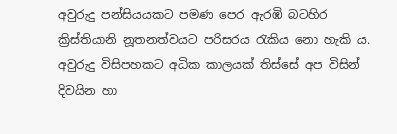අවුරුදු පන්සියයකට පමණ පෙර ඇරඹි බටහිර ක්‍රිස්තියානි නූතනත්වයට පරිසරය රැකිය නො හැකි ය. අවුරුදු විසිපහකට අධික කාලයක් තිස්සේ අප විසින් දිවයින හා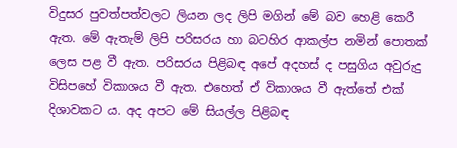විදුසර පුවත්පත්වලට ලියන ලද ලිපි මගින් මේ බව හෙළි කෙරී ඇත. මේ ඇතැම් ලිපි පරිසරය හා බටහිර ආකල්ප නමින් පොතක් ලෙස පළ වී ඇත. පරිසරය පිළිබඳ අපේ අදහස් ද පසුගිය අවුරුදු විසිපහේ විකාශය වී ඇත. එහෙත් ඒ විකාශය වී ඇත්තේ එක් දිශාවකට ය. අද අපට මේ සියල්ල පිළිබඳ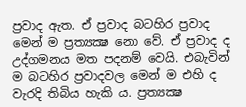ප්‍රවාද ඇත. ඒ ප්‍රවාද බටහිර ප්‍රවාද මෙන් ම ප්‍රත්‍යක්‍ෂ නො වේ. ඒ ප්‍රවාද ද උද්ගමනය මත පදනම් වෙයි. එබැවින් ම බටහිර ප්‍රවාදවල මෙන් ම එහි ද වැරදි තිබිය හැකි ය. ප්‍රත්‍යක්‍ෂ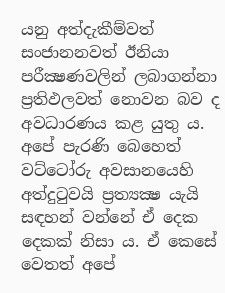යනු අත්දැකීම්වත් සංජානනවත් ඊනියා පරීක්‍ෂණවලින් ලබාගන්නා ප්‍රතිඵලවත් නොවන බව ද අවධාරණය කළ යුතු ය. අපේ පැරණි බෙහෙත් වට්ටෝරු අවසානයෙහි අත්දුටුවයි ප්‍රත්‍යක්‍ෂ යැයි සඳහන් වන්නේ ඒ දෙක දෙකක් නිසා ය. ඒ කෙසේ වෙතත් අපේ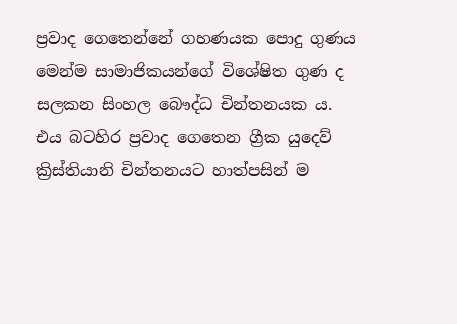ප්‍රවාද ගෙතෙන්නේ ගහණයක පොදු ගුණය මෙන්ම සාමාජිකයන්ගේ විශේෂිත ගුණ ද සලකන සිංහල බෞද්ධ චින්තනයක ය. එය බටහිර ප්‍රවාද ගෙතෙන ග්‍රීක යුදෙව් ක්‍රිස්තියානි චින්තනයට හාත්පසින් ම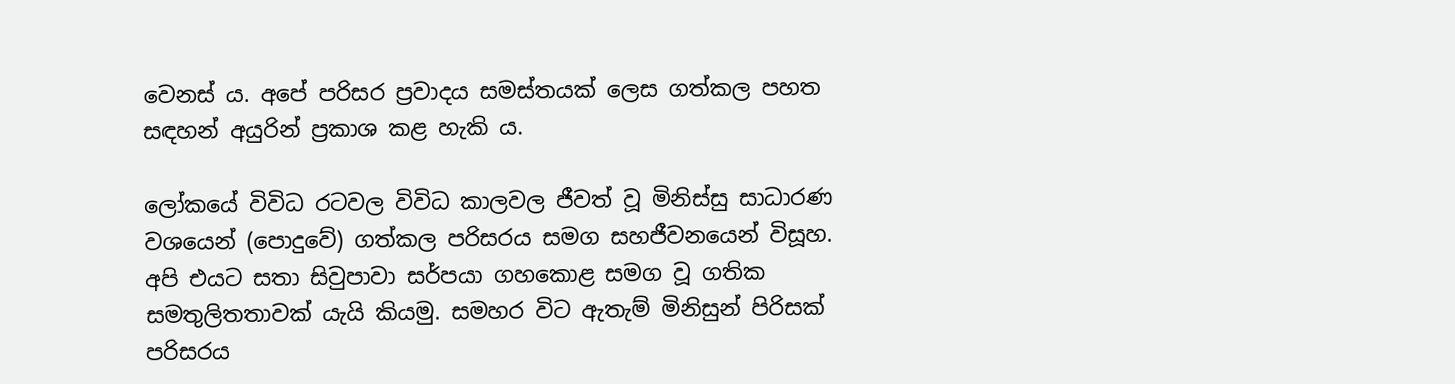වෙනස් ය. අපේ පරිසර ප්‍රවාදය සමස්තයක් ලෙස ගත්කල පහත සඳහන් අයුරින් ප්‍රකාශ කළ හැකි ය.

ලෝකයේ විවිධ රටවල විවිධ කාලවල ජීවත් වූ මිනිස්සු සාධාරණ වශයෙන් (පොදුවේ) ගත්කල පරිසරය සමග සහජීවනයෙන් විසූහ. අපි එයට සතා සිවුපාවා සර්පයා ගහකොළ සමග වූ ගතික සමතුලිතතාවක් යැයි කියමු. සමහර විට ඇතැම් මිනිසුන් පිරිසක් පරිසරය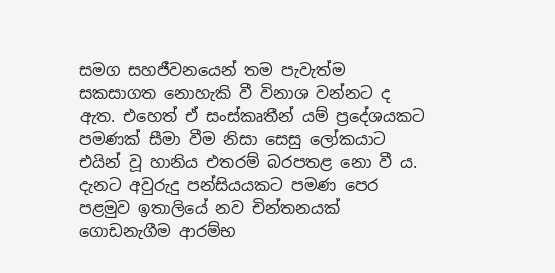සමග සහජීවනයෙන් තම පැවැත්ම සකසාගත නොහැකි වී විනාශ වන්නට ද ඇත. එහෙත් ඒ සංස්කෘතීන් යම් ප්‍රදේශයකට පමණක් සීමා වීම නිසා සෙසු ලෝකයාට එයින් වූ හානිය එතරම් බරපතළ නො වී ය. දැනට අවුරුදු පන්සියයකට පමණ පෙර පළමුව ඉතාලියේ නව චින්තනයක් ගොඩනැගීම ආරම්භ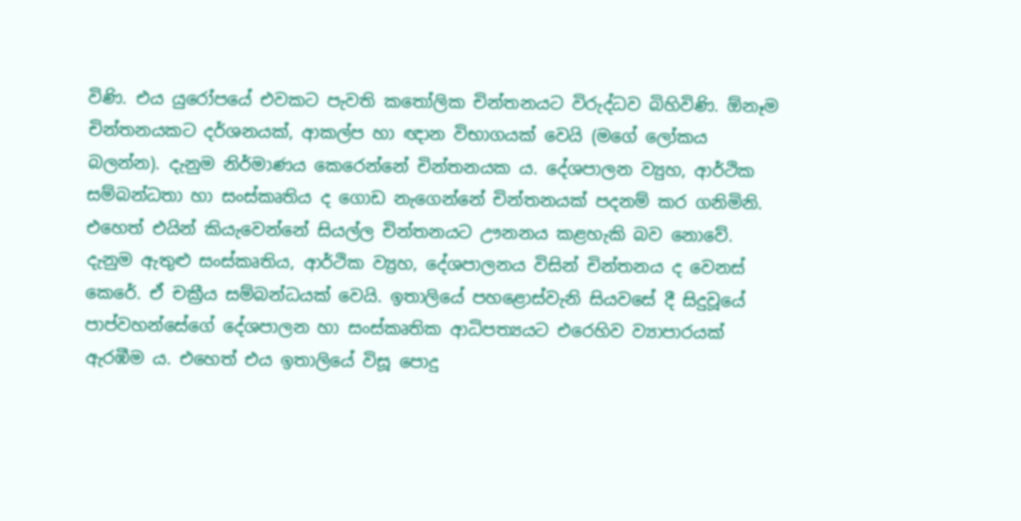විණි. එය යුරෝපයේ එවකට පැවති කතෝලික චින්තනයට විරුද්ධව බිහිවිණි. ඕනෑම චින්තනයකට දර්ශනයක්, ආකල්ප හා ඥාන විභාගයක් වෙයි (මගේ ලෝකය බලන්න). දැනුම නිර්මාණය කෙරෙන්නේ චින්තනයක ය. දේශපාලන ව්‍යුහ, ආර්ථික සම්බන්ධතා හා සංස්කෘතිය ද ගොඩ නැගෙන්නේ චින්තනයක් පදනම් කර ගනිමිනි. එහෙත් එයින් කියැවෙන්නේ සියල්ල චින්තනයට ඌනනය කළහැකි බව නොවේ. දැනුම ඇතුළු සංස්කෘතිය, ආර්ථික ව්‍ය්‍රහ, දේශපාලනය විසින් චින්තනය ද වෙනස් කෙරේ. ඒ චක්‍රීය සම්බන්ධයක් වෙයි. ඉතාලියේ පහළොස්වැනි සියවසේ දී සිදුවූයේ පාප්වහන්සේගේ දේශපාලන හා සංස්කෘතික ආධිපත්‍යයට එරෙහිව ව්‍යාපාරයක් ඇරඹීම ය. එහෙත් එය ඉතාලියේ විසූ පොදු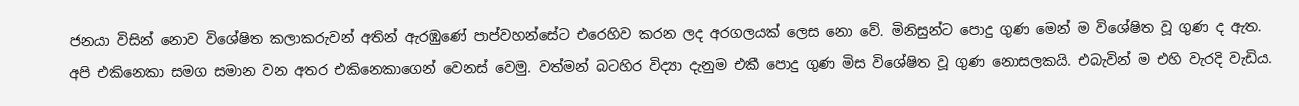ජනයා විසින් නොව විශේෂිත කලාකරුවන් අතින් ඇරඹුණේ පාප්වහන්සේට එරෙහිව කරන ලද අරගලයක් ලෙස නො වේ. මිනිසුන්ට පොදු ගුණ මෙන් ම විශේෂිත වූ ගුණ ද ඇත. අපි එකිනෙකා සමග සමාන වන අතර එකිනෙකාගෙන් වෙනස් වෙමු. වත්මන් බටහිර විද්‍යා දැනුම එකී පොදු ගුණ මිස විශේෂිත වූ ගුණ නොසලකයි. එබැවින් ම එහි වැරදි වැඩිය.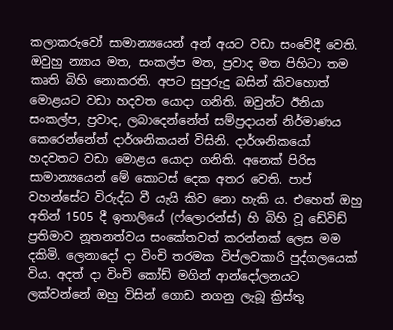කලාකරුවෝ සාමාන්‍යයෙන් අන් අයට වඩා සංවේදී වෙති. ඔවුහු න්‍යාය මත, සංකල්ප මත, ප්‍රවාද මත පිහිටා තම කෘති බිහි නොකරති. අපට සුපුරුදු බසින් කිවහොත් මොළයට වඩා හදවත යොදා ගනිති. ඔවුන්ට ඊනියා සංකල්ප, ප්‍රවාද, ලබාදෙන්නේත් සම්ප්‍රදායන් නිර්මාණය කෙරෙන්නේත් දාර්ශනිකයන් විසිනි. දාර්ශනිකයෝ හදවතට වඩා මොළය යොදා ගනිති. අනෙක් පිරිස සාමාන්‍යයෙන් මේ කොටස් දෙක අතර වෙති. පාප් වහන්සේට විරුද්ධ වී යැයි කිව නො හැකි ය. එහෙත් ඔහු අතින් 1505 දී ඉතාලියේ (ෆ්ලොරන්ස්) හි බිහි වූ ඩේවිඩ් ප්‍රතිමාව නූතනත්වය සංකේතවත් කරන්නක් ලෙස මම දකිමි. ලෙනාදෝ දා විංචි තරමක විප්ලවකාරි පුද්ගලයෙක් විය. අදත් දා විංචි කෝඩ් මගින් ආන්දෝලනයට ලක්වන්නේ ඔහු විසින් ගොඩ නගනු ලැබූ ක්‍රිස්තු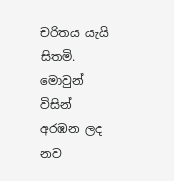චරිතය යැයි සිතමි. මොවුන් විසින් අරඹන ලද නව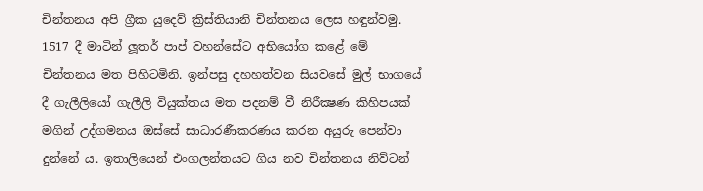චින්තනය අපි ග්‍රීක යුදෙව් ක්‍රිස්තියානි චින්තනය ලෙස හඳුන්වමු. 1517 දී මාටින් ලූතර් පාප් වහන්සේට අභියෝග කළේ මේ චින්තනය මත පිහිටමිනි. ඉන්පසු දහහත්වන සියවසේ මුල් භාගයේ දී ගැලීලියෝ ගැලීලි වියුක්තය මත පදනම් වී නිරීක්‍ෂණ කිහිපයක් මගින් උද්ගමනය ඔස්සේ සාධාරණීකරණය කරන අයුරු පෙන්වා දුන්නේ ය. ඉතාලියෙන් එංගලන්තයට ගිය නව චින්තනය නිව්ටන්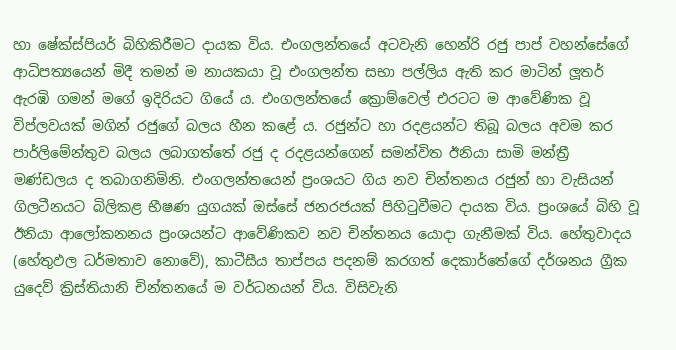හා ෂේක්ස්පියර් බිහිකිරීමට දායක විය. එංගලන්තයේ අටවැනි හෙන්රි රජු පාප් වහන්සේගේ ආධිපත්‍යයෙන් මිදී තමන් ම නායකයා වූ එංගලන්ත සභා පල්ලිය ඇති කර මාටින් ලූතර් ඇරඹි ගමන් මගේ ඉදිරියට ගියේ ය. එංගලන්තයේ ක්‍රොම්වෙල් එරටට ම ආවේණික වූ විප්ලවයක් මගින් රජුගේ බලය හීන කළේ ය. රජුන්ට හා රදළයන්ට තිබූ බලය අවම කර පාර්ලිමේන්තුව බලය ලබාගත්තේ රජු ද රදළයන්ගෙන් සමන්විත ඊනියා සාමි මන්ත්‍රී මණ්ඩලය ද තබාගනිමිනි. එංගලන්තයෙන් ප්‍රංශයට ගිය නව චින්තනය රජුන් හා වැසියන් ගිලටීනයට බිලිකළ භීෂණ යුගයක් ඔස්සේ ජනරජයක් පිහිටුවීමට දායක විය. ප්‍රංශයේ බිහි වූ ඊනියා ආලෝකනනය ප්‍රංශයන්ට ආවේණිකව නව චින්තනය යොදා ගැනීමක් විය. හේතුවාදය (හේතුඵල ධර්මතාව නොවේ), කාටීසීය තාප්පය පදනම් කරගත් දෙකාර්තේගේ දර්ශනය ග්‍රීක යුදෙව් ක්‍රිස්තියානි චින්තනයේ ම වර්ධනයන් විය. විසිවැනි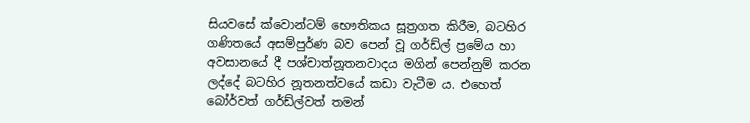සියවසේ ක්වොන්ටම් භෞතිකය සූත්‍රගත කිරීම, බටහිර ගණිතයේ අසම්පුර්ණ බව පෙන් වූ ගර්ඩ්ල් ප්‍රමේය හා අවසානයේ දී පශ්චාත්නූතනවාදය මගින් පෙන්නුම් කරන ලද්දේ බටහිර නූතනත්වයේ කඩා වැටීම ය. එහෙත් බෝර්වත් ගර්ඩ්ල්වත් තමන්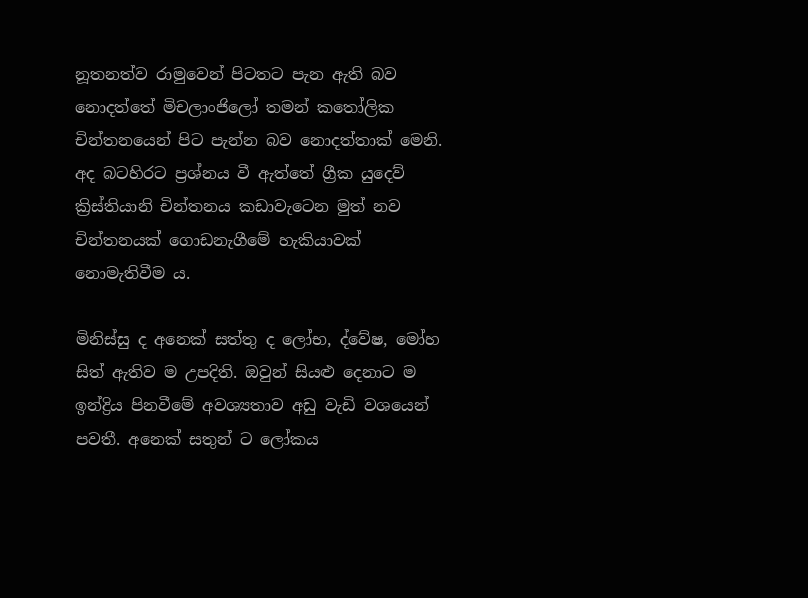නූතනත්ව රාමුවෙන් පිටතට පැන ඇති බව නොදත්තේ මිචලාංජිලෝ තමන් කතෝලික චින්තනයෙන් පිට පැන්න බව නොදත්තාක් මෙනි. අද බටහිරට ප්‍රශ්නය වී ඇත්තේ ග්‍රීක යුදෙව් ක්‍රිස්තියානි චින්තනය කඩාවැටෙන මුත් නව චින්තනයක් ගොඩනැගීමේ හැකියාවක් නොමැතිවීම ය.

මිනිස්සු ද අනෙක් සත්තු ද ලෝභ, ද්වේෂ, මෝහ සිත් ඇතිව ම උපදිති. ඔවුන් සියළු දෙනාට ම ඉන්ද්‍රිය පිනවීමේ අවශ්‍යතාව අඩු වැඩි වශයෙන් පවතී. අනෙක් සතුන් ට ලෝකය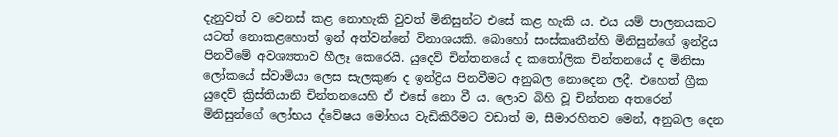දැනුවත් ව වෙනස් කළ නොහැකි වුවත් මිනිසුන්ට එසේ කළ හැකි ය. එය යම් පාලනයකට යටත් නොකළහොත් ඉන් අත්වන්නේ විනාශයකි. බොහෝ සංස්කෘතීන්හි මිනිසුන්ගේ ඉන්ද්‍රිය පිනවීමේ අවශ්‍යතාව හීලෑ කෙරෙයි. යුදෙව් චින්තනයේ ද කතෝලික චින්තනයේ ද මිනිසා ලෝකයේ ස්වාමියා ලෙස සැලකුණ ද ඉන්ද්‍රිය පිනවීමට අනුබල නොදෙන ලදී. එහෙත් ග්‍රීක යුදෙව් ක්‍රිස්තියානි චින්තනයෙහි ඒ එසේ නො වී ය. ලොව බිහි වූ චින්තන අතරෙන් මිනිසුන්ගේ ලෝභය ද්වේෂය මෝහය වැඩිකිරීමට වඩාත් ම, සීමාරහිතව මෙන්, අනුබල දෙන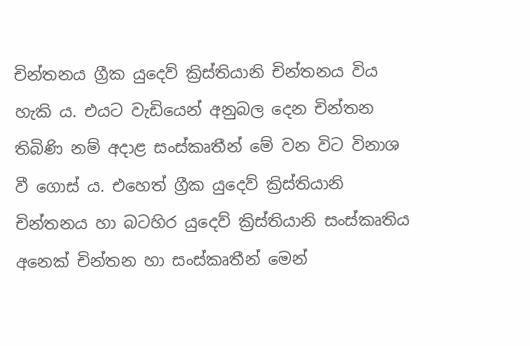චින්තනය ග්‍රීක යුදෙව් ක්‍රිස්තියානි චින්තනය විය හැකි ය. එයට වැඩියෙන් අනුබල දෙන චින්තන තිබිණි නම් අදාළ සංස්කෘතීන් මේ වන විට විනාශ වී ගොස් ය. එහෙත් ග්‍රීක යුදෙව් ක්‍රිස්තියානි චින්තනය හා බටහිර යුදෙව් ක්‍රිස්තියානි සංස්කෘතිය අනෙක් චින්තන හා සංස්කෘතීන් මෙන්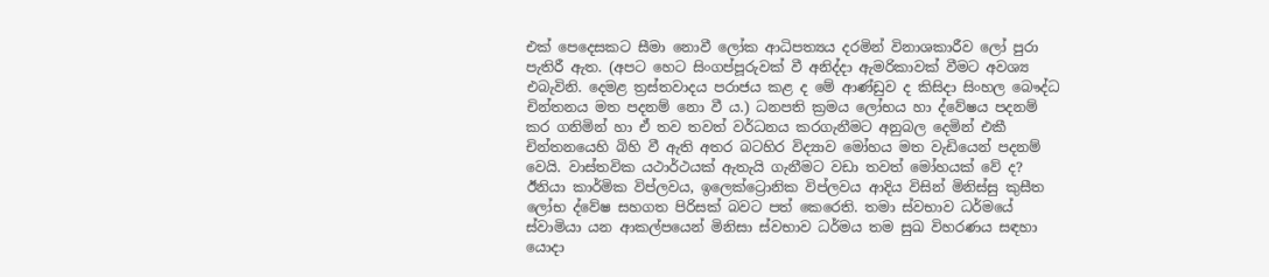එක් පෙදෙසකට සීමා නොවී ලෝක ආධිපත්‍යය දරමින් විනාශකාරීව ලෝ පුරා පැතිරී ඇත. (අපට හෙට සිංගප්පූරුවක් වී අනිද්දා ඇමරිකාවක් වීමට අවශ්‍ය එබැවිනි. දෙමළ ත්‍රස්තවාදය පරාජය කළ ද මේ ආණ්ඩුව ද කිසිදා සිංහල බෞද්ධ චින්තනය මත පදනම් නො වී ය.) ධනපති ක්‍රමය ලෝභය හා ද්වේෂය පදනම් කර ගනිමින් හා ඒ තව තවත් වර්ධනය කරගැනීමට අනුබල දෙමින් එකී චින්තනයෙහි බිහි වී ඇති අතර බටහිර විද්‍යාව මෝහය මත වැඩියෙන් පදනම් වෙයි. වාස්තවික යථාර්ථයක් ඇතැයි ගැනීමට වඩා තවත් මෝහයක් වේ ද? ඊනියා කාර්මික විප්ලවය, ඉලෙක්ට්‍රොනික විප්ලවය ආදිය විසින් මිනිස්සු කුසීත ලෝභ ද්වේෂ සහගත පිරිසක් බවට පත් කෙරෙති. තමා ස්වභාව ධර්මයේ ස්වාමියා යන ආකල්පයෙන් මිනිසා ස්වභාව ධර්මය තම සුඛ විහරණය සඳහා යොදා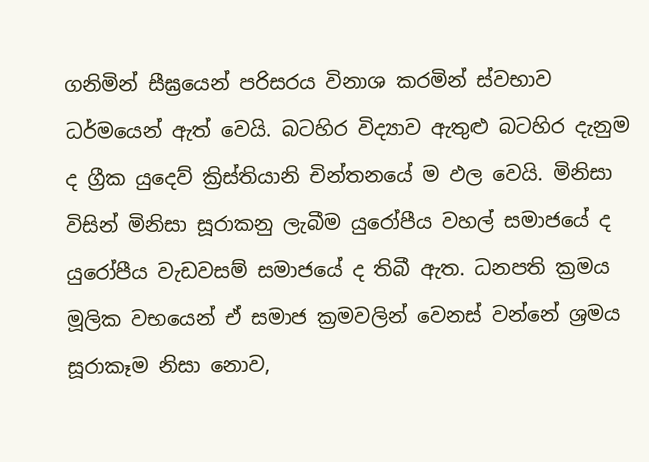ගනිමින් සීඝ්‍රයෙන් පරිසරය විනාශ කරමින් ස්වභාව ධර්මයෙන් ඇත් වෙයි. බටහිර විද්‍යාව ඇතුළු බටහිර දැනුම ද ග්‍රීක යුදෙව් ක්‍රිස්තියානි චින්තනයේ ම ඵල වෙයි. මිනිසා විසින් මිනිසා සූරාකනු ලැබීම යුරෝපීය වහල් සමාජයේ ද යුරෝපීය වැඩවසම් සමාජයේ ද තිබී ඇත. ධනපති ක්‍රමය මූලික වභයෙන් ඒ සමාජ ක්‍රමවලින් වෙනස් වන්නේ ශ්‍රමය සූරාකෑම නිසා නොව,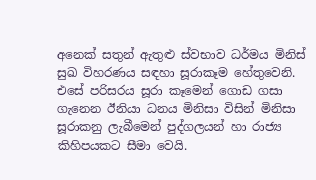අනෙක් සතුන් ඇතුළු ස්වභාව ධර්මය මිනිස් සුඛ විහරණය සඳහා සූරාකෑම හේතුවෙනි. එසේ පරිසරය සූරා කෑමෙන් ගොඩ ගසා ගැනෙන ඊනියා ධනය මිනිසා විසින් මිනිසා සූරාකනු ලැබීමෙන් පුද්ගලයන් හා රාජ්‍ය කිහිපයකට සීමා වෙයි.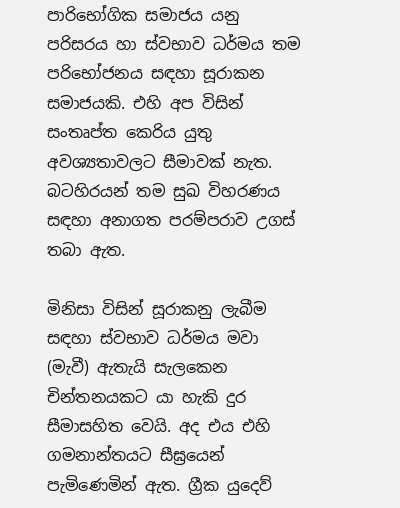පාරිභෝගික සමාජය යනු පරිසරය හා ස්වභාව ධර්මය තම පරිභෝජනය සඳහා සූරාකන සමාජයකි. එහි අප විසින් සංතෘප්ත කෙරිය යුතු අවශ්‍යතාවලට සීමාවක් නැත. බටහිරයන් තම සුඛ විහරණය සඳහා අනාගත පරම්පරාව උගස් තබා ඇත.

මිනිසා විසින් සූරාකනු ලැබීම සඳහා ස්වභාව ධර්මය මවා (මැවී) ඇතැයි සැලකෙන චින්තනයකට යා හැකි දුර සීමාසහිත වෙයි. අද එය එහි ගමනාන්තයට සීඝ්‍රයෙන් පැමිණෙමින් ඇත. ග්‍රීක යුදෙව්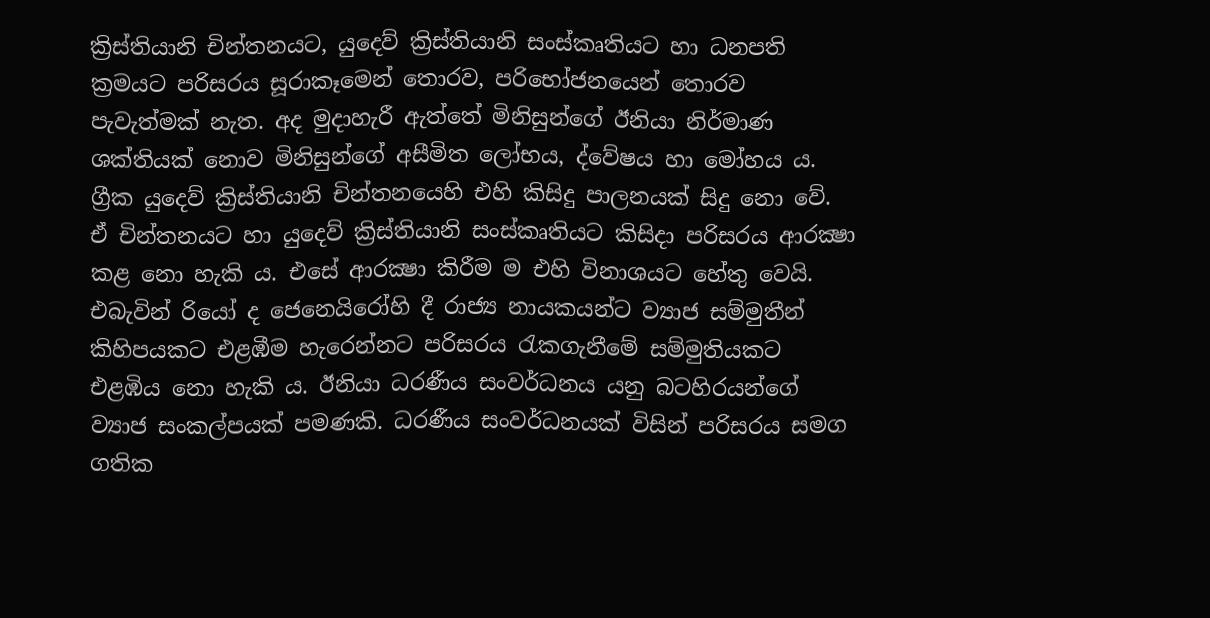ක්‍රිස්තියානි චින්තනයට, යුදෙව් ක්‍රිස්තියානි සංස්කෘතියට හා ධනපති ක්‍රමයට පරිසරය සූරාකෑමෙන් තොරව, පරිභෝජනයෙන් තොරව පැවැත්මක් නැත. අද මුදාහැරී ඇත්තේ මිනිසුන්ගේ ඊනියා නිර්මාණ ශක්තියක් නොව මිනිසුන්ගේ අසීමිත ලෝභය, ද්වේෂය හා මෝහය ය. ග්‍රීක යුදෙව් ක්‍රිස්තියානි චින්තනයෙහි එහි කිසිදු පාලනයක් සිදු නො වේ. ඒ චින්තනයට හා යුදෙව් ක්‍රිස්තියානි සංස්කෘතියට කිසිදා පරිසරය ආරක්‍ෂා කළ නො හැකි ය. එසේ ආරක්‍ෂා කිරීම ම එහි විනාශයට හේතු වෙයි. එබැවින් රියෝ ද ජෙනෙයිරෝහි දී රාජ්‍ය නායකයන්ට ව්‍යාජ සම්මුතීන් කිහිපයකට එළඹීම හැරෙන්නට පරිසරය රැකගැනීමේ සම්මුතියකට එළඹිය නො හැකි ය. ඊනියා ධරණීය සංවර්ධනය යනු බටහිරයන්ගේ ව්‍යාජ සංකල්පයක් පමණකි. ධරණීය සංවර්ධනයක් විසින් පරිසරය සමග ගතික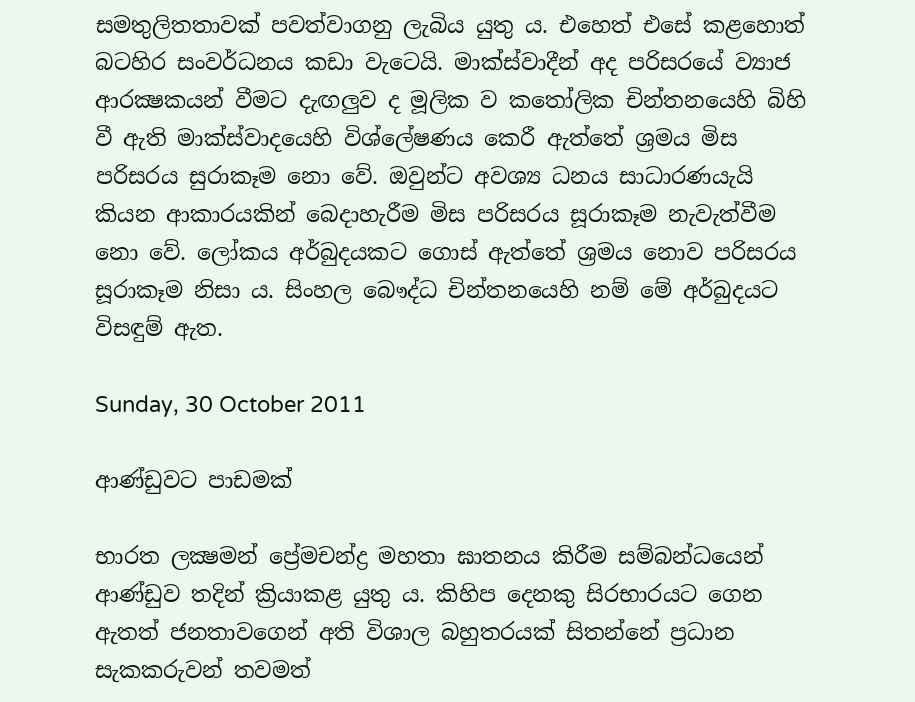සමතුලිතතාවක් පවත්වාගනු ලැබිය යුතු ය. එහෙත් එසේ කළහොත් බටහිර සංවර්ධනය කඩා වැටෙයි. මාක්ස්වාදීන් අද පරිසරයේ ව්‍යාජ ආරක්‍ෂකයන් වීමට දැඟලුව ද මූලික ව කතෝලික චින්තනයෙහි බිහි වී ඇති මාක්ස්වාදයෙහි විශ්ලේෂණය කෙරී ඇත්තේ ශ්‍රමය මිස පරිසරය සුරාකෑම නො වේ. ඔවුන්ට අවශ්‍ය ධනය සාධාරණයැයි කියන ආකාරයකින් බෙදාහැරීම මිස පරිසරය සූරාකෑම නැවැත්වීම නො වේ. ලෝකය අර්බුදයකට ගොස් ඇත්තේ ශ්‍රමය නොව පරිසරය සූරාකෑම නිසා ය. සිංහල බෞද්ධ චින්තනයෙහි නම් මේ අර්බුදයට විසඳුම් ඇත.

Sunday, 30 October 2011

ආණ්ඩුවට පාඩමක්

භාරත ලක්‍ෂමන් ප්‍රේමචන්ද්‍ර මහතා ඝාතනය කිරීම සම්බන්ධයෙන් ආණ්ඩුව තදින් ක්‍රියාකළ යුතු ය. කිහිප දෙනකු සිරභාරයට ගෙන ඇතත් ජනතාවගෙන් අති විශාල බහුතරයක් සිතන්නේ ප්‍රධාන සැකකරුවන් තවමත්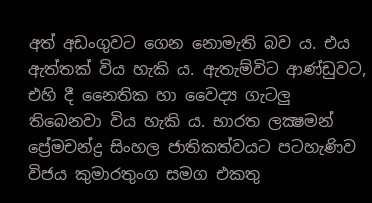අත් අඩංගුවට ගෙන නොමැති බව ය. එය ඇත්තක් විය හැකි ය. ඇතැම්විට ආණ්ඩුවට, එහි දී නෛතික හා වෛද්‍ය ගැටලු තිබෙනවා විය හැකි ය. භාරත ලක්‍ෂමන් ප්‍රේමචන්ද්‍ර සිංහල ජාතිකත්වයට පටහැණිව විජය කුමාරතුංග සමග එකතු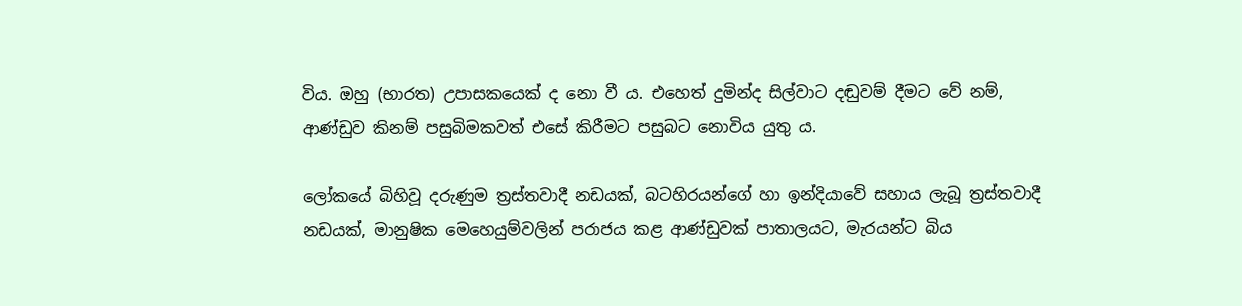විය. ඔහු (භාරත) උපාසකයෙක් ද නො වී ය. එහෙත් දුමින්ද සිල්වාට දඬුවම් දීමට වේ නම්, ආණ්ඩුව කිනම් පසුබිමකවත් එසේ කිරීමට පසුබට නොවිය යුතු ය.

ලෝකයේ බිහිවූ දරුණුම ත්‍රස්තවාදී නඩයක්, බටහිරයන්ගේ හා ඉන්දියාවේ සහාය ලැබූ ත්‍රස්තවාදී නඩයක්, මානුෂික මෙහෙයුම්වලින් පරාජය කළ ආණ්ඩුවක් පාතාලයට, මැරයන්ට බිය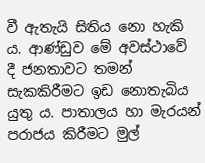වී ඇතැයි සිතිය නො හැකි ය. ආණ්ඩුව මේ අවස්ථාවේ දී ජනතාවට තමන් සැකකිරීමට ඉඩ නොතැබිය යුතු ය. පාතාලය හා මැරයන් පරාජය කිරීමට මුල්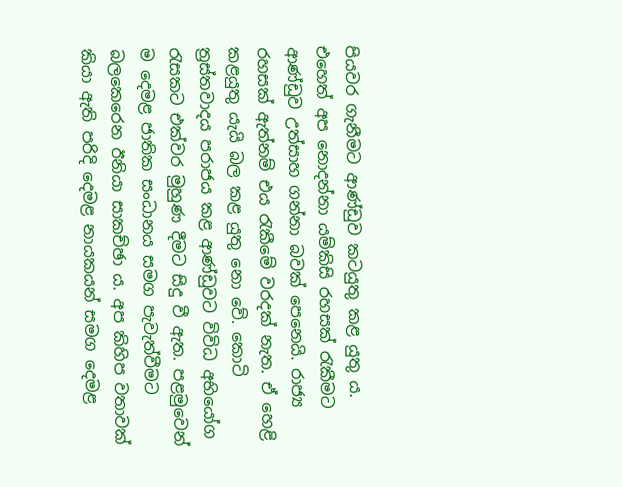පියවර ගැනීමට ආණ්ඩුව කටයුතු කළ යුතු ය. එහෙත් අප නොදන්නා යම්කිසි රහසක් රැකීමට ආණ්ඩුව උත්සාහ ගන්නා බවක් පෙනෙයි. රාජ්‍ය රහසක් ඇත්නම් එය රැකීමේ වරදක් නැත. ඒ හෙළි කළයුතු යැයි බල කළ යුතු නො වේ. කොටි ත්‍රස්තවාදය පරාජය කළ ආණ්ඩුවට විවිධ අභියෝග රැසකට එක්වර මුහුණ දීමට සිදු වී ඇත. පළමුවෙන් ම දෙමළ ජාතික සංධානය සමග පැවැත්වීමට බලකෙරෙන ඊනියා සාකච්ඡා ය. අප කිහිප වතාවක් කියා ඇති පරිදි දෙමළ නායකයන් සමග දෙමළ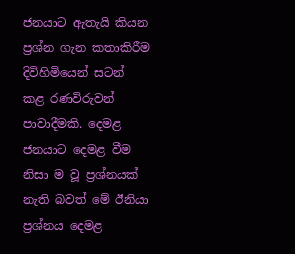ජනයාට ඇතැයි කියන ප්‍රශ්න ගැන කතාකිරීම දිවිහිමියෙන් සටන් කළ රණවිරුවන් පාවාදීමකි. දෙමළ ජනයාට දෙමළ වීම නිසා ම වූ ප්‍රශ්නයක් නැති බවත් මේ ඊනියා ප්‍රශ්නය දෙමළ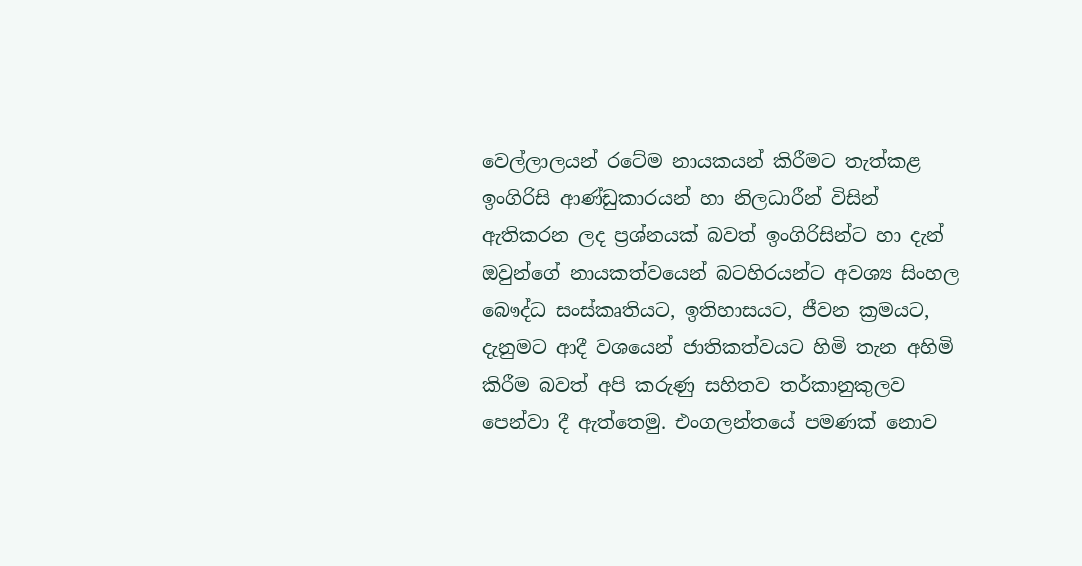වෙල්ලාලයන් රටේම නායකයන් කිරීමට තැත්කළ ඉංගිරිසි ආණ්ඩුකාරයන් හා නිලධාරීන් විසින් ඇතිකරන ලද ප්‍රශ්නයක් බවත් ඉංගිරිසින්ට හා දැන් ඔවුන්ගේ නායකත්වයෙන් බටහිරයන්ට අවශ්‍ය සිංහල බෞද්ධ සංස්කෘතියට, ඉතිහාසයට, ජීවන ක්‍රමයට, දැනුමට ආදී වශයෙන් ජාතිකත්වයට හිමි තැන අහිමි කිරීම බවත් අපි කරුණු සහිතව තර්කානුකුලව පෙන්වා දී ඇත්තෙමු. එංගලන්තයේ පමණක් නොව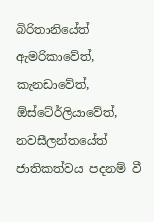බිරිතානියේත් ඇමරිකාවේත්, කැනඩාවේත්, ඕස්ටේ‍ර්ලියාවේත්, නවසීලන්තයේත් ජාතිකත්වය පදනම් වී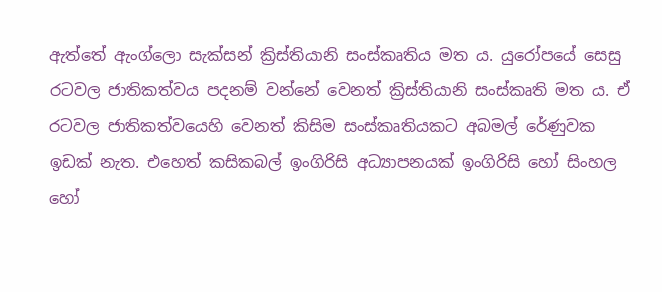ඇත්තේ ඇංග්ලො සැක්සන් ක්‍රිස්තියානි සංස්කෘතිය මත ය. යුරෝපයේ සෙසු රටවල ජාතිකත්වය පදනම් වන්නේ වෙනත් ක්‍රිස්තියානි සංස්කෘති මත ය. ඒ රටවල ජාතිකත්වයෙහි වෙනත් කිසිම සංස්කෘතියකට අබමල් රේණුවක ඉඩක් නැත. එහෙත් කසිකබල් ඉංගිරිසි අධ්‍යාපනයක් ඉංගිරිසි හෝ සිංහල හෝ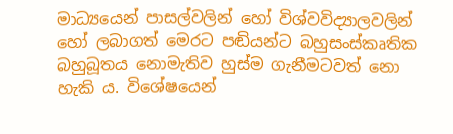මාධ්‍යයෙන් පාසල්වලින් හෝ විශ්වවිද්‍යාලවලින් හෝ ලබාගත් මෙරට පඬියන්ට බහුසංස්කෘතික බහුබූතය නොමැතිව හුස්ම ගැනීමටවත් නො හැකි ය. විශේෂයෙන්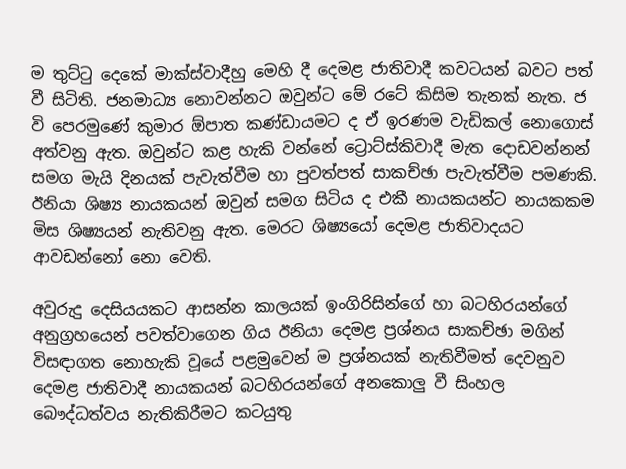ම තුට්ටු දෙකේ මාක්ස්වාදීහු මෙහි දී දෙමළ ජාතිවාදී කවටයන් බවට පත් වී සිටිති. ජනමාධ්‍ය නොවන්නට ඔවුන්ට මේ රටේ කිසිම තැනක් නැත. ජ වි පෙරමුණේ කුමාර ඕපාත කණ්ඩායමට ද ඒ ඉරණම වැඩිකල් නොගොස් අත්වනු ඇත. ඔවුන්ට කළ හැකි වන්නේ ට්‍රොට්ස්කිවාදී මැත දොඩවන්නන් සමග මැයි දිනයක් පැවැත්වීම හා පුවත්පත් සාකච්ඡා පැවැත්වීම පමණකි. ඊනියා ශිෂ්‍ය නායකයන් ඔවුන් සමග සිටිය ද එකී නායකයන්ට නායකකම මිස ශිෂ්‍යයන් නැතිවනු ඇත. මෙරට ශිෂ්‍යයෝ දෙමළ ජාතිවාදයට ආවඩන්නෝ නො වෙති.

අවුරුදු දෙසියයකට ආසන්න කාලයක් ඉංගිරිසින්ගේ හා බටහිරයන්ගේ අනුග්‍රහයෙන් පවත්වාගෙන ගිය ඊනියා දෙමළ ප්‍රශ්නය සාකච්ඡා මගින් විසඳාගත නොහැකි වූයේ පළමුවෙන් ම ප්‍රශ්නයක් නැතිවීමත් දෙවනුව දෙමළ ජාතිවාදී නායකයන් බටහිරයන්ගේ අනකොලු වී සිංහල බෞද්ධත්වය නැතිකිරීමට කටයුතු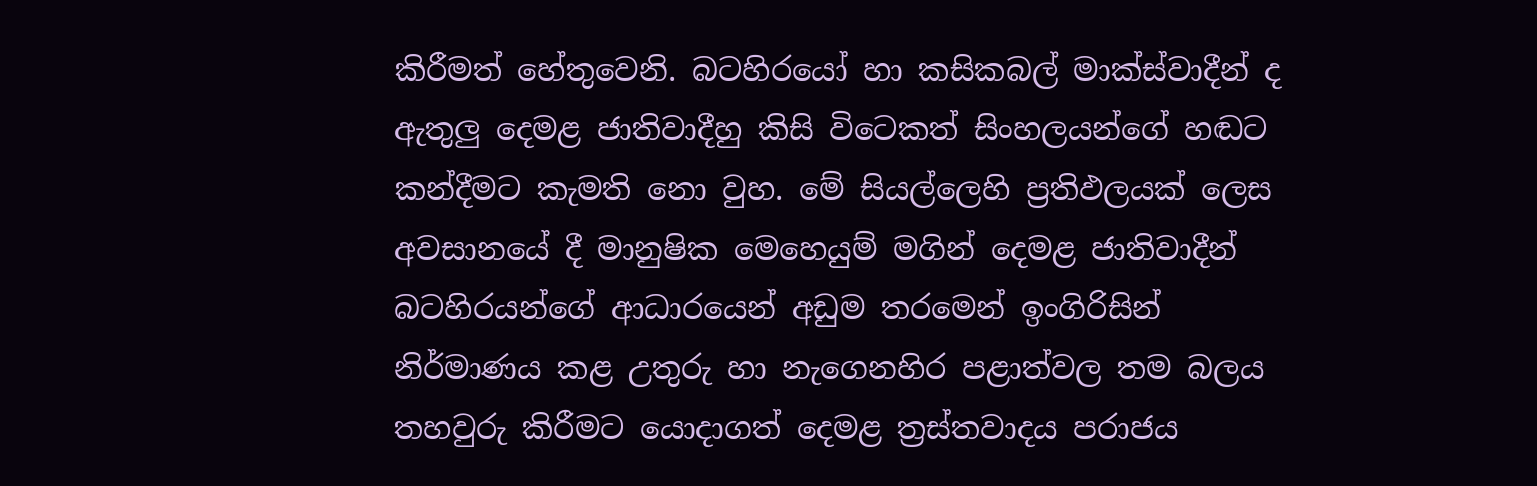කිරීමත් හේතුවෙනි. බටහිරයෝ හා කසිකබල් මාක්ස්වාදීන් ද ඇතුලු දෙමළ ජාතිවාදීහු කිසි විටෙකත් සිංහලයන්ගේ හඬට කන්දීමට කැමති නො වුහ. මේ සියල්ලෙහි ප්‍රතිඵලයක් ලෙස අවසානයේ දී මානුෂික මෙහෙයුම් මගින් දෙමළ ජාතිවාදීන් බටහිරයන්ගේ ආධාරයෙන් අඩුම තරමෙන් ඉංගිරිසින් නිර්මාණය කළ උතුරු හා නැගෙනහිර පළාත්වල තම බලය තහවුරු කිරීමට යොදාගත් දෙමළ ත්‍රස්තවාදය පරාජය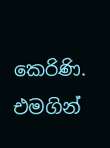කෙරිණි. එමගින්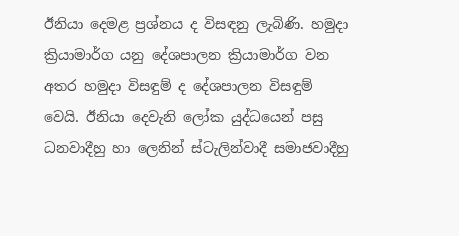ඊනියා දෙමළ ප්‍රශ්නය ද විසඳනු ලැබිණි. හමුදා ක්‍රියාමාර්ග යනු දේශපාලන ක්‍රියාමාර්ග වන අතර හමුදා විසඳුම් ද දේශපාලන විසඳුම් වෙයි. ඊනියා දෙවැනි ලෝක යුද්ධයෙන් පසු ධනවාදීහු හා ලෙනින් ස්ටැලින්වාදී සමාජවාදීහු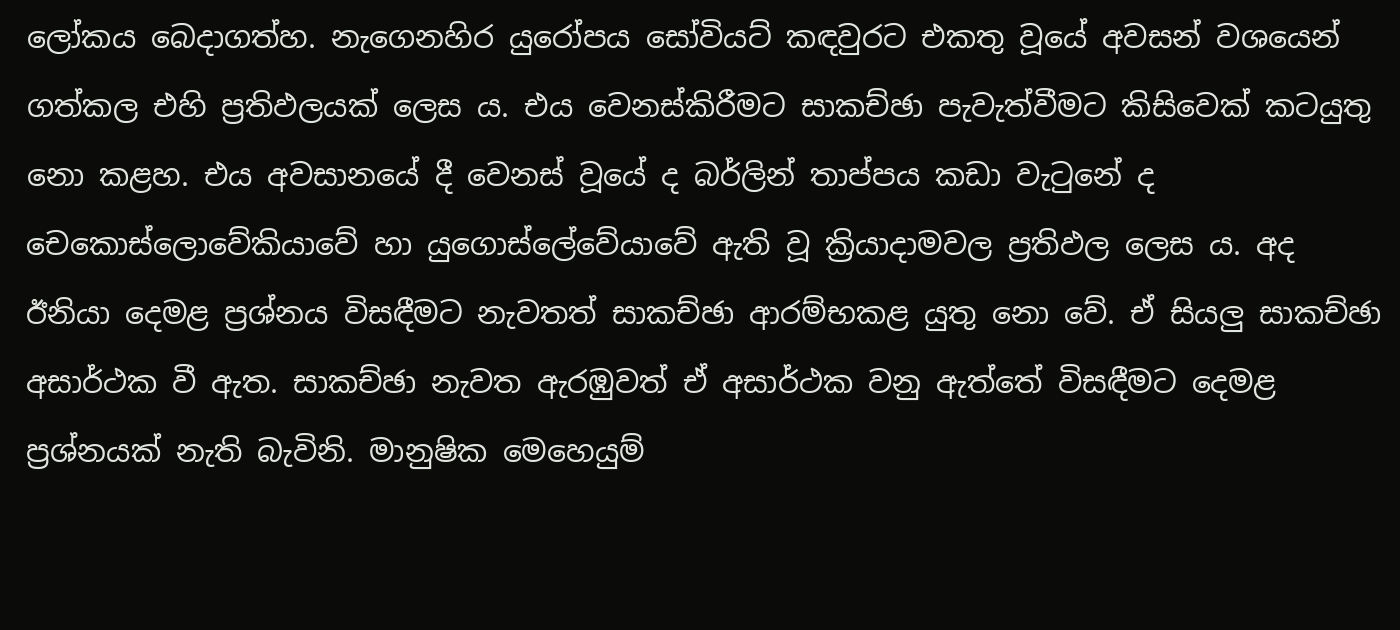ලෝකය බෙදාගත්හ. නැගෙනහිර යුරෝපය සෝවියට් කඳවුරට එකතු වූයේ අවසන් වශයෙන් ගත්කල එහි ප්‍රතිඵලයක් ලෙස ය. එය වෙනස්කිරීමට සාකච්ඡා පැවැත්වීමට කිසිවෙක් කටයුතු නො කළහ. එය අවසානයේ දී වෙනස් වූයේ ද බර්ලින් තාප්පය කඩා වැටුනේ ද චෙකොස්ලොවේකියාවේ හා යුගොස්ලේවේයාවේ ඇති වූ ක්‍රියාදාමවල ප්‍රතිඵල ලෙස ය. අද ඊනියා දෙමළ ප්‍රශ්නය විසඳීමට නැවතත් සාකච්ඡා ආරම්භකළ යුතු නො වේ. ඒ සියලු සාකච්ඡා අසාර්ථක වී ඇත. සාකච්ඡා නැවත ඇරඹුවත් ඒ අසාර්ථක වනු ඇත්තේ විසඳීමට දෙමළ ප්‍රශ්නයක් නැති බැවිනි. මානුෂික මෙහෙයුම්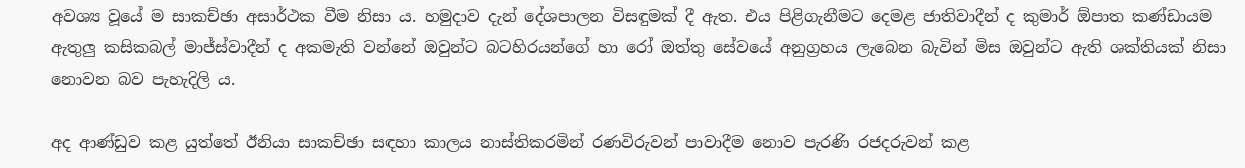අවශ්‍ය වූයේ ම සාකච්ඡා අසාර්ථක වීම නිසා ය. හමුදාව දැන් දේශපාලන විසඳුමක් දී ඇත. එය පිළිගැනීමට දෙමළ ජාතිවාදීන් ද කුමාර් ඕපාත කණ්ඩායම ඇතුලු කසිකබල් මාජ්ස්වාදීන් ද අකමැති වන්නේ ඔවුන්ට බටහිරයන්ගේ හා රෝ ඔත්තු සේවයේ අනුග්‍රහය ලැබෙන බැවින් මිස ඔවුන්ට ඇති ශක්තියක් නිසා නොවන බව පැහැදිලි ය.

අද ආණ්ඩුව කළ යුත්තේ ඊනියා සාකච්ඡා සඳහා කාලය නාස්තිකරමින් රණවිරුවන් පාවාදීම නොව පැරණි රජදරුවන් කළ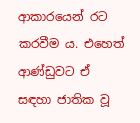ආකාරයෙන් රට කරවීම ය. එහෙත් ආණ්ඩුවට ඒ සඳහා ජාතික වූ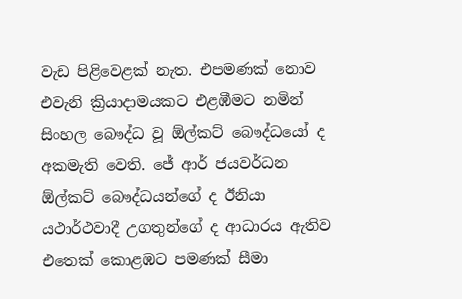වැඩ පිළිවෙළක් නැත. එපමණක් නොව එවැනි ක්‍රියාදාමයකට එළඹීමට නමින් සිංහල බෞද්ධ වූ ඕල්කට් බෞද්ධයෝ ද අකමැති වෙති. ජේ ආර් ජයවර්ධන ඕල්කට් බෞද්ධයන්ගේ ද ඊනියා යථාර්ථවාදී උගතුන්ගේ ද ආධාරය ඇතිව එතෙක් කොළඹට පමණක් සීමා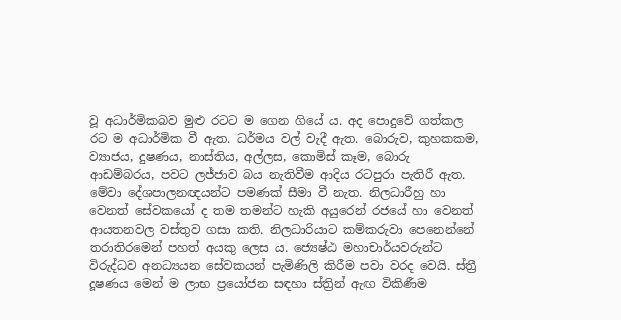වූ අධාර්මිකබව මුළු රටට ම ගෙන ගියේ ය. අද පොදුවේ ගත්කල රට ම අධාර්මික වී ඇත. ධර්මය වල් වැදී ඇත. බොරුව, කුහකකම, ව්‍යාජය, දුෂණය, නාස්තිය, අල්ලස, කොමිස් කෑම, බොරු ආඩම්බරය, පවට ලජ්ජාව බය නැතිවීම ආදිය රටපුරා පැතිරී ඇත. මේවා දේශපාලනඥයන්ට පමණක් සීමා වී නැත. නිලධාරීහු හා වෙනත් සේවකයෝ ද තම තමන්ට හැකි අයුරෙන් රජයේ හා වෙනත් ආයතනවල වස්තුව ගසා කති. නිලධාරියාට කම්කරුවා පෙනෙන්නේ තරාතිරමෙන් පහත් අයකු ලෙස ය. ජ්‍යෙෂ්ඨ මහාචාර්යවරුන්ට විරුද්ධව අනධ්‍යයන සේවකයන් පැමිණිලි කිරීම පවා වරද වෙයි. ස්ත්‍රී දූෂණය මෙන් ම ලාභ ප්‍රයෝජන සඳහා ස්ත්‍රින් ඇඟ විකිණීම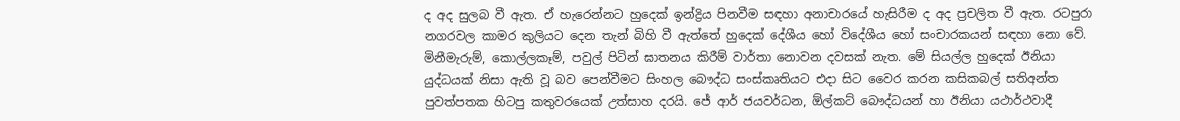ද අද සුලබ වී ඇත. ඒ හැරෙන්නට හුදෙක් ඉන්ද්‍රිය පිනවීම සඳහා අනාචාරයේ හැසිරීම ද අද ප්‍රචලිත වී ඇත. රටපුරා නගරවල කාමර කුලියට දෙන තැන් බිහි වී ඇත්තේ හුදෙක් දේශීය හෝ විදේශීය හෝ සංචාරකයන් සඳහා නො වේ. මිනීමැරුම්, කොල්ලකෑම්, පවුල් පිටින් ඝාතනය කිරීම් වාර්තා නොවන දවසක් නැත. මේ සියල්ල හුදෙක් ඊනියා යුද්ධයක් නිසා ඇති වූ බව පෙන්වීමට සිංහල බෞද්ධ සංස්කෘතියට එදා සිට වෛර කරන කසිකබල් සතිඅන්ත පුවත්පතක හිටපු කතුවරයෙක් උත්සාහ දරයි. ජේ ආර් ජයවර්ධන, ඕල්කට් බෞද්ධයන් හා ඊනියා යථාර්ථවාදී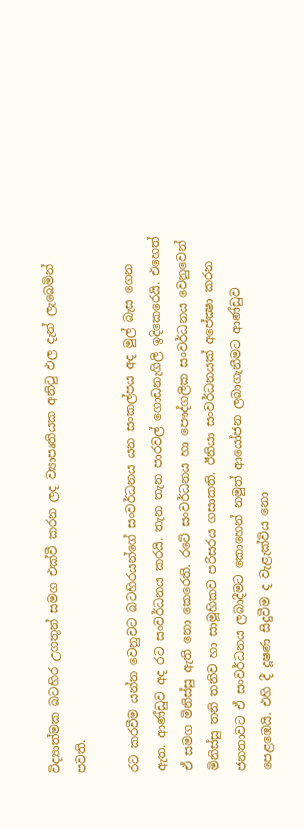විද්‍යාත්මක බටහිර උගතුන් සමග එක්වී කරන ලද ව්‍යාපෘතියක අනිටු ඵල දැන් ලැබෙමින් පවති.

රට කරවීම යන්න වෙනුවට බටහිරයන්ගේ සංවර්ධනය යන සංකල්පය අද මුල් බැස ගෙන ඇත. ආණ්ඩුව අද රට සංවර්ධනය කරයි. තැන තැන පාරවල් ගොඩනැගිලි ඉදිකෙරෙයි. එහෙත් ඒ සමග මිනිස්සු ඇති නො කෙරෙති. රටේ සංවර්ධනය හා පෞද්ගලික සංවර්ධනය වෙනුවෙන් මිනිස්සු තනි තනිව හා සාමූහිකව පරිසරය ගසාකති. ඊනියා සංවර්ධනයක් අපේක්‍ෂා කරන ජනතාවට ඒ සංවර්ධනය ලබාදීමට කොහෙන් නමුත් ආයෝජන ලබාගැනීමට ආණ්ඩුව පෙළඹෙයි. එහි දී දූෂණ සිදුවීම ද වැළැක්විය නො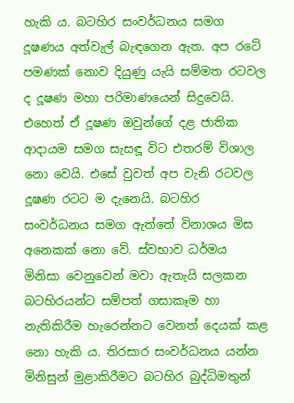හැකි ය. බටහිර සංවර්ධනය සමග දූෂණය අත්වැල් බැඳගෙන ඇත. අප රටේ පමණක් නොව දියුණු යැයි සම්මත රටවල ද දූෂණ මහා පරිමාණයෙන් සිදුවෙයි. එහෙත් ඒ දූෂණ ඔවුන්ගේ දළ ජාතික ආදායම සමග සැසඳූ විට එතරම් විශාල නො වෙයි. එසේ වුවත් අප වැනි රටවල දූෂණ රටට ම දැනෙයි. බටහිර සංවර්ධනය සමග ඇත්තේ විනාශය මිස අනෙකක් නො වේ. ස්වභාව ධර්මය මිනිසා වෙනුවෙන් මවා ඇතැයි සලකන බටහිරයන්ට සම්පත් ගසාකෑම හා නැතිකිරීම හැරෙන්නට වෙනත් දෙයක් කළ නො හැකි ය. තිරසාර සංවර්ධනය යන්න මිනිසුන් මුළාකිරීමට බටහිර බුද්ධිමතුන්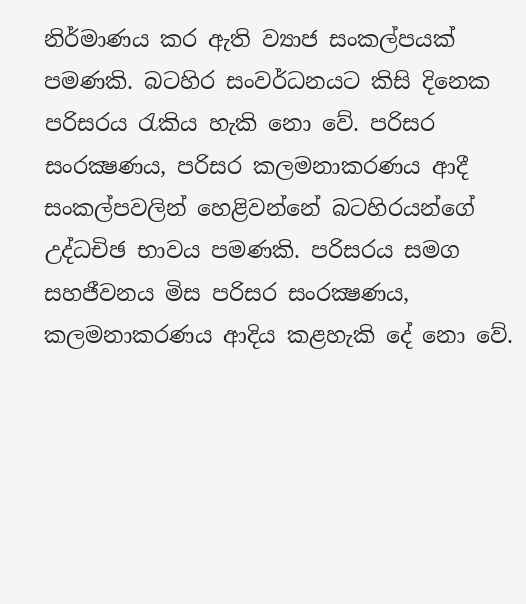නිර්මාණය කර ඇති ව්‍යාජ සංකල්පයක් පමණකි. බටහිර සංවර්ධනයට කිසි දිනෙක පරිසරය රැකිය හැකි නො වේ. පරිසර සංරක්‍ෂණය, පරිසර කලමනාකරණය ආදී සංකල්පවලින් හෙළිවන්නේ බටහිරයන්ගේ උද්ධචිඡ භාවය පමණකි. පරිසරය සමග සහජීවනය මිස පරිසර සංරක්‍ෂණය, කලමනාකරණය ආදිය කළහැකි දේ නො වේ.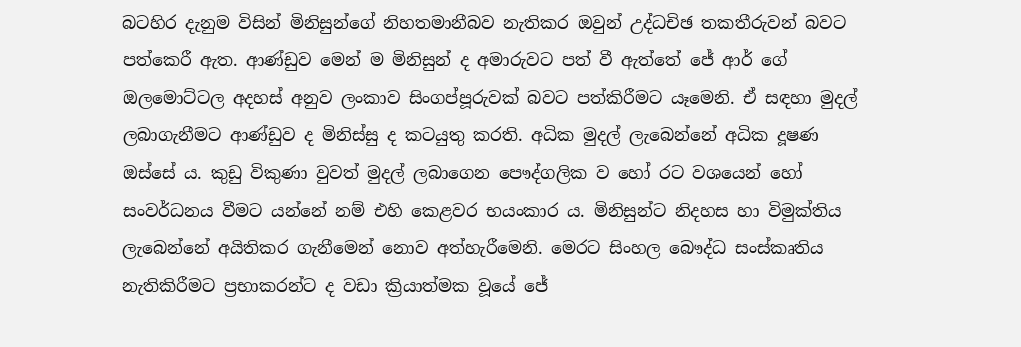බටහිර දැනුම විසින් මිනිසුන්ගේ නිහතමානීබව නැතිකර ඔවුන් උද්ධචිඡ තකතීරුවන් බවට පත්කෙරී ඇත. ආණ්ඩුව මෙන් ම මිනිසුන් ද අමාරුවට පත් වී ඇත්තේ ජේ ආර් ගේ ඔලමොට්ටල අදහස් අනුව ලංකාව සිංගප්පූරුවක් බවට පත්කිරීමට යෑමෙනි. ඒ සඳහා මුදල් ලබාගැනීමට ආණ්ඩුව ද මිනිස්සු ද කටයුතු කරති. අධික මුදල් ලැබෙන්නේ අධික දූෂණ ඔස්සේ ය. කුඩු විකුණා වුවත් මුදල් ලබාගෙන පෞද්ගලික ව හෝ රට වශයෙන් හෝ සංවර්ධනය වීමට යන්නේ නම් එහි කෙළවර භයංකාර ය. මිනිසුන්ට නිදහස හා විමුක්තිය ලැබෙන්නේ අයිතිකර ගැනීමෙන් නොව අත්හැරීමෙනි. මෙරට සිංහල බෞද්ධ සංස්කෘතිය නැතිකිරීමට ප්‍රභාකරන්ට ද වඩා ක්‍රියාත්මක වූයේ ජේ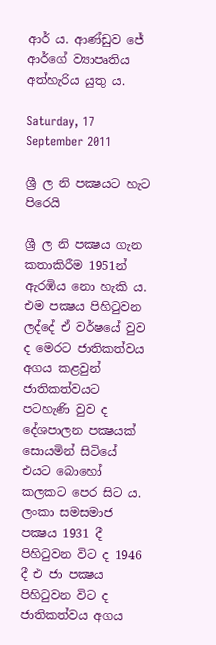ආර් ය. ආණ්ඩුව ජේ ආර්ගේ ව්‍යාපෘතිය අත්හැරිය යුතු ය.

Saturday, 17 September 2011

ශ්‍රී ල නි පක්‍ෂයට හැට පිරෙයි

ශ්‍රී ල නි පක්‍ෂය ගැන කතාකිරීම 1951න් ඇරඹිය නො හැකි ය. එම පක්‍ෂය පිහිටුවන ලද්දේ ඒ වර්ෂයේ වුව ද මෙරට ජාතිකත්වය අගය කළවුන් ජාතිකත්වයට පටහැණි වුව ද දේශපාලන පක්‍ෂයක් සොයමින් සිටියේ එයට බොහෝ කලකට පෙර සිට ය. ලංකා සමසමාජ පක්‍ෂය 1931 දී පිහිටුවන විට ද 1946 දී එ ජා පක්‍ෂය පිහිටුවන විට ද ජාතිකත්වය අගය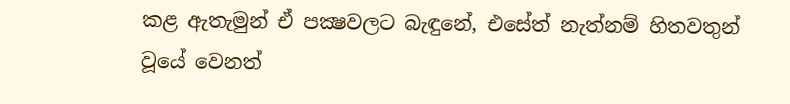කළ ඇතැමුන් ඒ පක්‍ෂවලට බැඳුනේ, එසේත් නැත්නම් හිතවතුන් වූයේ වෙනත්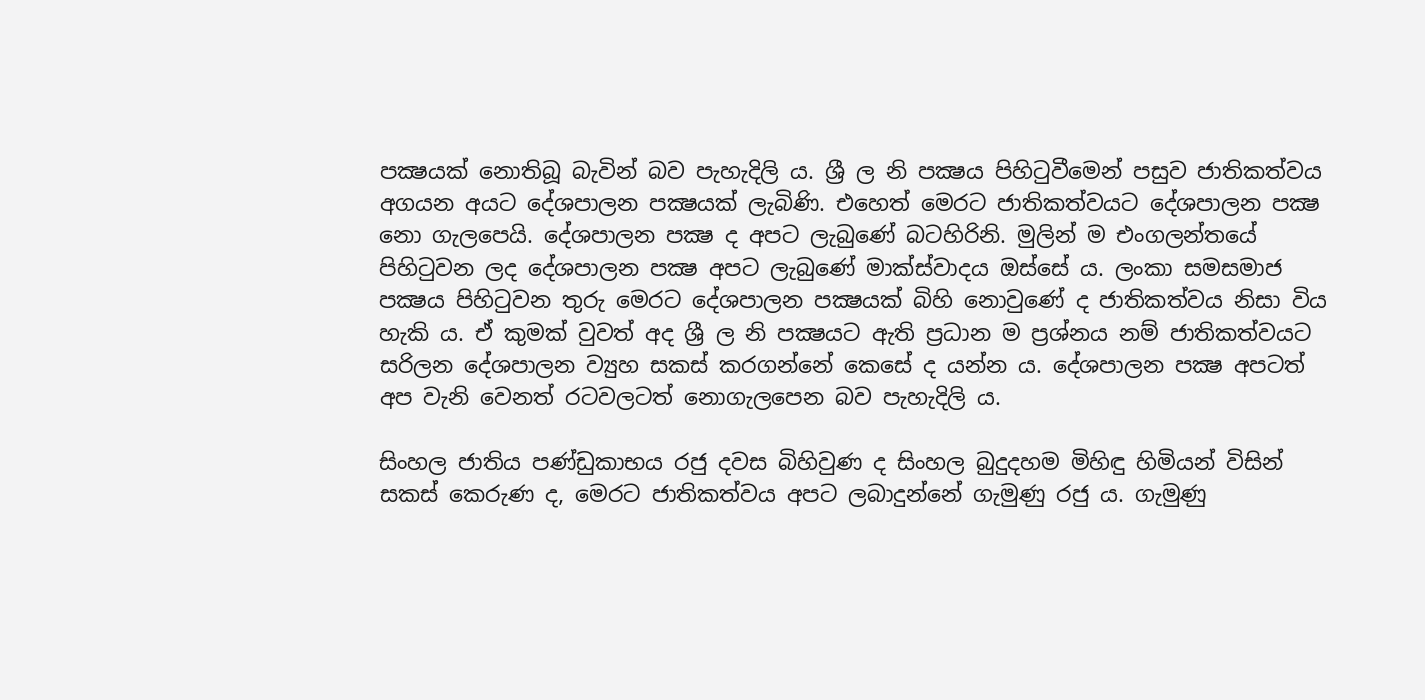පක්‍ෂයක් නොතිබූ බැවින් බව පැහැදිලි ය. ශ්‍රී ල නි පක්‍ෂය පිහිටුවීමෙන් පසුව ජාතිකත්වය අගයන අයට දේශපාලන පක්‍ෂයක් ලැබිණි. එහෙත් මෙරට ජාතිකත්වයට දේශපාලන පක්‍ෂ නො ගැලපෙයි. දේශපාලන පක්‍ෂ ද අපට ලැබුණේ බටහිරිනි. මුලින් ම එංගලන්තයේ පිහිටුවන ලද දේශපාලන පක්‍ෂ අපට ලැබුණේ මාක්ස්වාදය ඔස්සේ ය. ලංකා සමසමාජ පක්‍ෂය පිහිටුවන තුරු මෙරට දේශපාලන පක්‍ෂයක් බිහි නොවුණේ ද ජාතිකත්වය නිසා විය හැකි ය. ඒ කුමක් වුවත් අද ශ්‍රී ල නි පක්‍ෂයට ඇති ප්‍රධාන ම ප්‍රශ්නය නම් ජාතිකත්වයට සරිලන දේශපාලන ව්‍යුහ සකස් කරගන්නේ කෙසේ ද යන්න ය. දේශපාලන පක්‍ෂ අපටත් අප වැනි වෙනත් රටවලටත් නොගැලපෙන බව පැහැදිලි ය.

සිංහල ජාතිය පණ්ඩුකාභය රජු දවස බිහිවුණ ද සිංහල බුදුදහම මිහිඳු හිමියන් විසින් සකස් කෙරුණ ද, මෙරට ජාතිකත්වය අපට ලබාදුන්නේ ගැමුණු රජු ය. ගැමුණු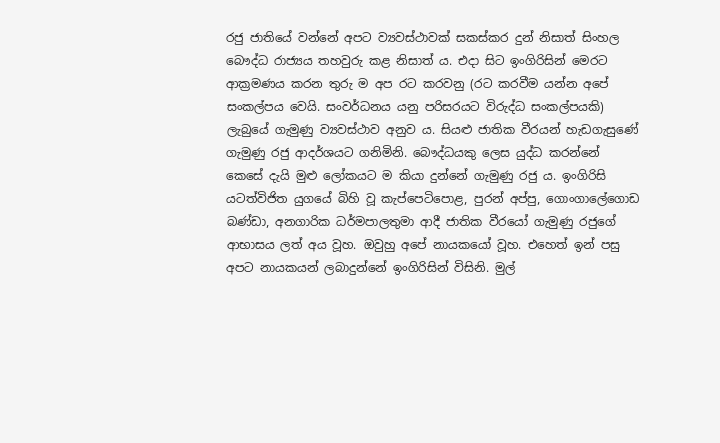රජු ජාතියේ වන්නේ අපට ව්‍යවස්ථාවක් සකස්කර දුන් නිසාත් සිංහල බෞද්ධ රාජ්‍යය තහවුරු කළ නිසාත් ය. එදා සිට ඉංගිරිසින් මෙරට ආක්‍රමණය කරන තුරු ම අප රට කරවනු (රට කරවීම යන්න අපේ සංකල්පය වෙයි. සංවර්ධනය යනු පරිසරයට විරුද්ධ සංකල්පයකි) ලැබුයේ ගැමුණු ව්‍යවස්ථාව අනුව ය. සියළු ජාතික වීරයන් හැඩගැසුණේ ගැමුණු රජු ආදර්ශයට ගනිමිනි. බෞද්ධයකු ලෙස යුද්ධ කරන්නේ කෙසේ දැයි මුළු ලෝකයට ම කියා දුන්නේ ගැමුණු රජු ය. ඉංගිරිසි යටත්විජිත යුගයේ බිහි වූ කැප්පෙටිපොළ, පුරන් අප්පු, ගොංගාලේගොඩ බණ්ඩා, අනගාරික ධර්මපාලතුමා ආදී ජාතික වීරයෝ ගැමුණු රජුගේ ආභාසය ලත් අය වූහ. ඔවුහු අපේ නායකයෝ වූහ. එහෙත් ඉන් පසු අපට නායකයන් ලබාදුන්නේ ඉංගිරිසින් විසිනි. මුල්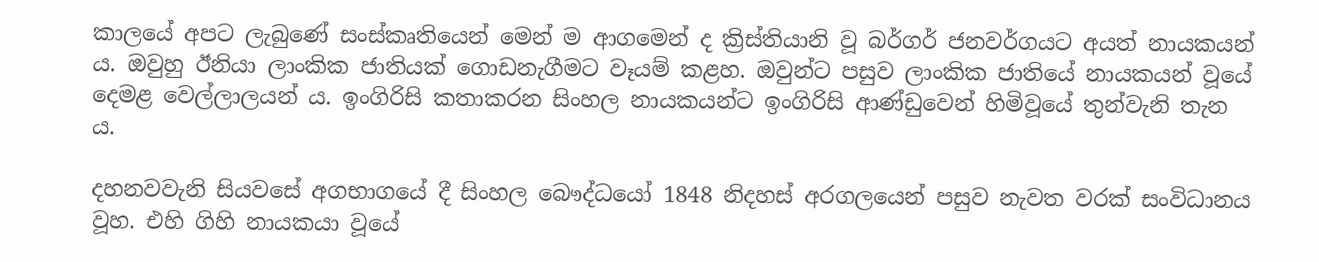කාලයේ අපට ලැබුණේ සංස්කෘතියෙන් මෙන් ම ආගමෙන් ද ක්‍රිස්තියානි වූ බර්ගර් ජනවර්ගයට අයත් නායකයන් ය. ඔවුහු ඊනියා ලාංකික ජාතියක් ගොඩනැගීමට වෑයම් කළහ. ඔවුන්ට පසුව ලාංකික ජාතියේ නායකයන් වූයේ දෙමළ වෙල්ලාලයන් ය. ඉංගිරිසි කතාකරන සිංහල නායකයන්ට ඉංගිරිසි ආණ්ඩුවෙන් හිමිවූයේ තුන්වැනි තැන ය.

දහනවවැනි සියවසේ අගභාගයේ දී සිංහල බෞද්ධයෝ 1848 නිදහස් අරගලයෙන් පසුව නැවත වරක් සංවිධානය වූහ. එහි ගිහි නායකයා වූයේ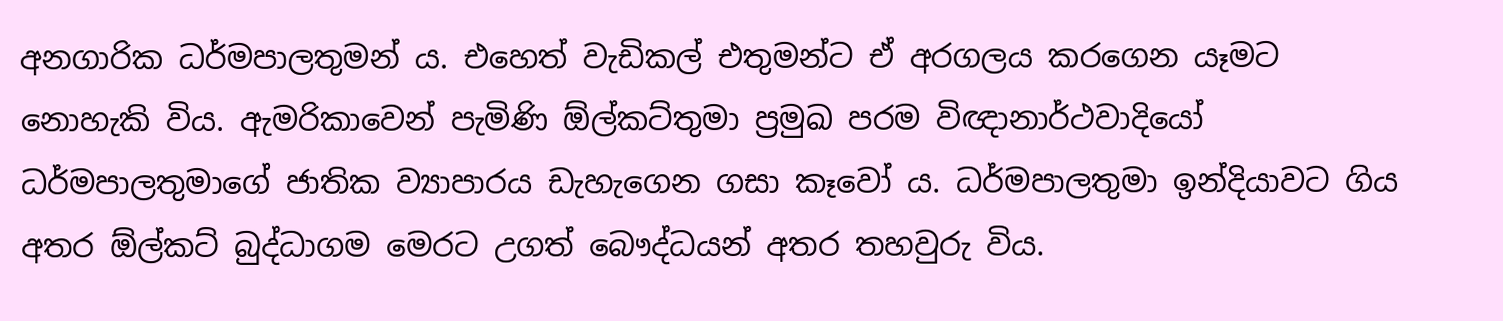අනගාරික ධර්මපාලතුමන් ය. එහෙත් වැඩිකල් එතුමන්ට ඒ අරගලය කරගෙන යෑමට නොහැකි විය. ඇමරිකාවෙන් පැමිණි ඕල්කට්තුමා ප්‍රමුඛ පරම විඥානාර්ථවාදියෝ ධර්මපාලතුමාගේ ජාතික ව්‍යාපාරය ඩැහැගෙන ගසා කෑවෝ ය. ධර්මපාලතුමා ඉන්දියාවට ගිය අතර ඕල්කට් බුද්ධාගම මෙරට උගත් බෞද්ධයන් අතර තහවුරු විය.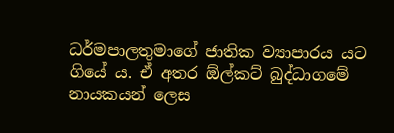ධර්මපාලතුමාගේ ජාතික ව්‍යාපාරය යට ගියේ ය. ඒ අතර ඕල්කට් බුද්ධාගමේ නායකයන් ලෙස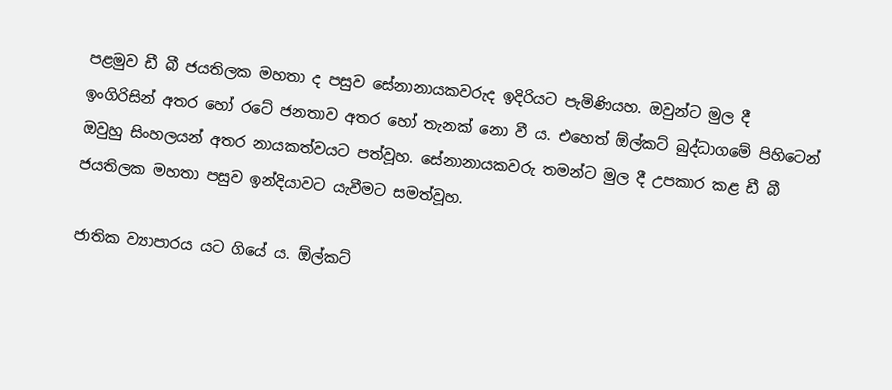පළමුව ඩී බී ජයතිලක මහතා ද පසුව සේනානායකවරුද ඉදිරියට පැමිණියහ. ඔවුන්ට මුල දී ඉංගිරිසින් අතර හෝ රටේ ජනතාව අතර හෝ තැනක් නො වී ය. එහෙත් ඕල්කට් බුද්ධාගමේ පිහිටෙන් ඔවුහු සිංහලයන් අතර නායකත්වයට පත්වූහ. සේනානායකවරු තමන්ට මුල දී උපකාර කළ ඩී බී ජයතිලක මහතා පසුව ඉන්දියාවට යැවීමට සමත්වූහ.

ජාතික ව්‍යාපාරය යට ගියේ ය. ඕල්කට්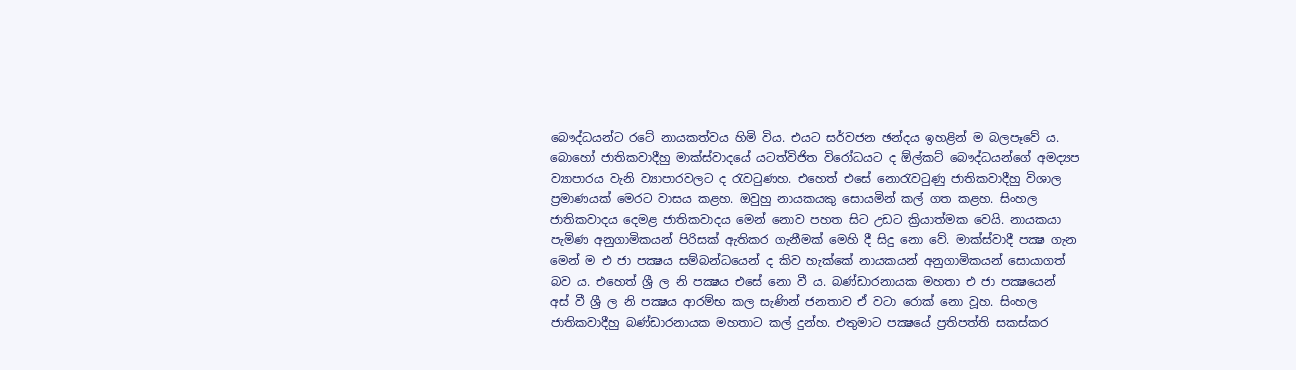බෞද්ධයන්ට රටේ නායකත්වය හිමි විය. එයට සර්වජන ඡන්දය ඉහළින් ම බලපෑවේ ය. බොහෝ ජාතිකවාදීහු මාක්ස්වාදයේ යටත්විජිත විරෝධයට ද ඕල්කට් බෞද්ධයන්ගේ අමද්‍යප ව්‍යාපාරය වැනි ව්‍යාපාරවලට ද රැවටුණහ. එහෙත් එසේ නොරැවටුණු ජාතිකවාදීහු විශාල ප්‍රමාණයක් මෙරට වාසය කළහ. ඔවුහු නායකයකු සොයමින් කල් ගත කළහ. සිංහල ජාතිකවාදය දෙමළ ජාතිකවාදය මෙන් නොව පහත සිට උඩට ක්‍රියාත්මක වෙයි. නායකයා පැමිණ අනුගාමිකයන් පිරිසක් ඇතිකර ගැනීමක් මෙහි දී සිදු නො වේ. මාක්ස්වාදී පක්‍ෂ ගැන මෙන් ම එ ජා පක්‍ෂය සම්බන්ධයෙන් ද කිව හැක්කේ නායකයන් අනුගාමිකයන් සොයාගත් බව ය. එහෙත් ශ්‍රී ල නි පක්‍ෂය එසේ නො වී ය. බණ්ඩාරනායක මහතා එ ජා පක්‍ෂයෙන් අස් වී ශ්‍රී ල නි පක්‍ෂය ආරම්භ කල සැණින් ජනතාව ඒ වටා රොක් නො වූහ. සිංහල ජාතිකවාදීහු බණ්ඩාරනායක මහතාට කල් දුන්හ. එතුමාට පක්‍ෂයේ ප්‍රතිපත්ති සකස්කර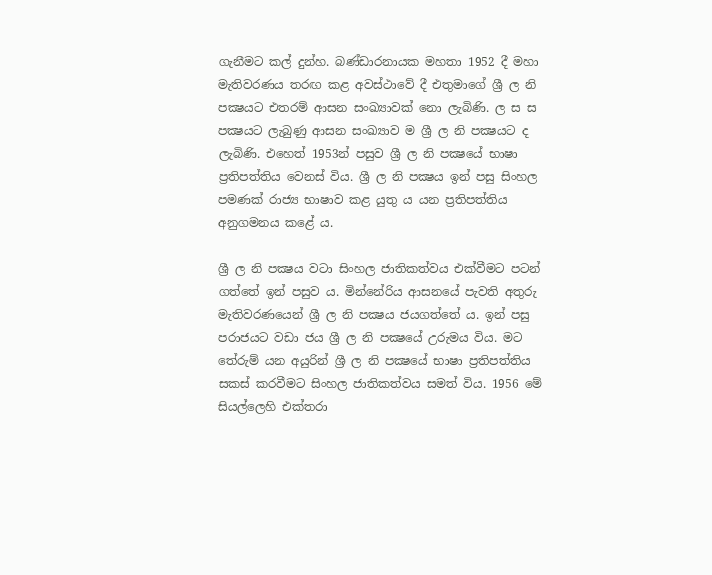ගැනීමට කල් දුන්හ. බණ්ඩාරනායක මහතා 1952 දී මහා මැතිවරණය තරඟ කළ අවස්ථාවේ දී එතුමාගේ ශ්‍රී ල නි පක්‍ෂයට එතරම් ආසන සංඛ්‍යාවක් නො ලැබිණි. ල ස ස පක්‍ෂයට ලැබුණු ආසන සංඛ්‍යාව ම ශ්‍රී ල නි පක්‍ෂයට ද ලැබිණි. එහෙත් 1953න් පසුව ශ්‍රී ල නි පක්‍ෂයේ භාෂා ප්‍රතිපත්තිය වෙනස් විය. ශ්‍රී ල නි පක්‍ෂය ඉන් පසු සිංහල පමණක් රාජ්‍ය භාෂාව කළ යුතු ය යන ප්‍රතිපත්තිය අනුගමනය කළේ ය.

ශ්‍රී ල නි පක්‍ෂය වටා සිංහල ජාතිකත්වය එක්වීමට පටන් ගත්තේ ඉන් පසුව ය. මින්නේරිය ආසනයේ පැවති අතුරු මැතිවරණයෙන් ශ්‍රී ල නි පක්‍ෂය ජයගත්තේ ය. ඉන් පසු පරාජයට වඩා ජය ශ්‍රී ල නි පක්‍ෂයේ උරුමය විය. මට තේරුම් යන අයුරින් ශ්‍රී ල නි පක්‍ෂයේ භාෂා ප්‍රතිපත්තිය සකස් කරවීමට සිංහල ජාතිකත්වය සමත් විය. 1956 මේ සියල්ලෙහි එක්තරා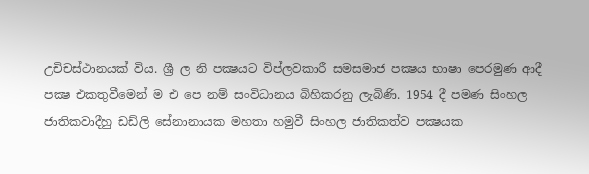උචිචස්ථානයක් විය. ශ්‍රී ල නි පක්‍ෂයට විප්ලවකාරී සමසමාජ පක්‍ෂය භාෂා පෙරමුණ ආදී පක්‍ෂ එකතුවීමෙන් ම එ පෙ නම් සංවිධානය බිහිකරනු ලැබිණි. 1954 දී පමණ සිංහල ජාතිකවාදීහු ඩඩ්ලි සේනානායක මහතා හමුවී සිංහල ජාතිකත්ව පක්‍ෂයක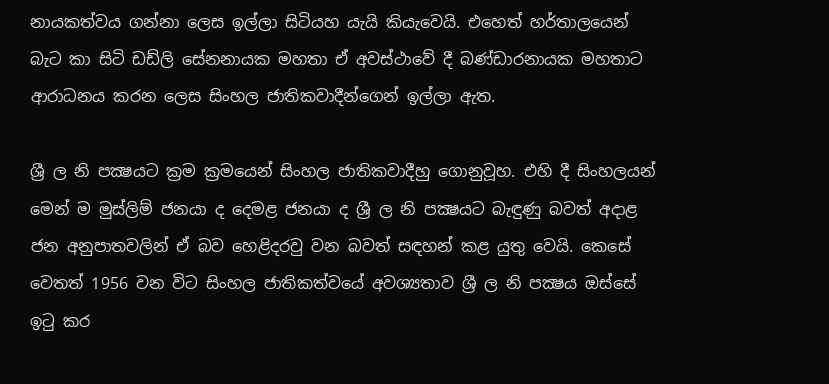නායකත්වය ගන්නා ලෙස ඉල්ලා සිටියහ යැයි කියැවෙයි. එහෙත් හර්තාලයෙන් බැට කා සිටි ඩඩ්ලි සේනනායක මහතා ඒ අවස්ථාවේ දී බණ්ඩාරනායක මහතාට ආරාධනය කරන ලෙස සිංහල ජාතිකවාදීන්ගෙන් ඉල්ලා ඇත.

ශ්‍රී ල නි පක්‍ෂයට ක්‍රම ක්‍රමයෙන් සිංහල ජාතිකවාදීහු ගොනුවූහ. එහි දී සිංහලයන් මෙන් ම මුස්ලිම් ජනයා ද දෙමළ ජනයා ද ශ්‍රී ල නි පක්‍ෂයට බැඳුණු බවත් අදාළ ජන අනුපාතවලින් ඒ බව හෙළිදරවු වන බවත් සඳහන් කළ යුතු වෙයි. කෙසේ වෙතත් 1956 වන විට සිංහල ජාතිකත්වයේ අවශ්‍යතාව ශ්‍රී ල නි පක්‍ෂය ඔස්සේ ඉටු කර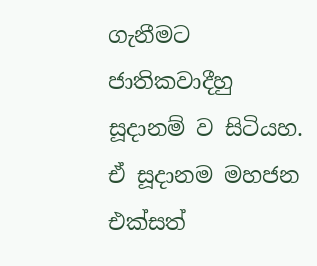ගැනීමට ජාතිකවාදීහු සූදානම් ව සිටියහ. ඒ සූදානම මහජන එක්සත්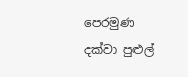පෙරමුණ දක්වා පුළුල්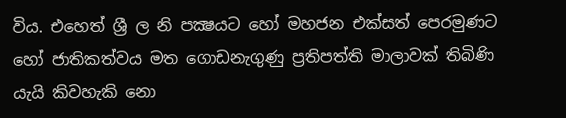විය. එහෙත් ශ්‍රී ල නි පක්‍ෂයට හෝ මහජන එක්සත් පෙරමුණට හෝ ජාතිකත්වය මත ගොඩනැගුණු ප්‍රතිපත්ති මාලාවක් තිබිණි යැයි කිවහැකි නො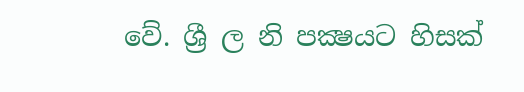වේ. ශ්‍රී ල නි පක්‍ෂයට හිසක්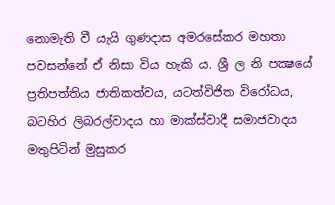නොමැති වී යැයි ගුණදාස අමරසේකර මහතා පවසන්නේ ඒ නිසා විය හැකි ය. ශ්‍රී ල නි පක්‍ෂයේ ප්‍රතිපත්තිය ජාතිකත්වය, යටත්විජිත විරෝධය, බටහිර ලිබරල්වාදය හා මාක්ස්වාදී සමාජවාදය මතුපිටින් මුසුකර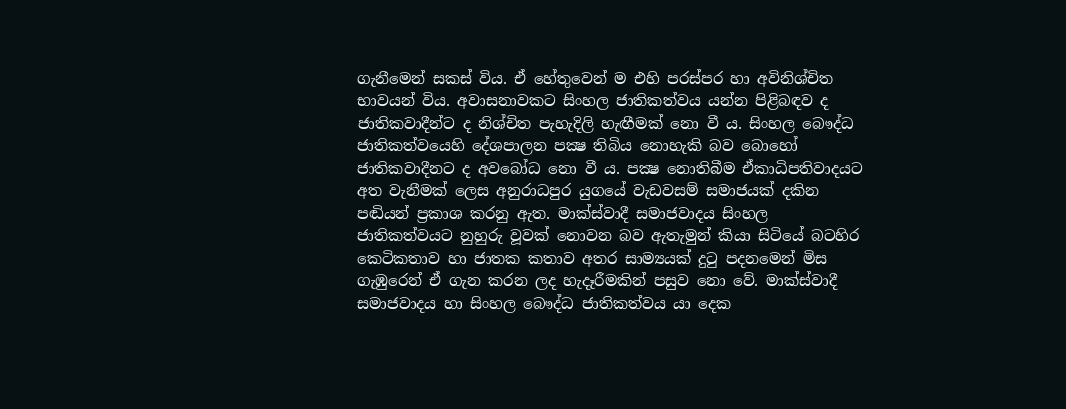ගැනීමෙන් සකස් විය. ඒ හේතුවෙන් ම එහි පරස්පර හා අවිනිශ්චිත භාවයන් විය. අවාසනාවකට සිංහල ජාතිකත්වය යන්න පිළිබඳව ද ජාතිකවාදීන්ට ද නිශ්චිත පැහැදිලි හැඟීමක් නො වී ය. සිංහල බෞද්ධ ජාතිකත්වයෙහි දේශපාලන පක්‍ෂ තිබිය නොහැකි බව බොහෝ ජාතිකවාදීනට ද අවබෝධ නො වී ය. පක්‍ෂ නොතිබීම ඒකාධිපතිවාදයට අත වැනීමක් ලෙස අනුරාධපුර යුගයේ වැඩවසම් සමාජයක් දකින පඬියන් ප්‍රකාශ කරනු ඇත. මාක්ස්වාදී සමාජවාදය සිංහල ජාතිකත්වයට නුහුරු වූවක් නොවන බව ඇතැමුන් කියා සිටියේ බටහිර කෙටිකතාව හා ජාතක කතාව අතර සාම්‍යයක් දුටු පදනමෙන් මිස ගැඹුරෙන් ඒ ගැන කරන ලද හැදෑරීමකින් පසුව නො වේ. මාක්ස්වාදී සමාජවාදය හා සිංහල බෞද්ධ ජාතිකත්වය යා දෙක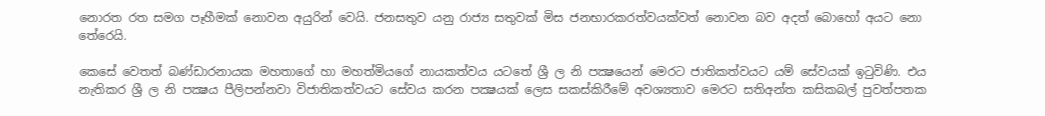නොරත රත සමග පෑහීමක් නොවන අයුරින් වෙයි. ජනසතුව යනු රාජ්‍ය සතුවක් මිස ජනභාරකරත්වයක්වත් නොවන බව අදත් බොහෝ අයට නො තේරෙයි.

කෙසේ වෙතත් බණ්ඩාරනායක මහතාගේ හා මහත්මියගේ නායකත්වය යටතේ ශ්‍රී ල නි පක්‍ෂයෙන් මෙරට ජාතිකත්වයට යම් සේවයක් ඉටුවිණි. එය නැතිකර ශ්‍රී ල නි පක්‍ෂය පීලිපන්නවා විජාතිකත්වයට සේවය කරන පක්‍ෂයක් ලෙස සකස්කිරීමේ අවශ්‍යතාව මෙරට සතිඅන්ත කසිකබල් පුවත්පතක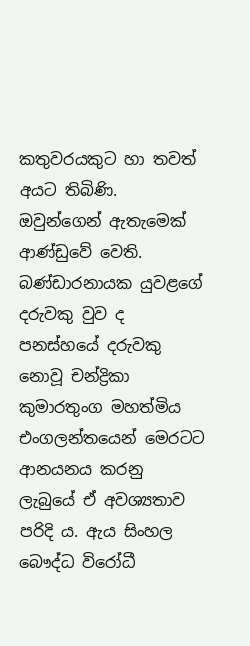කතුවරයකුට හා තවත් අයට තිබිණි. ඔවුන්ගෙන් ඇතැමෙක් ආණ්ඩුවේ වෙති. බණ්ඩාරනායක යුවළගේ දරුවකු වුව ද පනස්හයේ දරුවකු නොවූ චන්ද්‍රිකා කුමාරතුංග මහත්මිය එංගලන්තයෙන් මෙරටට ආනයනය කරනු ලැබුයේ ඒ අවශ්‍යතාව පරිදි ය. ඇය සිංහල බෞද්ධ විරෝධී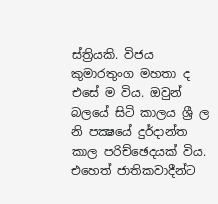ස්ත්‍රියකි. විජය කුමාරතුංග මහතා ද එසේ ම විය. ඔවුන් බලයේ සිටි කාලය ශ්‍රී ල නි පක්‍ෂයේ දුර්දාන්ත කාල පරිච්ඡෙදයක් විය. එහෙත් ජාතිකවාදීන්ට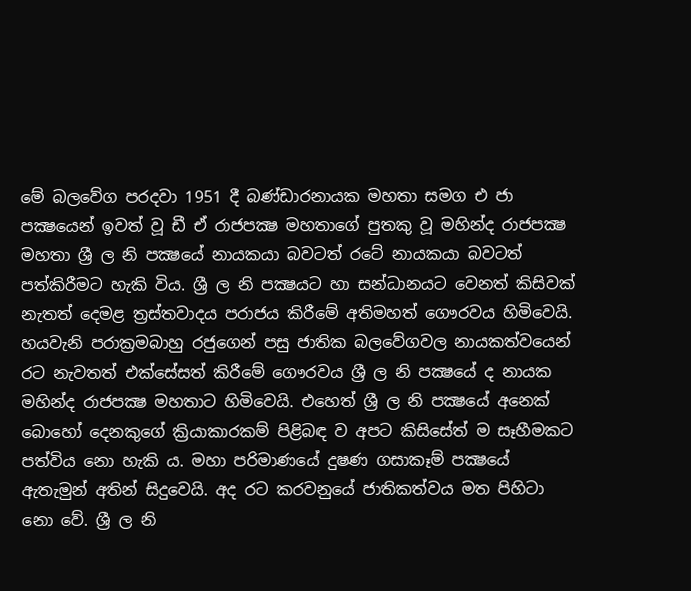මේ බලවේග පරදවා 1951 දී බණ්ඩාරනායක මහතා සමග එ ජා පක්‍ෂයෙන් ඉවත් වූ ඩී ඒ රාජපක්‍ෂ මහතාගේ පුතකු වූ මහින්ද රාජපක්‍ෂ මහතා ශ්‍රී ල නි පක්‍ෂයේ නායකයා බවටත් රටේ නායකයා බවටත් පත්කිරීමට හැකි විය. ශ්‍රී ල නි පක්‍ෂයට හා සන්ධානයට වෙනත් කිසිවක් නැතත් දෙමළ ත්‍රස්තවාදය පරාජය කිරීමේ අතිමහත් ගෞරවය හිමිවෙයි. හයවැනි පරාක්‍රමබාහු රජුගෙන් පසු ජාතික බලවේගවල නායකත්වයෙන් රට නැවතත් එක්සේසත් කිරීමේ ගෞරවය ශ්‍රී ල නි පක්‍ෂයේ ද නායක මහින්ද රාජපක්‍ෂ මහතාට හිමිවෙයි. එහෙත් ශ්‍රී ල නි පක්‍ෂයේ අනෙක් බොහෝ දෙනකුගේ ක්‍රියාකාරකම් පිළිබඳ ව අපට කිසිසේත් ම සෑහීමකට පත්විය නො හැකි ය. මහා පරිමාණයේ දුෂණ ගසාකෑම් පක්‍ෂයේ ඇතැමුන් අතින් සිදුවෙයි. අද රට කරවනුයේ ජාතිකත්වය මත පිහිටා නො වේ. ශ්‍රී ල නි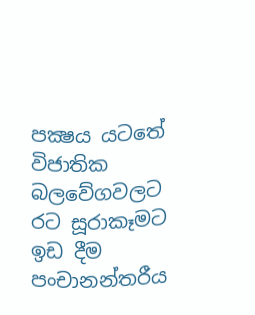පක්‍ෂය යටතේ විජාතික බලවේගවලට රට සූරාකෑමට ඉඩ දීම පංචානන්තරීය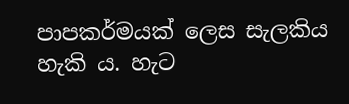පාපකර්මයක් ලෙස සැලකිය හැකි ය. හැට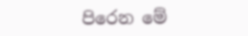පිරෙන මේ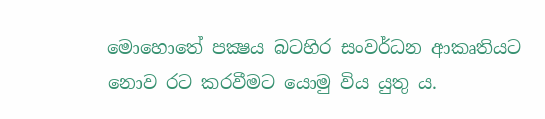මොහොතේ පක්‍ෂය බටහිර සංවර්ධන ආකෘතියට නොව රට කරවීමට යොමු විය යුතු ය.